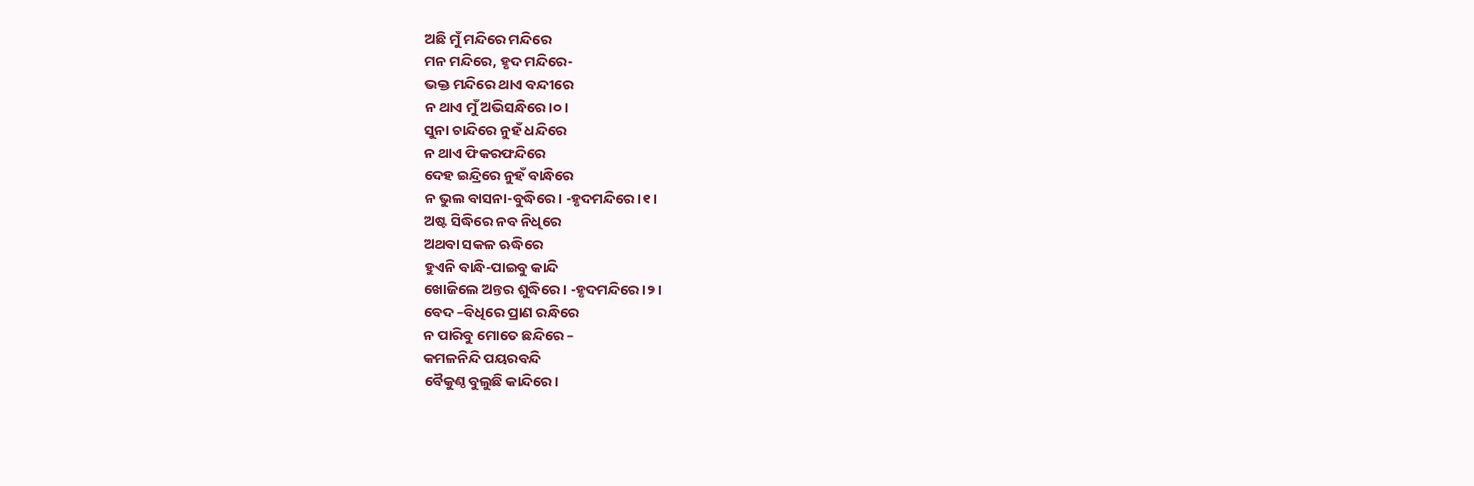ଅଛି ମୁଁ ମନ୍ଦିରେ ମନ୍ଦିରେ
ମନ ମନ୍ଦିରେ, ହୃଦ ମନ୍ଦିରେ-
ଭକ୍ତ ମନ୍ଦିରେ ଥାଏ ବନ୍ଦୀରେ
ନ ଥାଏ ମୁଁ ଅଭିସନ୍ଧିରେ।୦।
ସୁନା ଚାନ୍ଦିରେ ନୁହଁ ଧନ୍ଦିରେ
ନ ଥାଏ ଫିକରଫନ୍ଦିରେ
ଦେହ ଇନ୍ଦ୍ରିରେ ନୁହଁ ବାନ୍ଧିରେ
ନ ଭୁଲ ବାସନା-ବୁଦ୍ଧିରେ। -ହୃଦମନ୍ଦିରେ।୧।
ଅଷ୍ଟ ସିଦ୍ଧିରେ ନବ ନିଧିରେ
ଅଥବା ସକଳ ଋଦ୍ଧିରେ
ହୁଏନି ବାନ୍ଧି-ପାଇବୁ କାନ୍ଦି
ଖୋଜିଲେ ଅନ୍ତର ଶୁଦ୍ଧିରେ। -ହୃଦମନ୍ଦିରେ।୨।
ବେଦ –ବିଧିରେ ପ୍ରାଣ ରନ୍ଧିରେ
ନ ପାରିବୁ ମୋତେ ଛନ୍ଦିରେ –
କମଳନିନ୍ଦି ପୟରବନ୍ଦି
ବୈକୁଣ୍ଠ ବୁଲୁଛି କାନ୍ଦିରେ।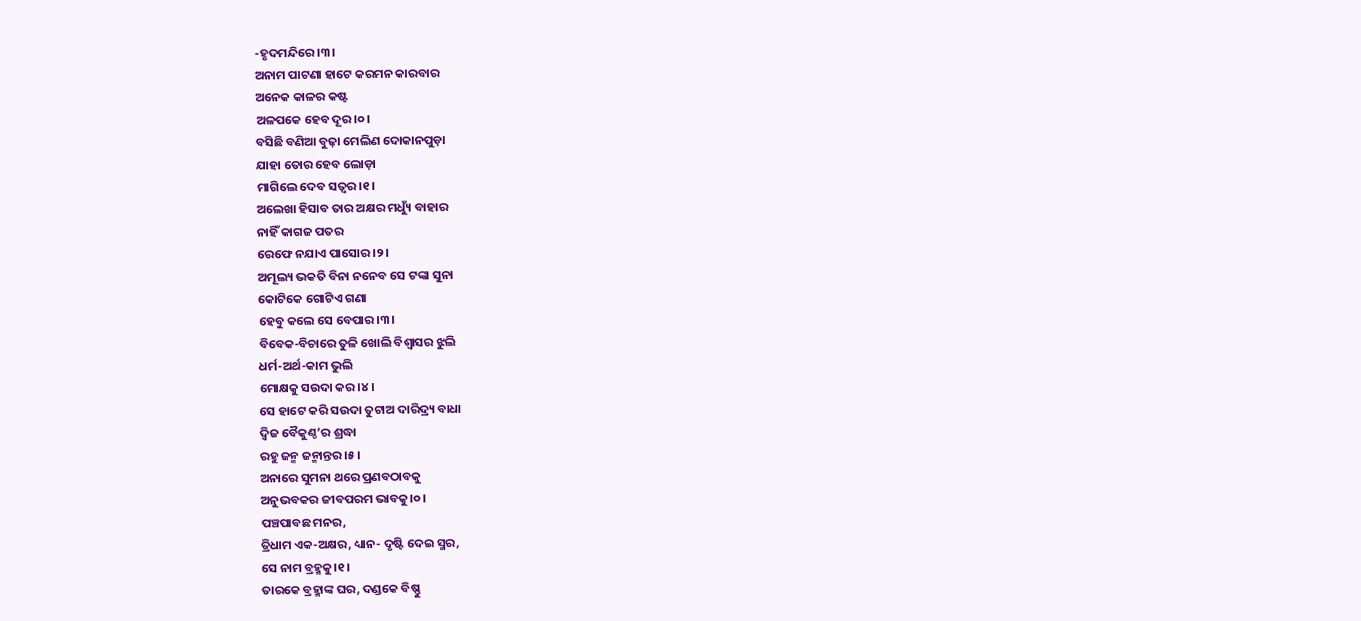-ହୃଦମନ୍ଦିରେ।୩।
ଅନାମ ପାଟଣା ହାଟେ କରମନ କାରବାର
ଅନେକ କାଳର କଷ୍ଟ
ଅଳପକେ ହେବ ଦୂର।୦।
ବସିଛି ବଣିଆ ବୁଢ଼ା ମେଲିଣ ଦୋକାନପୁଡ଼ା
ଯାହା ତୋର ହେବ ଲୋଡ଼ା
ମାଗିଲେ ଦେବ ସତ୍ଵର।୧।
ଅଲେଖା ହିସାବ ତାର ଅକ୍ଷର ମଧ୍ୟୁଁ ବାହାର
ନାହିଁ କାଗଜ ପତର
ରେଫେ ନଯାଏ ପାସୋର।୨।
ଅମୂଲ୍ୟ ଭକତି ବିନା ନନେବ ସେ ଟଙ୍କା ସୁନା
କୋଟିକେ ଗୋଟିଏ ଗଣା
ହେବୁ କଲେ ସେ ବେପାର।୩।
ବିବେକ-ବିଚାରେ ତୁଳି ଖୋଲି ବିଶ୍ଵାସର ଝୁଲି
ଧର୍ମ-ଅର୍ଥ-କାମ ଭୁଲି
ମୋକ୍ଷକୁ ସଉଦା କର।୪।
ସେ ହାଟେ କରି ସଉଦା ତୁଟାଅ ଦାରିଦ୍ର୍ୟ ବାଧା
ଦ୍ଵିଜ ବୈକୁଣ୍ଠ’ର ଶ୍ରଦ୍ଧା
ରହୁ ଜନ୍ମ ଜନ୍ମାନ୍ତର।୫।
ଅନାରେ ସୁମନା ଥରେ ପ୍ରଣବଠାବକୁ
ଅନୁଭବକର ଜୀବପରମ ଭାବକୁ।୦।
ପଞ୍ଚପାବଛ ମନର,
ତ୍ରିଧାମ ଏକ-ଅକ୍ଷର, ଧ୍ୟାନ- ଦୃଷ୍ଟି ଦେଇ ସ୍ମର,
ସେ ନାମ ବ୍ରହ୍ମକୁ।୧।
ତାରକେ ବ୍ରହ୍ମାଙ୍କ ଘର, ଦଣ୍ଡକେ ବିଷ୍ଣୁ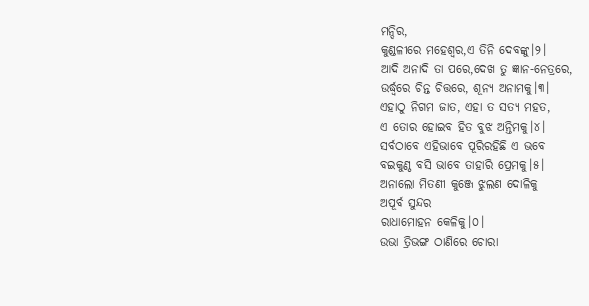ମନ୍ଦିର,
କୁଣ୍ଡଳୀରେ ମହେଶ୍ଵର,ଏ ତିନି ଦେବଙ୍କୁ।୨।
ଆଦି ଅନାଦି ତା ପରେ,ଦେଖ ତୁ ଜ୍ଞାନ-ନେତ୍ରରେ,
ଉର୍ଦ୍ଧ୍ଵରେ ଚିନ୍ତ ଚିତ୍ତରେ, ଶୂନ୍ୟ ଅନାମକୁ।୩।
ଏହାଠୁ ନିଗମ ଜାତ, ଏହା ତ ସତ୍ୟ ମହତ,
ଏ ତୋର ହୋଇବ ହିତ ବୁଝ ଅନ୍ତିମକୁ।୪।
ସର୍ବଠାବେ ଏହିଭାବେ ପୂରିରହିଛି ଏ ଭବେ
ବଇକୁଣ୍ଠ ବସି ଭାବେ ତାହାରି ପ୍ରେମକୁ।୫।
ଅନାଲୋ ମିତଣୀ କୁଞ୍ଜେ ଝୁଲଣ ଦୋଳିକୁ
ଅପୂର୍ବ ସୁନ୍ଦର
ରାଧାମୋହନ କେଳିକୁ।୦।
ଉଭା ତ୍ରିଭଙ୍ଗ ଠାଣିରେ ଚୋରା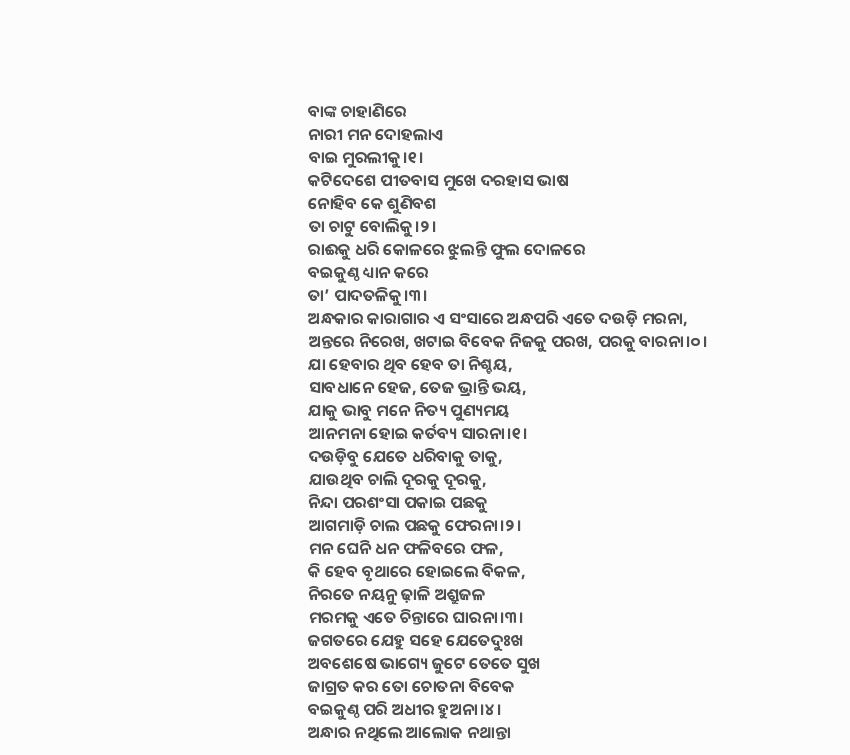ବାଙ୍କ ଚାହାଣିରେ
ନାରୀ ମନ ଦୋହଲାଏ
ବାଇ ମୁରଲୀକୁ।୧।
କଟିଦେଶେ ପୀତବାସ ମୁଖେ ଦରହାସ ଭାଷ
ନୋହିବ କେ ଶୁଣିବଶ
ତା ଚାଟୁ ବୋଲିକୁ।୨।
ରାଈକୁ ଧରି କୋଳରେ ଝୁଲନ୍ତି ଫୁଲ ଦୋଳରେ
ବଇକୁଣ୍ଠ ଧ୍ୟାନ କରେ
ତା’ ପାଦତଳିକୁ।୩।
ଅନ୍ଧକାର କାରାଗାର ଏ ସଂସାରେ ଅନ୍ଧପରି ଏତେ ଦଉଡ଼ି ମରନା,
ଅନ୍ତରେ ନିରେଖ, ଖଟାଇ ବିବେକ ନିଜକୁ ପରଖ, ପରକୁ ବାରନା।୦।
ଯା ହେବାର ଥିବ ହେବ ତା ନିଶ୍ଚୟ,
ସାବଧାନେ ହେଜ, ତେଜ ଭ୍ରାନ୍ତି ଭୟ,
ଯାକୁ ଭାବୁ ମନେ ନିତ୍ୟ ପୁଣ୍ୟମୟ
ଆନମନା ହୋଇ କର୍ତବ୍ୟ ସାରନା।୧।
ଦଉଡ଼ିବୁ ଯେତେ ଧରିବାକୁ ତାକୁ,
ଯାଉଥିବ ଚାଲି ଦୂରକୁ ଦୂରକୁ,
ନିନ୍ଦା ପରଶଂସା ପକାଇ ପଛକୁ
ଆଗମାଡ଼ି ଚାଲ ପଛକୁ ଫେରନା।୨।
ମନ ଘେନି ଧନ ଫଳିବରେ ଫଳ,
କି ହେବ ବୃଥାରେ ହୋଇଲେ ବିକଳ,
ନିରତେ ନୟନୁ ଢ଼ାଳି ଅଶ୍ରୁଜଳ
ମରମକୁ ଏତେ ଚିନ୍ତାରେ ଘାରନା।୩।
ଜଗତରେ ଯେହୁ ସହେ ଯେତେଦୁଃଖ
ଅବଶେଷେ ଭାଗ୍ୟେ ଜୁଟେ ତେତେ ସୁଖ
ଜାଗ୍ରତ କର ତୋ ଚୋତନା ବିବେକ
ବଇକୁଣ୍ଠ ପରି ଅଧୀର ହୁଅନା।୪।
ଅନ୍ଧାର ନଥିଲେ ଆଲୋକ ନଥାନ୍ତା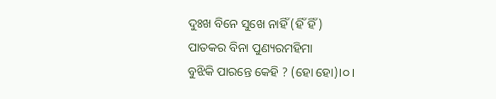ଦୁଃଖ ବିନେ ସୁଖେ ନାହିଁ (ହିଁ ହିଁ)
ପାତକର ବିନା ପୁଣ୍ୟରମହିମା
ବୁଝିକି ପାରନ୍ତେ କେହି ? (ହୋ ହୋ)।୦।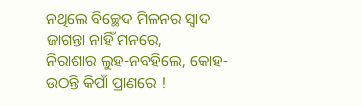ନଥିଲେ ବିଚ୍ଛେଦ ମିଳନର ସ୍ଵାଦ
ଜାଗନ୍ତା ନାହିଁ ମନରେ,
ନିରାଶାର ଲୁହ-ନବହିଲେ, କୋହ-
ଉଠନ୍ତି କିପାଁ ପ୍ରାଣରେ !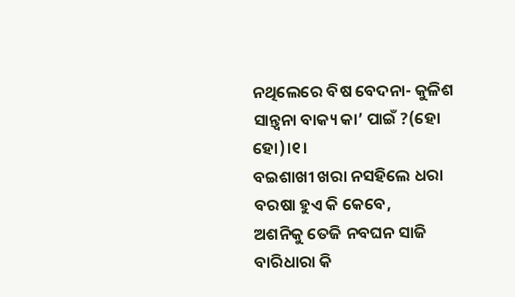ନଥିଲେରେ ବିଷ ବେଦନା- କୁଳିଶ
ସାନ୍ତ୍ଵନା ବାକ୍ୟ କା’ ପାଇଁ ?(ହୋ ହୋ)।୧।
ବଇଶାଖୀ ଖରା ନସହିଲେ ଧରା
ବରଷା ହୁଏ କି କେବେ,
ଅଶନିକୁ ତେଜି ନବଘନ ସାଜି
ବାରିଧାରା କି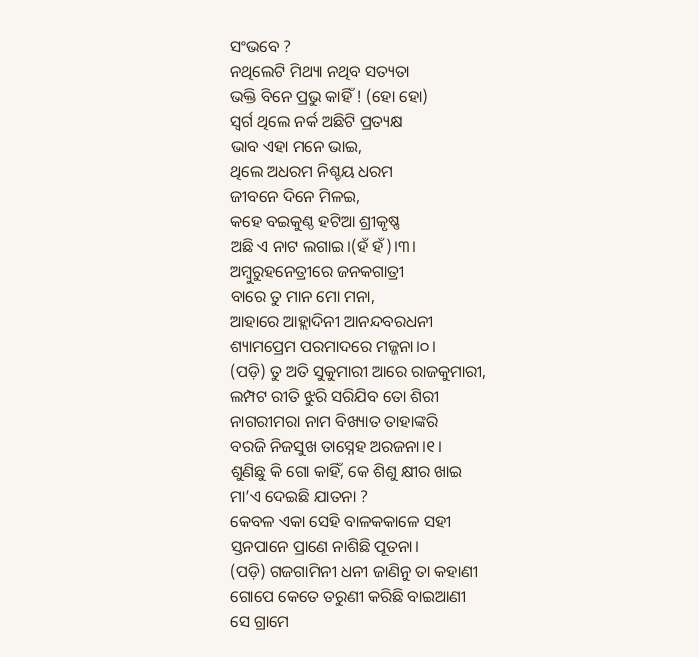ସଂଭବେ ?
ନଥିଲେଟି ମିଥ୍ୟା ନଥିବ ସତ୍ୟତା
ଭକ୍ତି ବିନେ ପ୍ରଭୁ କାହିଁ ! (ହୋ ହୋ)
ସ୍ଵର୍ଗ ଥିଲେ ନର୍କ ଅଛିଟି ପ୍ରତ୍ୟକ୍ଷ
ଭାବ ଏହା ମନେ ଭାଇ,
ଥିଲେ ଅଧରମ ନିଶ୍ଚୟ ଧରମ
ଜୀବନେ ଦିନେ ମିଳଇ,
କହେ ବଇକୁଣ୍ଠ ହଟିଆ ଶ୍ରୀକୃଷ୍ଣ
ଅଛି ଏ ନାଟ ଲଗାଇ।(ହଁ ହଁ)।୩।
ଅମ୍ବୁରୁହନେତ୍ରୀରେ ଜନକଗାତ୍ରୀ
ବାରେ ତୁ ମାନ ମୋ ମନା,
ଆହାରେ ଆହ୍ଲାଦିନୀ ଆନନ୍ଦବରଧନୀ
ଶ୍ୟାମପ୍ରେମ ପରମାଦରେ ମଜ୍ଜନା।୦।
(ପଡ଼ି) ତୁ ଅତି ସୁକୁମାରୀ ଆରେ ରାଜକୁମାରୀ,
ଲମ୍ପଟ ରୀତି ଝୁରି ସରିଯିବ ତୋ ଶିରୀ
ନାଗରୀମରା ନାମ ବିଖ୍ୟାତ ତାହାଙ୍କରି
ବରଜି ନିଜସୁଖ ତାସ୍ନେହ ଅରଜନା।୧।
ଶୁଣିଛୁ କି ଗୋ କାହିଁ, କେ ଶିଶୁ କ୍ଷୀର ଖାଇ
ମା’ଏ ଦେଇଛି ଯାତନା ?
କେବଳ ଏକା ସେହି ବାଳକକାଳେ ସହୀ
ସ୍ତନପାନେ ପ୍ରାଣେ ନାଶିଛି ପୂତନା।
(ପଡ଼ି) ଗଜଗାମିନୀ ଧନୀ ଜାଣିନୁ ତା କହାଣୀ
ଗୋପେ କେତେ ତରୁଣୀ କରିଛି ବାଇଆଣୀ
ସେ ଗ୍ରାମେ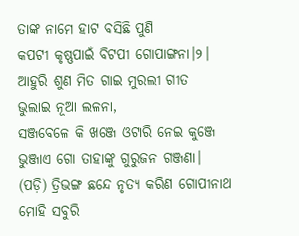ତାଙ୍କ ନାମେ ହାଟ ବସିଛି ପୁଣି
କପଟୀ କୃଷ୍ଣପାଇଁ ବିଟପୀ ଗୋପାଙ୍ଗନା।୨।
ଆହୁରି ଶୁଣ ମିତ ଗାଇ ମୁରଲୀ ଗୀତ
ଭୁଲାଇ ନୂଆ ଲଳନା,
ସଞ୍ଜବେଳେ କି ଖଞ୍ଜେ ଓଟାରି ନେଇ କୁଞ୍ଜେ
ଭୁଞ୍ଜାଏ ଗୋ ତାହାଙ୍କୁ ଗୁରୁଜନ ଗଞ୍ଜଣା।
(ପଡ଼ି) ତ୍ରିଭଙ୍ଗ ଛନ୍ଦେ ନୃତ୍ୟ କରିଣ ଗୋପୀନାଥ
ମୋହି ସବୁରି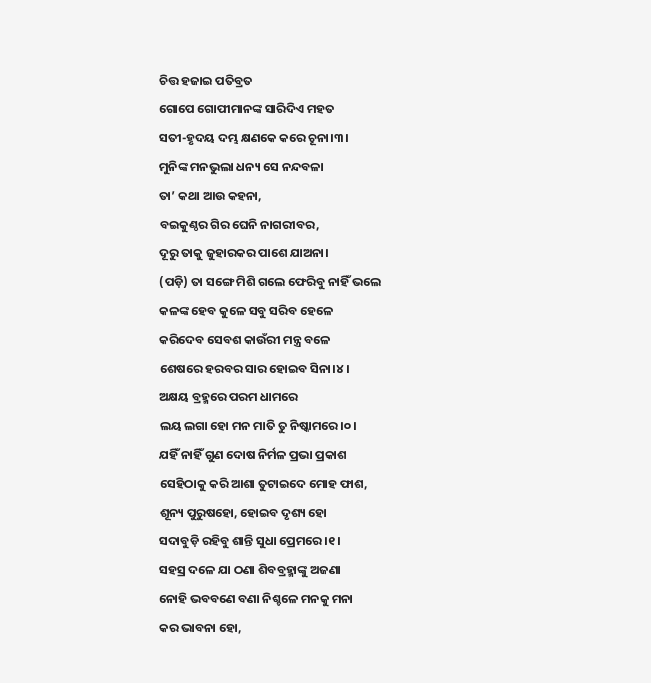ଚିତ୍ତ ହଜାଇ ପତିବ୍ରତ
ଗୋପେ ଗୋପୀମାନଙ୍କ ସାରିଦିଏ ମହତ
ସତୀ-ହୃଦୟ ଦମ୍ଭ କ୍ଷଣକେ କରେ ଚୂନା।୩।
ମୁନିଙ୍କ ମନଭୁଲା ଧନ୍ୟ ସେ ନନ୍ଦବଳା
ତା’ କଥା ଆଉ କହନା,
ବଇକୁଣ୍ଠର ଗିର ଘେନି ନାଗରୀବର,
ଦୂରୁ ତାକୁ ଜୁହାରକର ପାଶେ ଯାଅନା।
(ପଡ଼ି) ତା ସଙ୍ଗେ ମିଶି ଗଲେ ଫେରିବୁ ନାହିଁ ଭଲେ
କଳଙ୍କ ହେବ କୁଳେ ସବୁ ସରିବ ହେଳେ
କରିଦେବ ସେବଶ କାଉଁରୀ ମନ୍ତ୍ର ବଳେ
ଶେଷରେ ହରବର ସାର ହୋଇବ ସିନା।୪।
ଅକ୍ଷୟ ବ୍ରହ୍ମରେ ପରମ ଧାମରେ
ଲୟ ଲଗା ହୋ ମନ ମାତି ତୁ ନିଷ୍କାମରେ।୦।
ଯହିଁ ନାହିଁ ଗୁଣ ଦୋଷ ନିର୍ମଳ ପ୍ରଭା ପ୍ରକାଶ
ସେହିଠାକୁ କରି ଆଶା ତୁଟାଇଦେ ମୋହ ଫାଶ,
ଶୂନ୍ୟ ପୁରୁଷହୋ, ହୋଇବ ଦୃଶ୍ୟ ହୋ
ସଦାବୁଡ଼ି ରହିବୁ ଶାନ୍ତି ସୁଧା ପ୍ରେମରେ।୧।
ସହସ୍ର ଦଳେ ଯା ଠଣା ଶିବବ୍ରହ୍ମାଙ୍କୁ ଅଜଣା
ନୋହି ଭବବଣେ ବଣା ନିଶ୍ଚଳେ ମନକୁ ମନା
କର ଭାବନା ହୋ,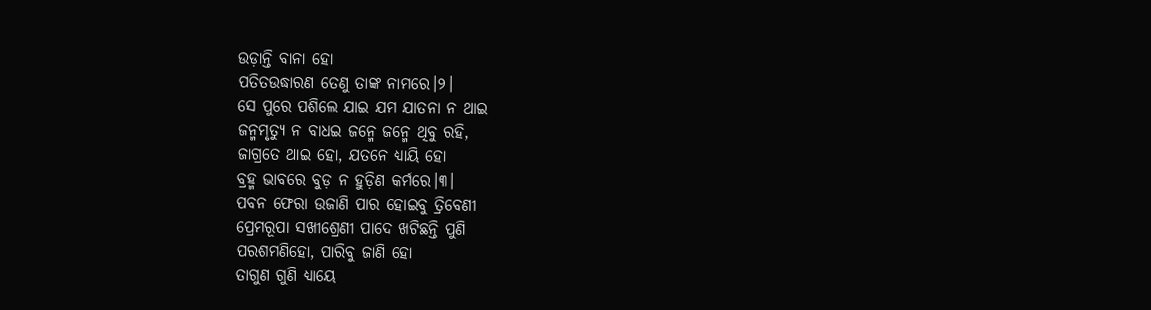ଉଡ଼ାନ୍ତି ବାନା ହୋ
ପତିତଉଦ୍ଧାରଣ ତେଣୁ ତାଙ୍କ ନାମରେ।୨।
ସେ ପୁରେ ପଶିଲେ ଯାଇ ଯମ ଯାତନା ନ ଥାଇ
ଜନ୍ମମୃତ୍ୟୁ ନ ବାଧଇ ଜନ୍ମେ ଜନ୍ମେ ଥିବୁ ରହି,
ଜାଗ୍ରତେ ଥାଇ ହୋ, ଯତନେ ଧ୍ୟାୟି ହୋ
ବ୍ରହ୍ମ ଭାବରେ ବୁଡ଼ ନ ହୁଡ଼ିଣ କର୍ମରେ।୩।
ପବନ ଫେରା ଉଜାଣି ପାର ହୋଇବୁ ତ୍ରିବେଣୀ
ପ୍ରେମରୂପା ସଖୀଶ୍ରେଣୀ ପାଦେ ଖଟିଛନ୍ତି ପୁଣି
ପରଶମଣିହୋ, ପାରିବୁ ଜାଣି ହୋ
ତାଗୁଣ ଗୁଣି ଧ୍ୟାୟେ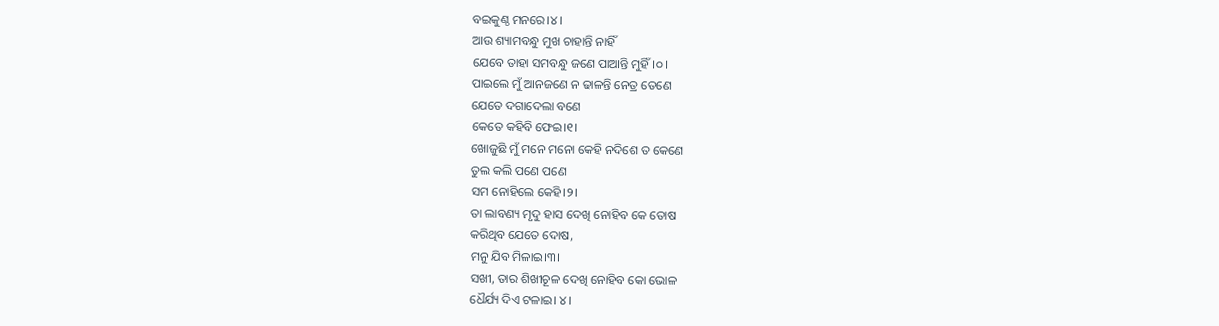ବଇକୁଣ୍ଠ ମନରେ।୪।
ଆଉ ଶ୍ୟାମବନ୍ଧୁ ମୁଖ ଚାହାନ୍ତି ନାହିଁ
ଯେବେ ତାହା ସମବନ୍ଧୁ ଜଣେ ପାଆନ୍ତି ମୁହିଁ।୦।
ପାଇଲେ ମୁଁ ଆନଜଣେ ନ ଢାଳନ୍ତି ନେତ୍ର ତେଣେ
ଯେତେ ଦଗାଦେଲା ବଣେ
କେତେ କହିବି ଫେଇ।୧।
ଖୋଜୁଛି ମୁଁ ମନେ ମନୋ କେହି ନଦିଶେ ତ କେଣେ
ତୁଲ କଲି ପଣେ ପଣେ
ସମ ନୋହିଲେ କେହି।୨।
ତା ଲାବଣ୍ୟ ମୃଦୁ ହାସ ଦେଖି ନୋହିବ କେ ତୋଷ
କରିଥିବ ଯେତେ ଦୋଷ,
ମନୁ ଯିବ ମିଳାଇ।୩।
ସଖୀ, ତାର ଶିଖୀଚୂଳ ଦେଖି ନୋହିବ କୋ ଭୋଳ
ଧୈର୍ଯ୍ୟ ଦିଏ ଟଳାଇ। ୪।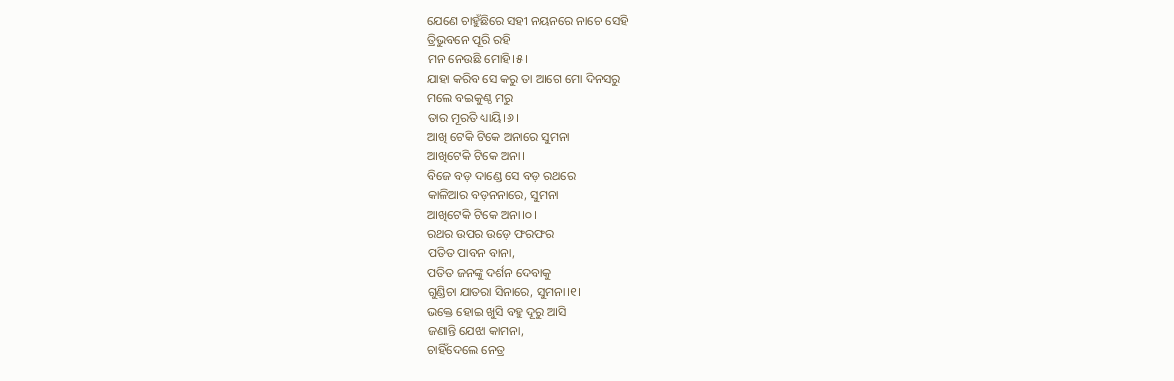ଯେଣେ ଚାହୁଁଛିରେ ସହୀ ନୟନରେ ନାଚେ ସେହି
ତ୍ରିଭୁବନେ ପୂରି ରହି
ମନ ନେଉଛି ମୋହି।୫।
ଯାହା କରିବ ସେ କରୁ ତା ଆଗେ ମୋ ଦିନସରୁ
ମଲେ ବଇକୁଣ୍ଠ ମରୁ
ତାର ମୂରତି ଧ୍ୟାୟି।୬।
ଆଖି ଟେକି ଟିକେ ଅନାରେ ସୁମନା
ଆଖିଟେକି ଟିକେ ଅନା।
ବିଜେ ବଡ଼ ଦାଣ୍ଡେ ସେ ବଡ଼ ରଥରେ
କାଳିଆର ବଡ଼ନନାରେ, ସୁମନା
ଆଖିଟେକି ଟିକେ ଅନା।୦।
ରଥର ଉପର ଉଡ଼େ ଫରଫର
ପତିତ ପାବନ ବାନା,
ପତିତ ଜନଙ୍କୁ ଦର୍ଶନ ଦେବାକୁ
ଗୁଣ୍ଡିଚା ଯାତରା ସିନାରେ, ସୁମନା।୧।
ଭକ୍ତେ ହୋଇ ଖୁସି ବହୁ ଦୂରୁ ଆସି
ଜଣାନ୍ତି ଯେଝା କାମନା,
ଚାହିଁଦେଲେ ନେତ୍ର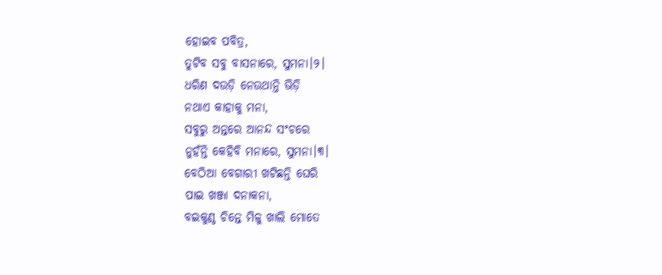ହୋଇବ ପବିତ୍ର,
ତୁଟିବ ସବୁ ବାସନାରେ, ସୁମନା।୨।
ଧରିଣ ଦଉଡ଼ି ନେଉଥାନ୍ତି ଭିଡ଼ି
ନଥାଏ କାହାକୁ ମନା,
ସବୁରୁ ଅନ୍ତରେ ଆନନ୍ଦ ସଂଚରେ
ନୁହଁନ୍ତି କେହିବି ମନାରେ, ସୁମନା।୩।
ବେଠିଆ ବେଗାରୀ ଖଟିଛନ୍ତି ଘେରି
ପାଇ ଖଞ୍ଜା ଦନାକନା,
ବଇକୁଣ୍ଠ ଚିନ୍ତେ ମିଳୁ ଖାଲି ମୋତେ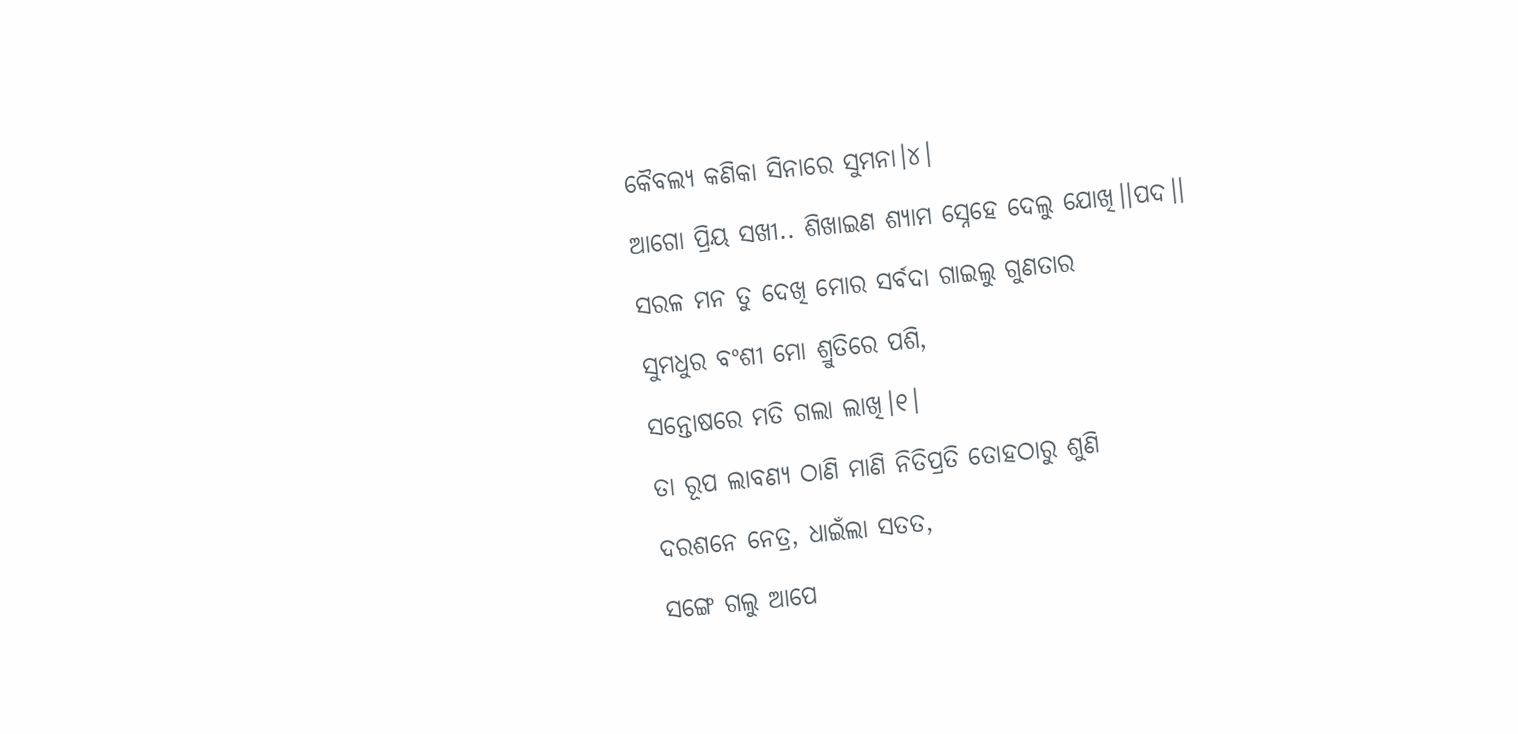କୈବଲ୍ୟ କଣିକା ସିନାରେ ସୁମନା।୪।
ଆଗୋ ପ୍ରିୟ ସଖୀ.. ଶିଖାଇଣ ଶ୍ୟାମ ସ୍ନେହେ ଦେଲୁ ଯୋଖି।।ପଦ।।
ସରଳ ମନ ତୁ ଦେଖି ମୋର ସର୍ବଦା ଗାଇଲୁ ଗୁଣତାର
ସୁମଧୁର ବଂଶୀ ମୋ ଶ୍ରୁତିରେ ପଶି,
ସନ୍ତୋଷରେ ମତି ଗଲା ଲାଖି।୧।
ତା ରୂପ ଲାବଣ୍ୟ ଠାଣି ମାଣି ନିତିପ୍ରତି ତୋହଠାରୁ ଶୁଣି
ଦରଶନେ ନେତ୍ର, ଧାଇଁଲା ସତତ,
ସଙ୍ଗେ ଗଲୁ ଆପେ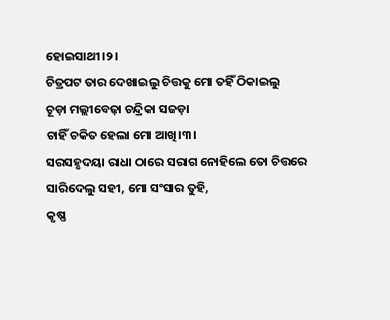ହୋଇସାଥୀ।୨।
ଚିତ୍ରପଟ ତାର ଦେଖାଇଲୁ ଚିତ୍ତକୁ ମୋ ତହିଁ ଠିକାଇଲୁ
ଚୂଡ଼ା ମଲ୍ଲୀବେଢ଼ା ଚନ୍ଦ୍ରିକା ସଜଡ଼ା
ଚାହିଁ ଚକିତ ହେଲା ମୋ ଆଖି।୩।
ସରସହୃଦୟା ରାଧା ଠାରେ ସରାଗ ନୋହିଲେ ତୋ ଚିତ୍ତରେ
ସାରିଦେଲୁ ସହୀ, ମୋ ସଂସାର ତୁହି,
କୃଷ୍ଣ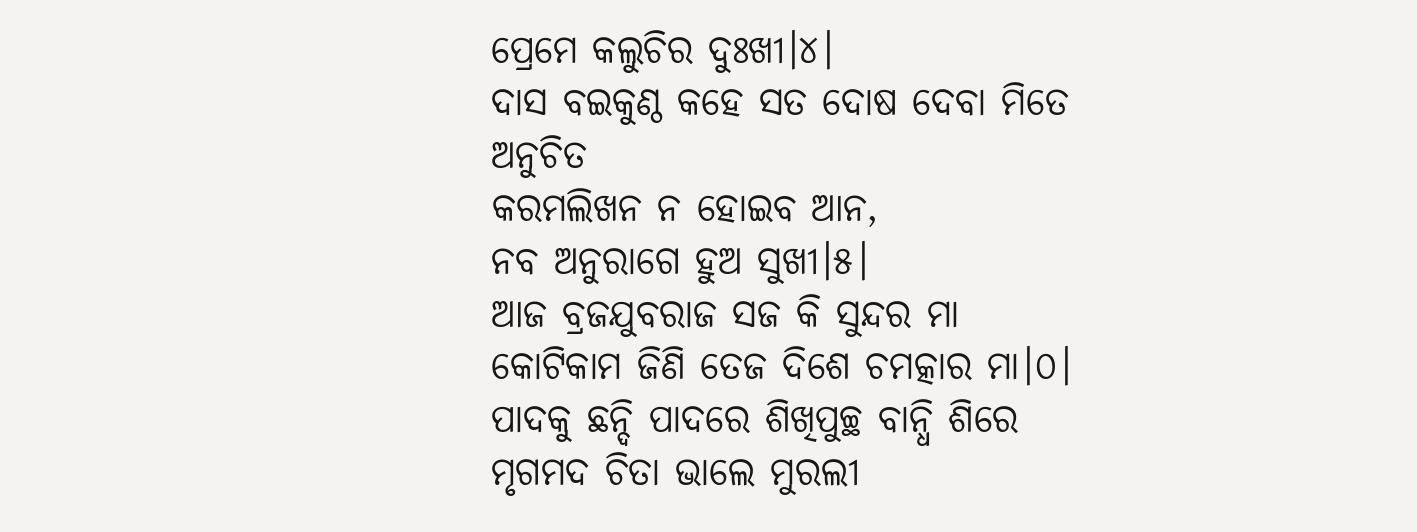ପ୍ରେମେ କଲୁଚିର ଦୁଃଖୀ।୪।
ଦାସ ବଇକୁଣ୍ଠ କହେ ସତ ଦୋଷ ଦେବା ମିତେ ଅନୁଚିତ
କରମଲିଖନ ନ ହୋଇବ ଆନ,
ନବ ଅନୁରାଗେ ହୁଅ ସୁଖୀ।୫।
ଆଜ ବ୍ରଜଯୁବରାଜ ସଜ କି ସୁନ୍ଦର ମା
କୋଟିକାମ ଜିଣି ତେଜ ଦିଶେ ଚମତ୍କାର ମା।୦।
ପାଦକୁ ଛନ୍ଦି ପାଦରେ ଶିଖିପୁଚ୍ଛ ବାନ୍ଧି ଶିରେ
ମୃଗମଦ ଚିତା ଭାଲେ ମୁରଲୀ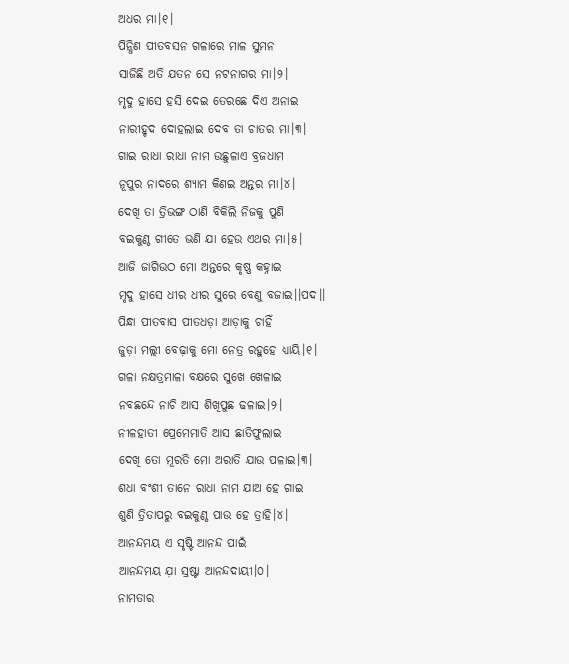ଅଧର ମା।୧।
ପିନ୍ଧିଣ ପୀତବସନ ଗଳାରେ ମାଳ ସୁମନ
ସାଜିଛି ଅତି ଯତନ ସେ ନଟନାଗର ମା।୨।
ମୃଦୁ ହାସେ ହସି ଦେଇ ତେରଛେ ଦିଏ ଅନାଇ
ନାରୀହୃଦ ଦୋହଲାଇ ଦେବ ତା ଚାତର ମା।୩।
ଗାଇ ରାଧା ରାଧା ନାମ ଉଛୁଳାଏ ବ୍ରଜଧାମ
ନୂପୁର ନାଦରେ ଶ୍ୟାମ କିଣଇ ଅନ୍ତର ମା।୪।
ଦେଖି ତା ତ୍ରିଭଙ୍ଗ ଠାଣି ବିକିଲି ନିଜକୁ ପୁଣି
ବଇକୁଣ୍ଠ ଗୀତେ ଭଣି ଯା ହେଉ ଏଥର ମା।୫।
ଆଜି ଜାଗିଉଠ ମୋ ଅନ୍ତରେ କୃଷ୍ଣ କହ୍ନାଇ
ମୃଦୁ ହାସେ ଧୀର ଧୀର ସୁରେ ବେଣୁ ବଜାଇ।।ପଦ।।
ପିନ୍ଧା ପୀତବାସ ପୀତଧଡ଼ା ଆଡ଼ାକୁ ଚାହିଁ
ଜୁଡ଼ା ମଲ୍ଲୀ ବେଢ଼ାକୁ ମୋ ନେତ୍ର ରହୁହେ ଧ୍ୟାୟି।୧।
ଗଳା ନକ୍ଷତ୍ରମାଳା ବକ୍ଷରେ ସୁଖେ ଖେଳାଇ
ନବଛନ୍ଦେ ନାଚି ଆସ ଶିଖିପୁଛ ଢଳାଇ।୨।
ନୀଳହାତୀ ପ୍ରେମେମାତି ଆସ ଛାତିଫୁଲାଇ
ଦେଖି ତୋ ମୂରତି ମୋ ଅରାତି ଯାଉ ପଳାଇ।୩।
ଶଧା ବଂଶୀ ତାନେ ରାଧା ନାମ ଯାଅ ହେ ଗାଇ
ଶୁଣି ତ୍ରିତାପରୁ ବଇକୁଣ୍ଠ ପାଉ ହେ ତ୍ରାହି।୪।
ଆନନ୍ଦମୟ ଏ ସୃଷ୍ଟି ଆନନ୍ଦ ପାଇଁ
ଆନନ୍ଦମୟ ଯ଼ା ସ୍ରଷ୍ଟା ଆନନ୍ଦଦାୟୀ।୦।
ନାମତାର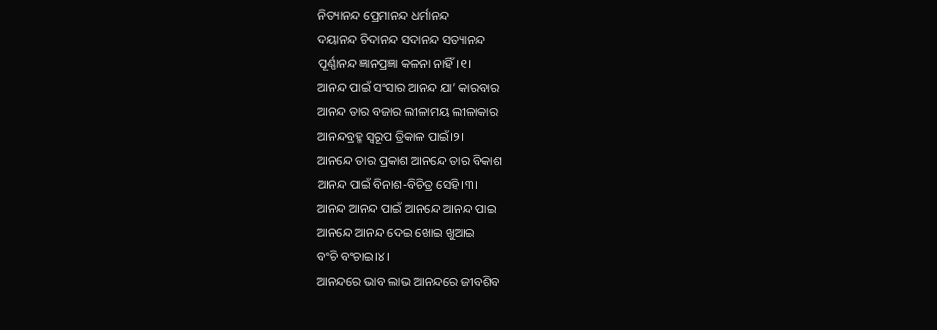ନିତ୍ୟାନନ୍ଦ ପ୍ରେମାନନ୍ଦ ଧର୍ମାନନ୍ଦ
ଦୟାନନ୍ଦ ଚିଦାନନ୍ଦ ସଦାନନ୍ଦ ସତ୍ୟାନନ୍ଦ
ପୂର୍ଣ୍ଣାନନ୍ଦ ଜ୍ଞାନପ୍ରଜ୍ଞା କଳନା ନାହିଁ।୧।
ଆନନ୍ଦ ପାଇଁ ସଂସାର ଆନନ୍ଦ ଯା’ କାରବାର
ଆନନ୍ଦ ତାର ବଜାର ଲୀଳାମୟ ଲୀଳାକାର
ଆନନ୍ଦବ୍ରହ୍ମ ସ୍ଵରୂପ ତ୍ରିକାଳ ପାଇଁ।୨।
ଆନନ୍ଦେ ତାର ପ୍ରକାଶ ଆନନ୍ଦେ ତାର ବିକାଶ
ଆନନ୍ଦ ପାଇଁ ବିନାଶ-ବିଚିତ୍ର ସେହି।୩।
ଆନନ୍ଦ ଆନନ୍ଦ ପାଇଁ ଆନନ୍ଦେ ଆନନ୍ଦ ପାଇ
ଆନନ୍ଦେ ଆନନ୍ଦ ଦେଇ ଖୋଇ ଖୁଆଇ
ବଂଚି ବଂଚାଇ।୪।
ଆନନ୍ଦରେ ଭାବ ଲାଭ ଆନନ୍ଦରେ ଜୀବଶିବ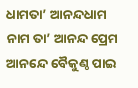ଧାମତା’ ଆନନ୍ଦଧାମ ନାମ ତା’ ଆନନ୍ଦ ପ୍ରେମ
ଆନନ୍ଦେ ବୈକୁଣ୍ଠ ପାଇ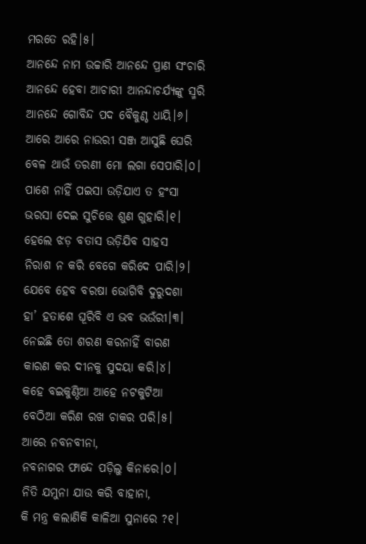ମରତେ ରହି।୫।
ଆନନ୍ଦେ ନାମ ଉଚ୍ଚାରି ଆନନ୍ଦେ ପ୍ରାଣ ସଂଚାରି
ଆନନ୍ଦେ ହେବା ଆଚାରୀ ଆନନ୍ଦାଚର୍ଯ୍ୟଙ୍କୁ ସ୍ମରି
ଆନନ୍ଦେ ଗୋବିନ୍ଦ ପଦ ବୈକୁଣ୍ଠ ଧାୟି।୬।
ଆରେ ଆରେ ନାଉରୀ ସଞ୍ଜ ଆସୁଛି ଘେରି
ବେଳ ଥାଉଁ ତରଣୀ ମୋ ଲଗା ସେପାରି।୦।
ପାଶେ ନାହିଁ ପଇସା ଉଡ଼ିଯାଏ ତ ହଂସା
ଭରସା ଦେଇ ସୁଚିତ୍ତେ ଶୁଣ ଗୁହାରି।୧।
ହେଲେ ଝଡ଼ ବତାସ ଉଡ଼ିଯିବ ସାହସ
ନିରାଶ ନ କରି ବେଗେ କରିଦେ ପାରି।୨।
ଯେବେ ହେବ ବରଷା ଭୋଗିବି ଦୁରୁଦଶା
ହା’ ହତାଶେ ଘୂରିବି ଏ ଭବ ଭଉଁରୀ।୩।
ନେଇଛି ତୋ ଶରଣ କରନାହିଁ ବାରଣ
କାରଣ କର ଦୀନକୁ ସୁଦୟା କରି।୪।
କହେ ବଇକୁଣ୍ଠିଆ ଆହେ ନଟକୁଟିଆ
ବେଠିଆ କରିଣ ରଖ ଚାକର ପରି।୫।
ଆରେ ନବନବୀନା,
ନବନାଗର ଫାନ୍ଦେ ପଡ଼ିଲୁ କିନାରେ।୦।
ନିତି ଯମୁନା ଯାଉ କରି ବାହାନା,
କି ମନ୍ତ୍ର କଲାଣିକି କାଳିଆ ସୁନାରେ ?୧।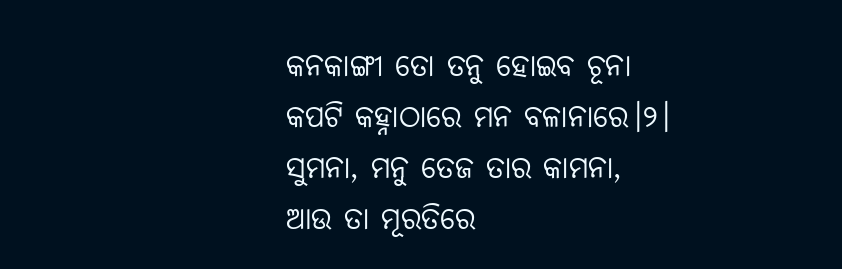କନକାଙ୍ଗୀ ତୋ ତନୁ ହୋଇବ ଚୂନା
କପଟି କହ୍ନାଠାରେ ମନ ବଳାନାରେ।୨।
ସୁମନା, ମନୁ ତେଜ ତାର କାମନା,
ଆଉ ତା ମୂରତିରେ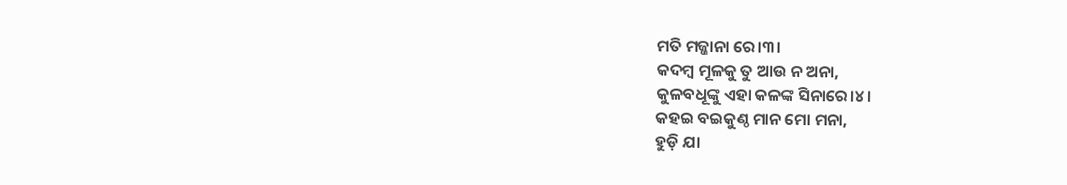ମତି ମଜ୍ଜାନା ରେ।୩।
କଦମ୍ବ ମୂଳକୁ ତୁ ଆଉ ନ ଅନା,
କୁଳବଧୂଙ୍କୁ ଏହା କଳଙ୍କ ସିନାରେ।୪।
କହଇ ବଇକୁଣ୍ଠ ମାନ ମୋ ମନା,
ହୁଡ଼ି ଯା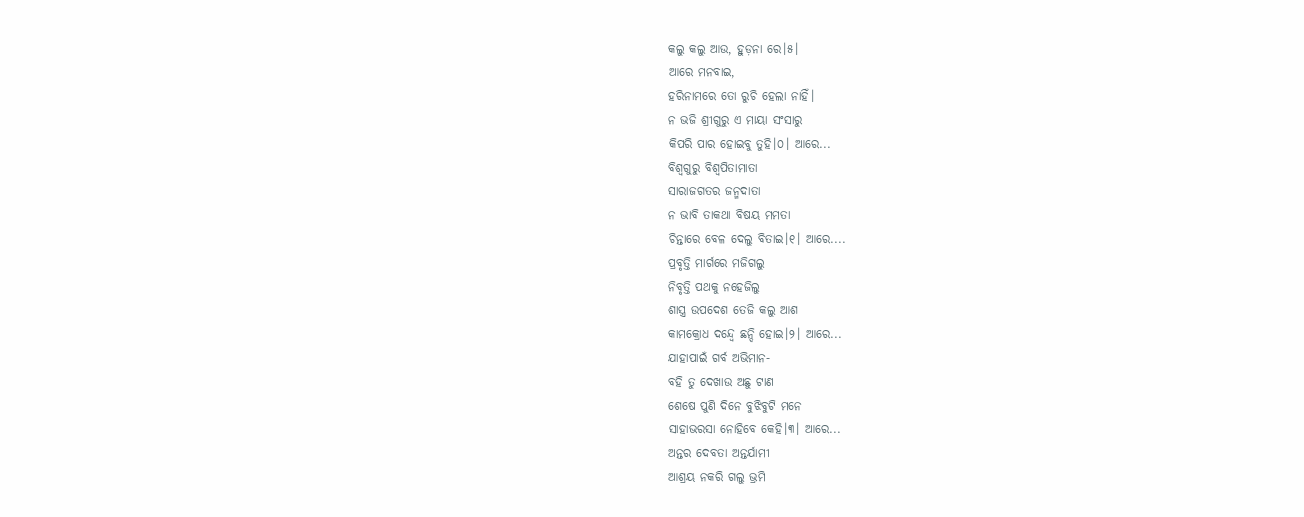କଲୁ କଲୁ ଆଉ, ହୁଡ଼ନା ରେ।୫।
ଆରେ ମନବାଇ,
ହରିନାମରେ ତୋ ରୁଚି ହେଲା ନାହିଁ।
ନ ଭଜି ଶ୍ରୀଗୁରୁ ଏ ମାୟା ସଂସାରୁ
କିପରି ପାର ହୋଇବୁ ତୁହି।୦। ଆରେ...
ବିଶ୍ଵଗୁରୁ ବିଶ୍ଵପିତାମାତା
ସାରାଜଗତର ଜନ୍ମଦାତା
ନ ଭାବି ତାକଥା ବିଷୟ ମମତା
ଚିନ୍ତାରେ ବେଳ ଦେଲୁ ବିତାଇ।୧। ଆରେ....
ପ୍ରବୃତ୍ତି ମାର୍ଗରେ ମଜିଗଲୁ
ନିବୃତ୍ତି ପଥକୁ ନହେଜିଲୁ
ଶାସ୍ତ୍ର ଉପଦେଶ ତେଜି କଲୁ ଆଶ
କାମକ୍ରୋଧ ଦନ୍ଦ୍ଵେ ଛନ୍ଦି ହୋଇ।୨। ଆରେ...
ଯାହାପାଇଁ ଗର୍ବ ଅଭିମାନ-
ବହି ତୁ ଦେଖାଉ ଅଛୁ ଟାଣ
ଶେଷେ ପୁଣି ଦିନେ ବୁଝିବୁଟି ମନେ
ସାହାଭରସା ନୋହିବେ କେହି।୩। ଆରେ...
ଅନ୍ତର ଦେବତା ଅନ୍ତର୍ଯାମୀ
ଆଶ୍ରୟ ନକରି ଗଲୁ ଭ୍ରମି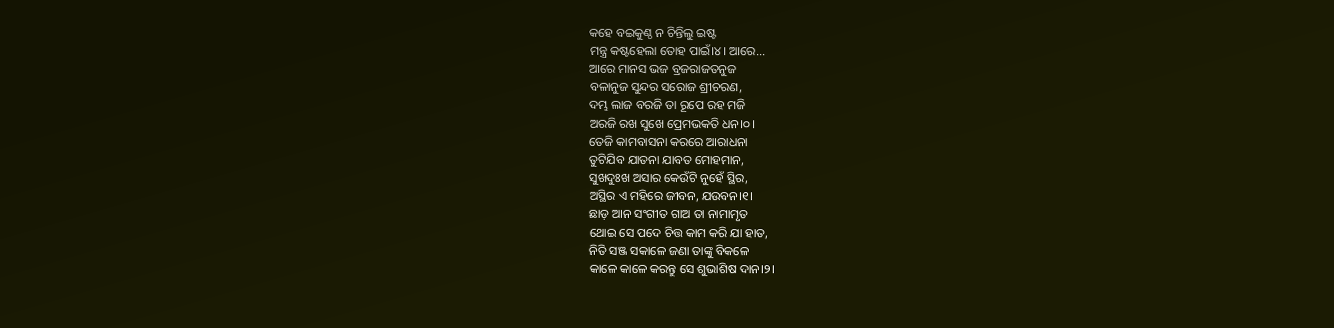କହେ ବଇକୁଣ୍ଠ ନ ଚିନ୍ତିଲୁ ଇଷ୍ଟ
ମନ୍ତ୍ର କଷ୍ଟହେଲା ତୋହ ପାଇଁ।୪। ଆରେ...
ଆରେ ମାନସ ଭଜ ବ୍ରଜରାଜତନୁଜ
ବଳାନୁଜ ସୁନ୍ଦର ସରୋଜ ଶ୍ରୀଚରଣ,
ଦମ୍ଭ ଲାଜ ବରଜି ତା ରୂପେ ରହ ମଜି
ଅରଜି ରଖ ସୁଖେ ପ୍ରେମଭକତି ଧନ।୦।
ତେଜି କାମବାସନା କରରେ ଆରାଧନା
ତୁଟିଯିବ ଯାତନା ଯାବତ ମୋହମାନ,
ସୁଖଦୁଃଖ ଅସାର କେଉଁଟି ନୁହେଁ ସ୍ଥିର,
ଅସ୍ଥିର ଏ ମହିରେ ଜୀବନ, ଯଉବନ।୧।
ଛାଡ଼ ଆନ ସଂଗୀତ ଗାଅ ତା ନାମାମୃତ
ଥୋଇ ସେ ପଦେ ଚିତ୍ତ କାମ କରି ଯା ହାତ,
ନିତି ସଞ୍ଜ ସକାଳେ ଜଣା ତାଙ୍କୁ ବିକଳେ
କାଳେ କାଳେ କରନ୍ତୁ ସେ ଶୁଭାଶିଷ ଦାନ।୨।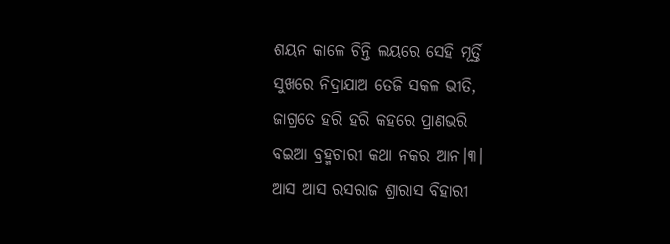ଶୟନ କାଳେ ଚିନ୍ତି ଲୟରେ ସେହି ମୂର୍ତ୍ତି
ସୁଖରେ ନିଦ୍ରାଯାଅ ତେଜି ସକଳ ଭୀତି,
ଜାଗ୍ରତେ ହରି ହରି କହରେ ପ୍ରାଣଭରି
ବଇଆ ବ୍ରହ୍ମଚାରୀ କଥା ନକର ଆନ।୩।
ଆସ ଆସ ରସରାଜ ଶ୍ରାରାସ ବିହାରୀ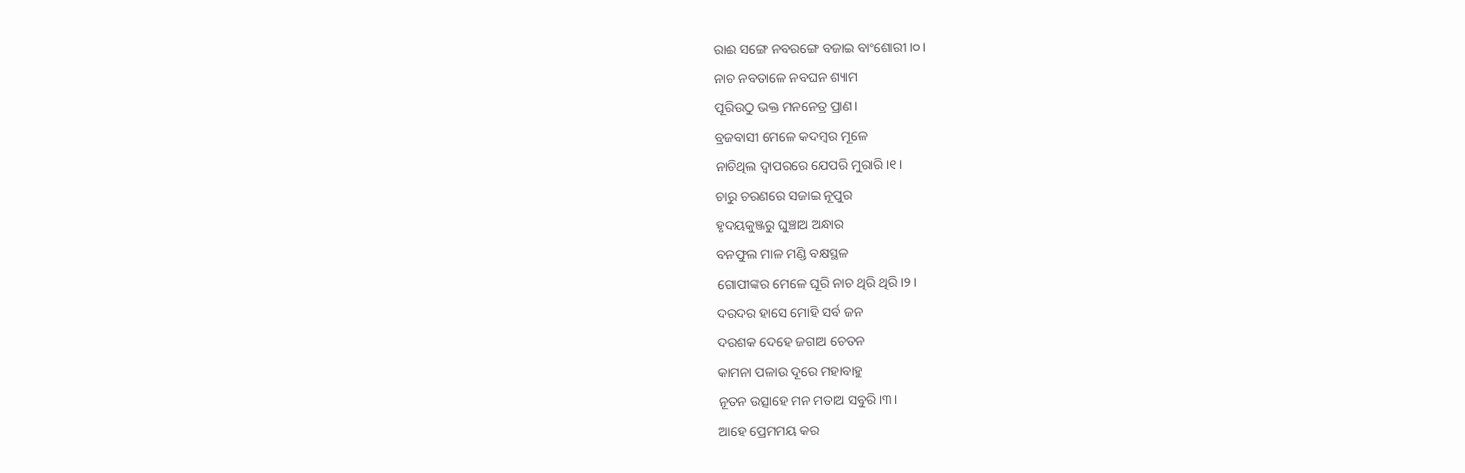ରାଈ ସଙ୍ଗେ ନବରଙ୍ଗେ ବଜାଇ ବାଂଶୋରୀ।୦।
ନାଚ ନବତାଳେ ନବଘନ ଶ୍ୟାମ
ପୂରିଉଠୁ ଭକ୍ତ ମନନେତ୍ର ପ୍ରାଣ।
ବ୍ରଜବାସୀ ମେଳେ କଦମ୍ବର ମୂଳେ
ନାଚିଥିଲ ଦ୍ଵାପରରେ ଯେପରି ମୁରାରି।୧।
ଚାରୁ ଚରଣରେ ସଜାଇ ନୂପୁର
ହୃଦୟକୁଞ୍ଜରୁ ଘୁଞ୍ଚାଅ ଅନ୍ଧାର
ବନଫୁଲ ମାଳ ମଣ୍ଡି ବକ୍ଷସ୍ଥଳ
ଗୋପୀଙ୍କର ମେଳେ ଘୂରି ନାଚ ଥିରି ଥିରି।୨।
ଦରଦର ହାସେ ମୋହି ସର୍ବ ଜନ
ଦରଶକ ଦେହେ ଜଗାଅ ଚେତନ
କାମନା ପଳାଉ ଦୂରେ ମହାବାହୁ
ନୂତନ ଉତ୍ସାହେ ମନ ମତାଅ ସବୁରି।୩।
ଆହେ ପ୍ରେମମୟ କର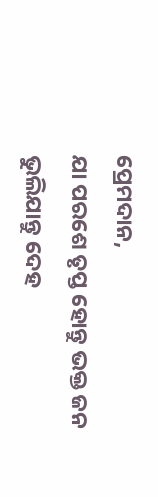ପ୍ରେମଦାନ,
ଯା ପରଶେ ତୃପ୍ତ ହୋନ୍ତୁ ଭକ୍ତ ଜନ
ଭୁଲିଯାନ୍ତୁ ଦେହ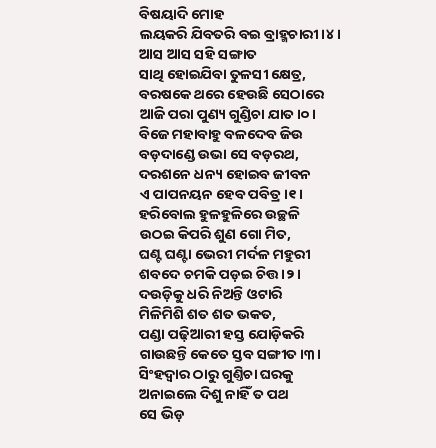ବିଷୟାଦି ମୋହ
ଲୟକରି ଯିବତରି ବଇ ବ୍ରାହ୍ମଚାରୀ।୪।
ଆସ ଆସ ସହି ସଙ୍ଗାତ
ସାଥି ହୋଇଯିବା ତୁଳସୀ କ୍ଷେତ୍ର,
ବରଷକେ ଥରେ ହେଉଛି ସେଠାରେ
ଆଜି ପରା ପୁଣ୍ୟ ଗୁଣ୍ଡିଚା ଯାତ।୦।
ବିଜେ ମହାବାହୁ ବଳଦେବ ଜିଉ
ବଡ଼ଦାଣ୍ଡେ ଉଭା ସେ ବଡ଼ରଥ,
ଦରଶନେ ଧନ୍ୟ ହୋଇବ ଜୀବନ
ଏ ପାପନୟନ ହେବ ପବିତ୍ର।୧।
ହରିବୋଲ ହୁଳହୁଳିରେ ଉଚ୍ଛଳି
ଉଠଇ କିପରି ଶୁଣ ଗୋ ମିତ,
ଘଣ୍ଟ ଘଣ୍ଟା ଭେରୀ ମର୍ଦଳ ମହୁରୀ
ଶବଦେ ଚମକି ପଡ଼ଇ ଚିତ୍ତ।୨।
ଦଉଡ଼ିକୁ ଧରି ନିଅନ୍ତି ଓଟାରି
ମିଳିମିଶି ଶତ ଶତ ଭକତ,
ପଣ୍ଡା ପଢ଼ିଆରୀ ହସ୍ତ ଯୋଡ଼ିକରି
ଗାଉଛନ୍ତି କେତେ ସ୍ତବ ସଙ୍ଗୀତ।୩।
ସିଂହଦ୍ଵାର ଠାରୁ ଗୁଣ୍ତିଚା ଘରକୁ
ଅନାଇଲେ ଦିଶୁ ନାହିଁ ତ ପଥ
ସେ ଭିଡ଼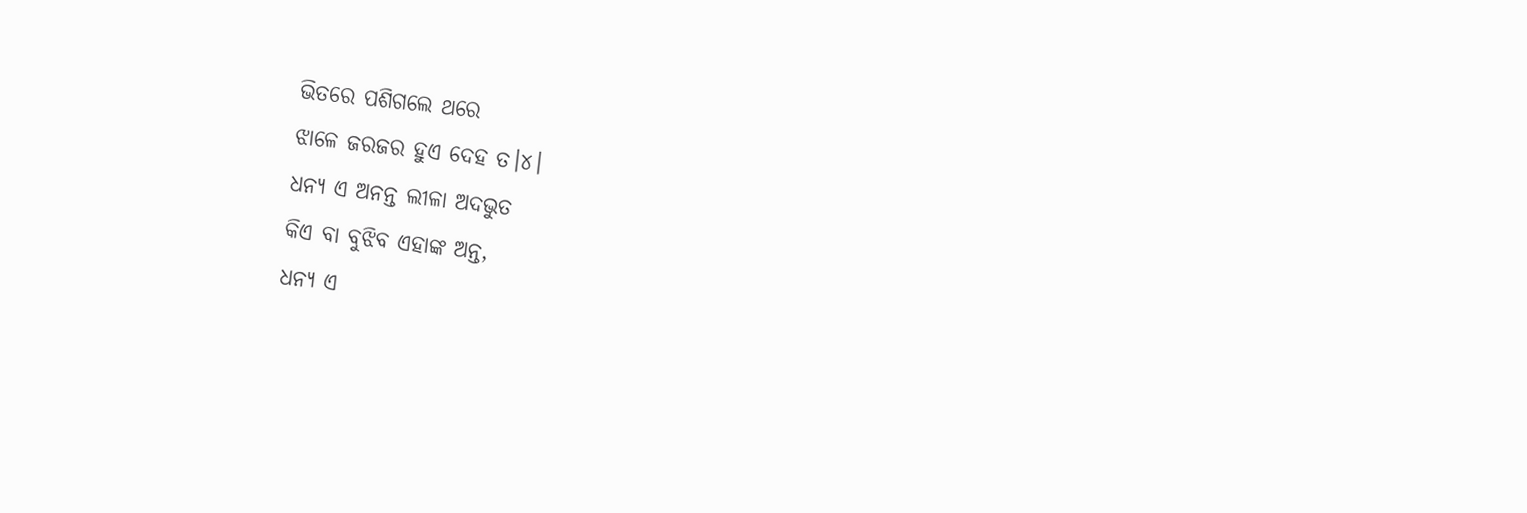ଭିତରେ ପଶିଗଲେ ଥରେ
ଝାଳେ ଜରଜର ହୁଏ ଦେହ ତ।୪।
ଧନ୍ୟ ଏ ଅନନ୍ତ ଲୀଳା ଅଦଭୁତ
କିଏ ବା ବୁଝିବ ଏହାଙ୍କ ଅନ୍ତ,
ଧନ୍ୟ ଏ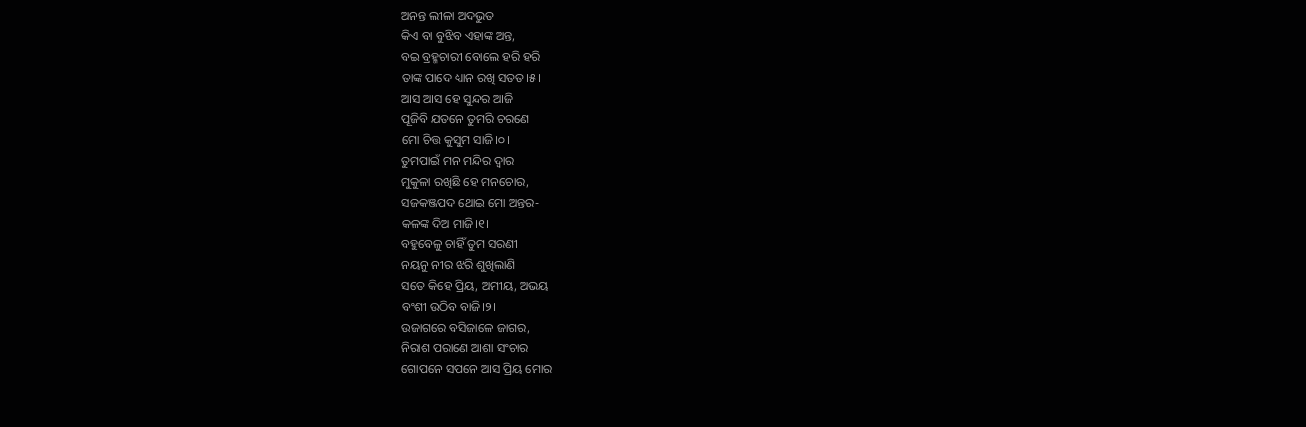ଅନନ୍ତ ଲୀଳା ଅଦଭୁତ
କିଏ ବା ବୁଝିବ ଏହାଙ୍କ ଅନ୍ତ,
ବଇ ବ୍ରହ୍ମଚାରୀ ବୋଲେ ହରି ହରି
ତାଙ୍କ ପାଦେ ଧ୍ୟାନ ରଖି ସତତ।୫।
ଆସ ଆସ ହେ ସୁନ୍ଦର ଆଜି
ପୂଜିବି ଯତନେ ତୁମରି ଚରଣେ
ମୋ ଚିତ୍ତ କୁସୁମ ସାଜି।୦।
ତୁମପାଇଁ ମନ ମନ୍ଦିର ଦ୍ଵାର
ମୁକୁଳା ରଖିଛି ହେ ମନଚୋର,
ସଜକଞ୍ଜପଦ ଥୋଇ ମୋ ଅନ୍ତର-
କଳଙ୍କ ଦିଅ ମାଜି।୧।
ବହୁବେଳୁ ଚାହିଁ ତୁମ ସରଣୀ
ନୟନୁ ନୀର ଝରି ଶୁଖିଲାଣି
ସତେ କିହେ ପ୍ରିୟ, ଅମୀୟ, ଅଭୟ
ବଂଶୀ ଉଠିବ ବାଜି।୨।
ଉଜାଗରେ ବସିଜାଳେ ଜାଗର,
ନିରାଶ ପରାଣେ ଆଶା ସଂଚାର
ଗୋପନେ ସପନେ ଆସ ପ୍ରିୟ ମୋର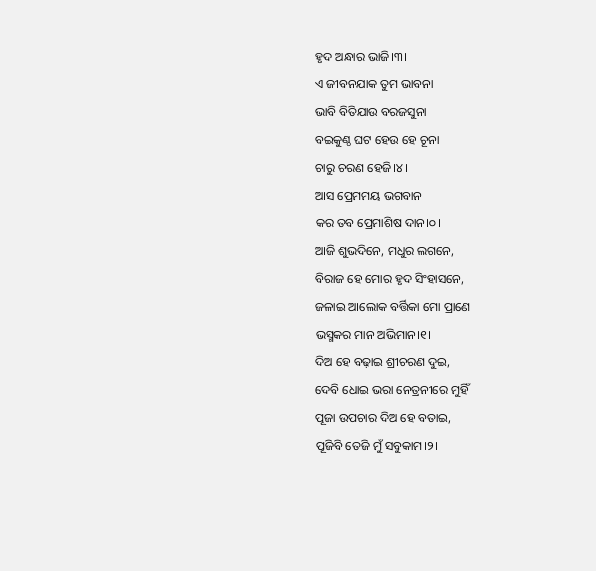ହୃଦ ଅନ୍ଧାର ଭାଜି।୩।
ଏ ଜୀବନଯାକ ତୁମ ଭାବନା
ଭାବି ବିତିଯାଉ ବରଜସୁନା
ବଇକୁଣ୍ଠ ଘଟ ହେଉ ହେ ଚୂନା
ଚାରୁ ଚରଣ ହେଜି।୪।
ଆସ ପ୍ରେମମୟ ଭଗବାନ
କର ତବ ପ୍ରେମାଶିଷ ଦାନ।୦।
ଆଜି ଶୁଭଦିନେ, ମଧୁର ଲଗନେ,
ବିରାଜ ହେ ମୋର ହୃଦ ସିଂହାସନେ,
ଜଳାଇ ଆଲୋକ ବର୍ତ୍ତିକା ମୋ ପ୍ରାଣେ
ଭସ୍ମକର ମାନ ଅଭିମାନ।୧।
ଦିଅ ହେ ବଢ଼ାଇ ଶ୍ରୀଚରଣ ଦୁଇ,
ଦେବି ଧୋଇ ଭରା ନେତ୍ରନୀରେ ମୁହିଁ
ପୂଜା ଉପଚାର ଦିଅ ହେ ବତାଇ,
ପୂଜିବି ତେଜି ମୁଁ ସବୁକାମ।୨।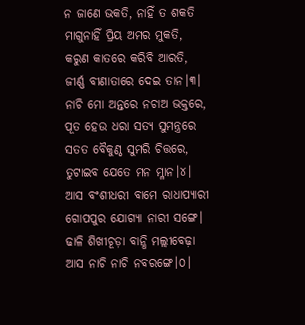ନ ଜାଣେ ଭକତି, ନାହିଁ ତ ଶକତି
ମାଗୁନାହିଁ ପ୍ରିୟ ଅମର ମୁକତି,
କରୁଣ କାତରେ କରିବି ଆରତି,
ଜୀର୍ଣ୍ଣ ବୀଣାତାରେ ଦେଇ ତାନ।୩।
ନାଚି ମୋ ଅନ୍ତରେ ନଚାଅ ଭକ୍ତରେ,
ପୂତ ହେଉ ଧରା ସତ୍ୟ ସୁମନ୍ତ୍ରରେ
ସତତ ବୈକୁଣ୍ଠ ସୁମରି ଚିତ୍ତରେ,
ତୁଟାଇବ ଯେତେ ମନ ମ୍ଳାନ।୪।
ଆସ ବଂଶୀଧରୀ ବାମେ ରାଧାପ୍ୟାରୀ
ଗୋପପୁର ଯୋଗ୍ୟା ନାରୀ ସଙ୍ଗେ।
ଢାଳି ଶିଖୀଚୂଡ଼ା ବାନ୍ଧି ମଲ୍ଲୀବେଢ଼ା
ଆସ ନାଚି ନାଚି ନବରଙ୍ଗେ।୦।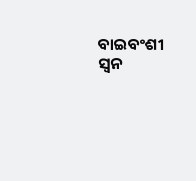ବାଇବଂଶୀ ସ୍ଵନ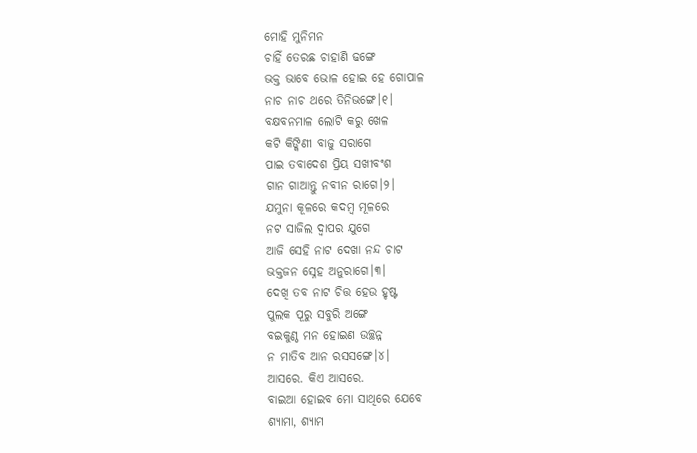ମୋହି ମୁନିମନ
ଚାହିଁ ତେରଛ ଚାହାଣି ଢଙ୍ଗେ
ଭକ୍ତ ଭାବେ ଭୋଳ ହୋଇ ହେ ଗୋପାଳ
ନାଚ ନାଚ ଥରେ ତିନିଭଙ୍ଗେ।୧।
ବକ୍ଷବନମାଳ ଲୋଟି କରୁ ଖେଳ
କଟି କିଙ୍କିଣୀ ବାଜୁ ସରାଗେ
ପାଇ ତବାଦେଶ ପ୍ରିୟ ସଖୀବଂଶ
ଗାନ ଗାଆନ୍ତୁ ନବୀନ ରାଗେ।୨।
ଯମୁନା କୂଳରେ କଦମ୍ବ ମୂଳରେ
ନଟ ସାଜିଲ ଦ୍ଵାପର ଯୁଗେ
ଆଜି ସେହି ନାଟ ଦେଖା ନନ୍ଦ ଚାଟ
ଭକ୍ତଜନ ସ୍ନେହ ଅନୁରାଗେ।୩।
ଦେଖି ତବ ନାଟ ଚିତ୍ତ ହେଉ ହୃଷ୍ଟ
ପୁଲକ ପୂରୁ ସବୁରି ଅଙ୍ଗେ
ବଇକୁଣ୍ଠ ମନ ହୋଇଣ ଉଚ୍ଛନ୍ନ
ନ ମାତିବ ଆନ ରସସଙ୍ଗେ।୪।
ଆସରେ. କିଏ ଆସରେ.
ବାଇଆ ହୋଇବ ମୋ ସାଥିରେ ଯେବେ
ଶ୍ୟାମା, ଶ୍ୟାମ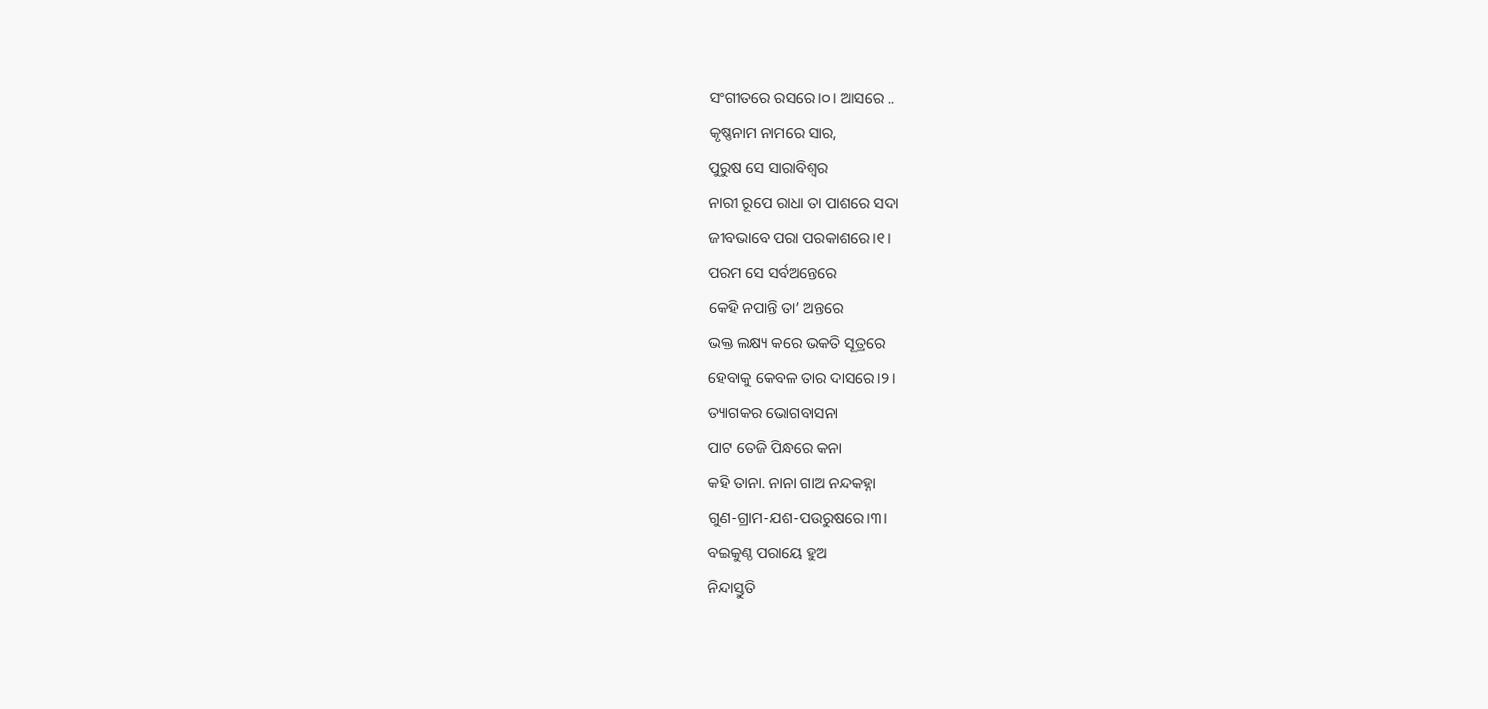ସଂଗୀତରେ ରସରେ।୦। ଆସରେ ..
କୃଷ୍ଣନାମ ନାମରେ ସାର,
ପୁରୁଷ ସେ ସାରାବିଶ୍ଵର
ନାରୀ ରୂପେ ରାଧା ତା ପାଶରେ ସଦା
ଜୀବଭାବେ ପରା ପରକାଶରେ।୧।
ପରମ ସେ ସର୍ବଅନ୍ତେରେ
କେହି ନପାନ୍ତି ତା’ ଅନ୍ତରେ
ଭକ୍ତ ଲକ୍ଷ୍ୟ କରେ ଭକତି ସୂତ୍ରରେ
ହେବାକୁ କେବଳ ତାର ଦାସରେ।୨।
ତ୍ୟାଗକର ଭୋଗବାସନା
ପାଟ ତେଜି ପିନ୍ଧରେ କନା
କହି ତାନା. ନାନା ଗାଅ ନନ୍ଦକହ୍ନା
ଗୁଣ-ଗ୍ରାମ-ଯଶ-ପଉରୁଷରେ।୩।
ବଇକୁଣ୍ଠ ପରାୟେ ହୁଅ
ନିନ୍ଦାସ୍ତୁତି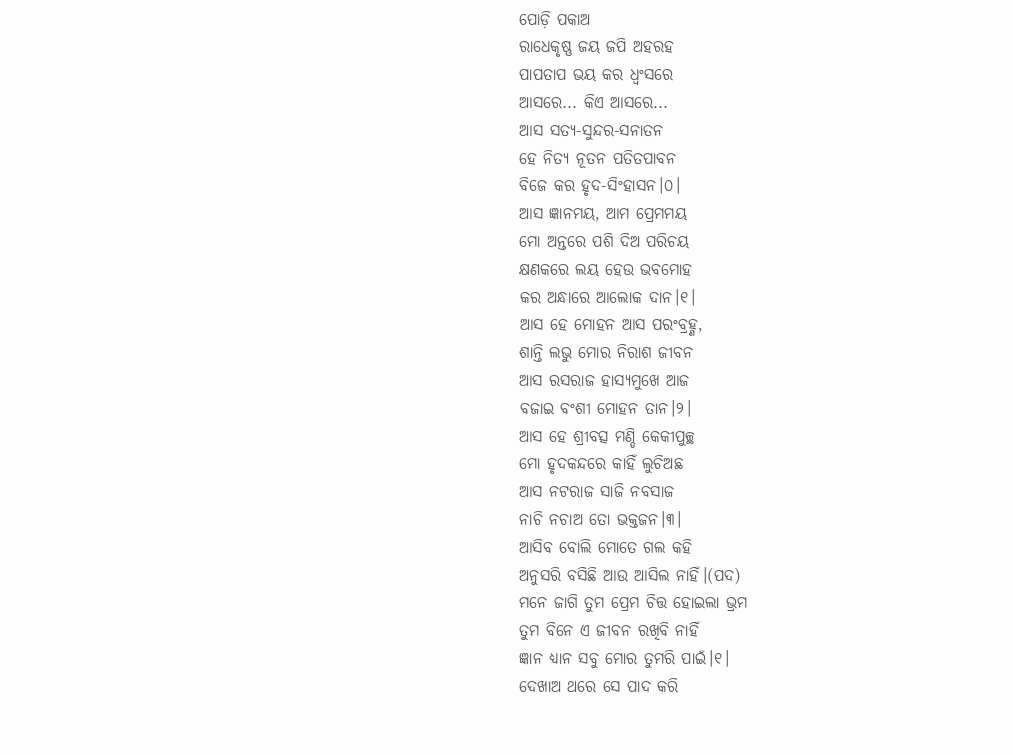ପୋଡ଼ି ପକାଅ
ରାଧେକୃଷ୍ଣ ଜୟ ଜପି ଅହରହ
ପାପତାପ ଭୟ କର ଧ୍ଵଂସରେ
ଆସରେ... କିଏ ଆସରେ...
ଆସ ସତ୍ୟ-ସୁନ୍ଦର-ସନାତନ
ହେ ନିତ୍ୟ ନୂତନ ପତିତପାବନ
ବିଜେ କର ହୃଦ-ସିଂହାସନ।୦।
ଆସ ଜ୍ଞାନମୟ, ଆମ ପ୍ରେମମୟ
ମୋ ଅନ୍ତରେ ପଶି ଦିଅ ପରିଚୟ
କ୍ଷଣକରେ ଲୟ ହେଉ ଭବମୋହ
କର ଅନ୍ଧାରେ ଆଲୋକ ଦାନ।୧।
ଆସ ହେ ମୋହନ ଆସ ପରଂବ୍ରହ୍ଣ,
ଶାନ୍ତି ଲଭୁ ମୋର ନିରାଶ ଜୀବନ
ଆସ ରସରାଜ ହାସ୍ୟମୁଖେ ଆଜ
ବଜାଇ ବଂଶୀ ମୋହନ ତାନ।୨।
ଆସ ହେ ଶ୍ରୀବତ୍ସ ମଣ୍ଡି କେକୀପୁଚ୍ଛ
ମୋ ହୃଦକନ୍ଦରେ କାହିଁ ଲୁଚିଅଛ
ଆସ ନଟରାଜ ସାଜି ନବସାଜ
ନାଚି ନଚାଅ ତୋ ଭକ୍ତଜନ।୩।
ଆସିବ ବୋଲି ମୋତେ ଗଲ କହି
ଅନୁସରି ବସିଛି ଆଉ ଆସିଲ ନାହିଁ।(ପଦ)
ମନେ ଜାଗି ତୁମ ପ୍ରେମ ଚିତ୍ତ ହୋଇଲା ଭ୍ରମ
ତୁମ ବିନେ ଏ ଜୀବନ ରଖିବି ନାହିଁ
ଜ୍ଞାନ ଧ୍ୟାନ ସବୁ ମୋର ତୁମରି ପାଇଁ।୧।
ଦେଖାଅ ଥରେ ସେ ପାଦ କରି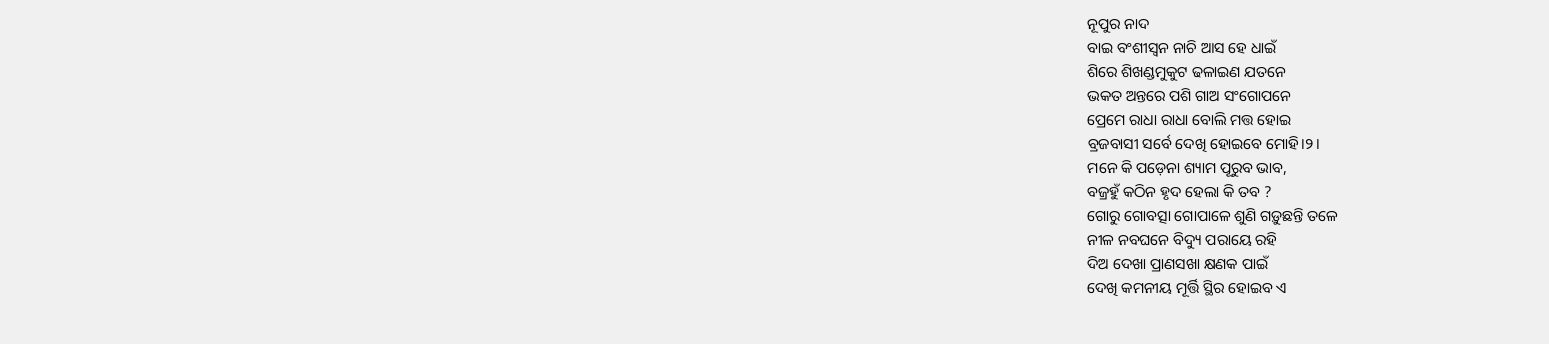ନୂପୁର ନାଦ
ବାଇ ବଂଶୀସ୍ଵନ ନାଚି ଆସ ହେ ଧାଇଁ
ଶିରେ ଶିଖଣ୍ଡମୁକୁଟ ଢଳାଇଣ ଯତନେ
ଭକତ ଅନ୍ତରେ ପଶି ଗାଅ ସଂଗୋପନେ
ପ୍ରେମେ ରାଧା ରାଧା ବୋଲି ମତ୍ତ ହୋଇ
ବ୍ରଜବାସୀ ସର୍ବେ ଦେଖି ହୋଇବେ ମୋହି।୨।
ମନେ କି ପଡ଼େନା ଶ୍ୟାମ ପୂରୁବ ଭାବ,
ବଜ୍ରହୁଁ କଠିନ ହୃଦ ହେଲା କି ତବ ?
ଗୋରୁ ଗୋବତ୍ସା ଗୋପାଳେ ଶୁଣି ଗଡ଼ୁଛନ୍ତି ତଳେ
ନୀଳ ନବଘନେ ବିଦ୍ୟୁ ପରାୟେ ରହି
ଦିଅ ଦେଖା ପ୍ରାଣସଖା କ୍ଷଣକ ପାଇଁ
ଦେଖି କମନୀୟ ମୂର୍ତ୍ତି ସ୍ଥିର ହୋଇବ ଏ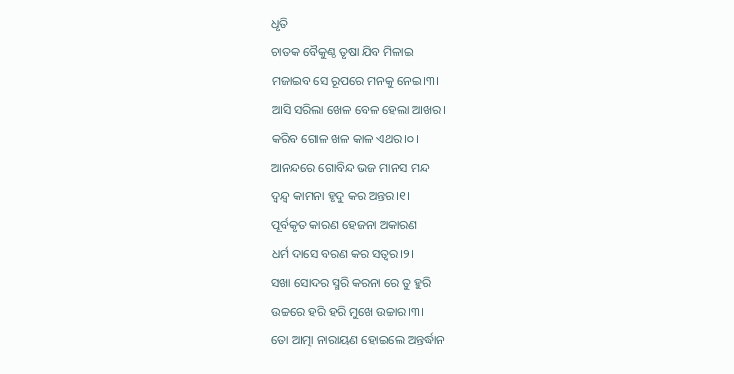ଧୃତି
ଚାତକ ବୈକୁଣ୍ଠ ତୃଷା ଯିବ ମିଳାଇ
ମଜାଇବ ସେ ରୂପରେ ମନକୁ ନେଇ।୩।
ଆସି ସରିଲା ଖେଳ ବେଳ ହେଲା ଆଖର।
କରିବ ଗୋଳ ଖଳ କାଳ ଏଥର।୦।
ଆନନ୍ଦରେ ଗୋବିନ୍ଦ ଭଜ ମାନସ ମନ୍ଦ
ଦ୍ଵନ୍ଦ୍ଵ କାମନା ହୃଦୁ କର ଅନ୍ତର।୧।
ପୂର୍ବକୃତ କାରଣ ହେଜନା ଅକାରଣ
ଧର୍ମ ଦାସେ ବରଣ କର ସତ୍ଵର।୨।
ସଖା ସୋଦର ସ୍ମରି କରନା ରେ ତୁ ହୁରି
ଉଚ୍ଚରେ ହରି ହରି ମୁଖେ ଉଚ୍ଚାର।୩।
ତୋ ଆତ୍ମା ନାରାୟଣ ହୋଇଲେ ଅନ୍ତର୍ଦ୍ଧାନ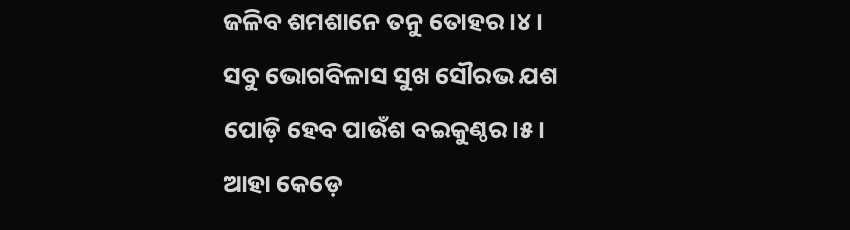ଜଳିବ ଶମଶାନେ ତନୁ ତୋହର।୪।
ସବୁ ଭୋଗବିଳାସ ସୁଖ ସୌରଭ ଯଶ
ପୋଡ଼ି ହେବ ପାଉଁଶ ବଇକୁଣ୍ଠର।୫।
ଆହା କେଡ଼େ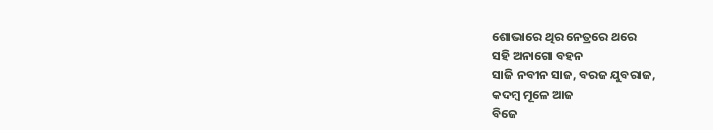ଶୋଭାରେ ଥିର ନେତ୍ରରେ ଥରେ
ସହି ଅନାଗୋ ବହନ
ସାଜି ନବୀନ ସାଜ, ବରଜ ଯୁବରାଜ,
କଦମ୍ଵ ମୂଳେ ଆଜ
ବିଜେ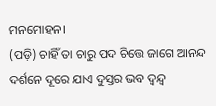ମନମୋହନ।
(ପଡ଼ି) ଚାହିଁ ତା ଚାରୁ ପଦ ଚିତ୍ତେ ଜାଗେ ଆନନ୍ଦ
ଦର୍ଶନେ ଦୂରେ ଯାଏ ଦୁସ୍ତର ଭବ ଦ୍ଵନ୍ଦ୍ଵ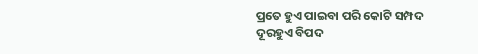ପ୍ରତେ ହୁଏ ପାଇବା ପରି କୋଟି ସମ୍ପଦ
ଦୂରହୁଏ ବିପଦ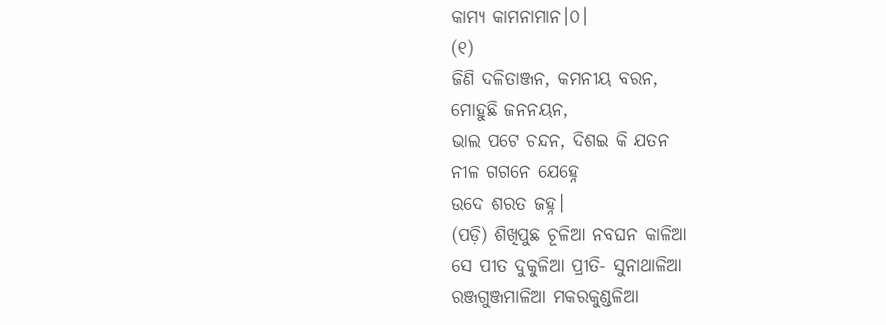କାମ୍ୟ କାମନାମାନ।୦।
(୧)
ଜିଣି ଦଳିତାଞ୍ଜନ, କମନୀୟ ବରନ,
ମୋହୁଛି ଜନନୟନ,
ଭାଲ ପଟେ ଚନ୍ଦନ, ଦିଶଇ କି ଯତନ
ନୀଳ ଗଗନେ ଯେହ୍ନେ
ଉଦେ ଶରତ ଜହ୍ନ।
(ପଡ଼ି) ଶିଖିପୁଛ ଚୂଳିଆ ନବଘନ କାଳିଆ
ସେ ପୀତ ଦୁକୁଳିଆ ପ୍ରୀତି- ସୁନାଥାଳିଆ
ରଞ୍ଜଗୁଞ୍ଜମାଳିଆ ମକରକୁଣ୍ଡଳିଆ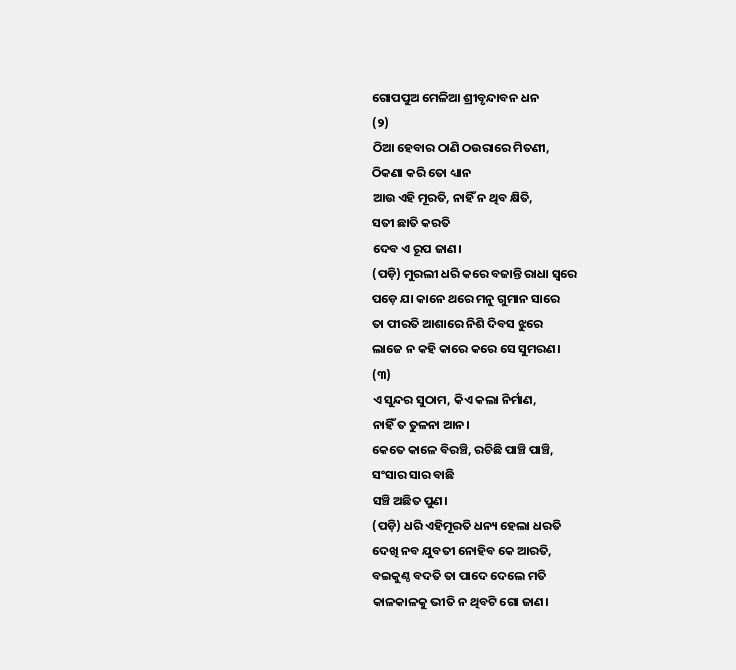ଗୋପପୁଅ ମେଳିଆ ଶ୍ରୀବୃନ୍ଦାବନ ଧନ
(୨)
ଠିଆ ହେବାର ଠାଣି ଠଉରାରେ ମିତଣୀ,
ଠିକଣା କରି ତୋ ଧ୍ୟାନ
ଆଉ ଏହି ମୂରତି, ନାହିଁ ନ ଥିବ କ୍ଷିତି,
ସତୀ ଛାତି କରତି
ଦେବ ଏ ରୂପ ଜାଣ।
(ପଡ଼ି) ମୁରଲୀ ଧରି କରେ ବଜାନ୍ତି ରାଧା ସ୍ଵରେ
ପଡ଼େ ଯା କାନେ ଥରେ ମନୁ ଗୁମାନ ସାରେ
ତା ପୀରତି ଆଶାରେ ନିଶି ଦିବସ ଝୁରେ
ଲାଜେ ନ କହି କାରେ କରେ ସେ ସୁମରଣ।
(୩)
ଏ ସୁନ୍ଦର ସୁଠାମ, କିଏ କଲା ନିର୍ମାଣ,
ନାହିଁ ତ ତୁଳନା ଆନ।
କେତେ କାଳେ ବିରଞ୍ଚି, ରଚିଛି ପାଞ୍ଚି ପାଞ୍ଚି,
ସଂସାର ସାର ବାଛି
ସଞ୍ଚି ଅଛିତ ପୁଣ।
(ପଡ଼ି) ଧରି ଏହିମୂରତି ଧନ୍ୟ ହେଲା ଧରତି
ଦେଖି ନବ ଯୁବତୀ ନୋହିବ କେ ଆରତି,
ବଇକୁଣ୍ଠ ବଦତି ତା ପାଦେ ଦେଲେ ମତି
କାଳକାଳକୁ ଭୀତି ନ ଥିବଟି ଗୋ ଜାଣ।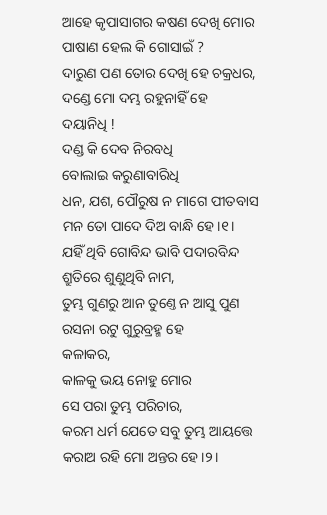ଆହେ କୃପାସାଗର କଷଣ ଦେଖି ମୋର
ପାଷାଣ ହେଲ କି ଗୋସାଇଁ ?
ଦାରୁଣ ପଣ ତୋର ଦେଖି ହେ ଚକ୍ରଧର,
ଦଣ୍ଡେ ମୋ ଦମ୍ଭ ରହୁନାହିଁ ହେ
ଦୟାନିଧି !
ଦଣ୍ଡ କି ଦେବ ନିରବଧି
ବୋଲାଇ କରୁଣାବାରିଧି
ଧନ, ଯଶ, ପୌରୁଷ ନ ମାଗେ ପୀତବାସ
ମନ ତୋ ପାଦେ ଦିଅ ବାନ୍ଧି ହେ।୧।
ଯହିଁ ଥିବି ଗୋବିନ୍ଦ ଭାବି ପଦାରବିନ୍ଦ
ଶ୍ରୁତିରେ ଶୁଣୁଥିବି ନାମ,
ତୁମ୍ଭ ଗୁଣରୁ ଆନ ତୁଣ୍ତେ ନ ଆସୁ ପୁଣ
ରସନା ରଟୁ ଗୁରୁବ୍ରହ୍ମ ହେ
କଳାକର,
କାଳକୁ ଭୟ ନୋହୁ ମୋର
ସେ ପରା ତୁମ୍ଭ ପରିଚାର,
କରମ ଧର୍ମ ଯେତେ ସବୁ ତୁମ୍ଭ ଆୟତ୍ତେ
କରାଅ ରହି ମୋ ଅନ୍ତର ହେ।୨।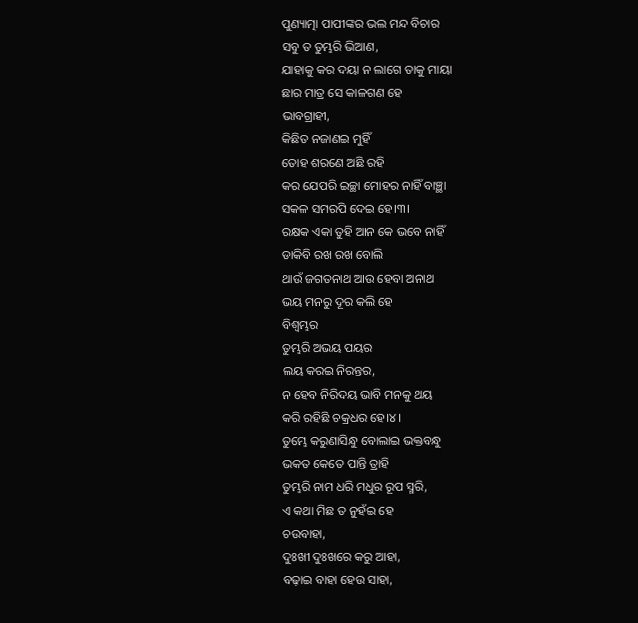ପୁଣ୍ୟାତ୍ମା ପାପୀଙ୍କର ଭଲ ମନ୍ଦ ବିଚାର
ସବୁ ତ ତୁମ୍ଭରି ଭିଆଣ,
ଯାହାକୁ କର ଦୟା ନ ଲାଗେ ତାକୁ ମାୟା
ଛାର ମାତ୍ର ସେ କାଳଗଣ ହେ
ଭାବଗ୍ରାହୀ,
କିଛିତ ନଜାଣଇ ମୁହିଁ
ତୋହ ଶରଣେ ଅଛି ରହି
କର ଯେପରି ଇଚ୍ଛା ମୋହର ନାହିଁ ବାଞ୍ଛା
ସକଳ ସମରପି ଦେଇ ହେ।୩।
ରକ୍ଷକ ଏକା ତୁହି ଆନ କେ ଭବେ ନାହିଁ
ଡାକିବି ରଖ ରଖ ବୋଲି
ଥାଉଁ ଜଗତନାଥ ଆଉ ହେବା ଅନାଥ
ଭୟ ମନରୁ ଦୂର କଲି ହେ
ବିଶ୍ଵମ୍ଭର
ତୁମ୍ଭରି ଅଭୟ ପୟର
ଲୟ କରଇ ନିରନ୍ତର,
ନ ହେବ ନିରିଦୟ ଭାବି ମନକୁ ଥୟ
କରି ରହିଛି ଚକ୍ରଧର ହେ।୪।
ତୁମ୍ଭେ କରୁଣାସିନ୍ଧୁ ବୋଲାଇ ଭକ୍ତବନ୍ଧୁ
ଭକତ କେତେ ପାନ୍ତି ତ୍ରାହି
ତୁମ୍ଭରି ନାମ ଧରି ମଧୁର ରୂପ ସ୍ମରି,
ଏ କଥା ମିଛ ତ ନୁହଁଇ ହେ
ଚଉବାହା,
ଦୁଃଖୀ ଦୁଃଖରେ କରୁ ଆହା,
ବଢ଼ାଇ ବାହା ହେଉ ସାହା,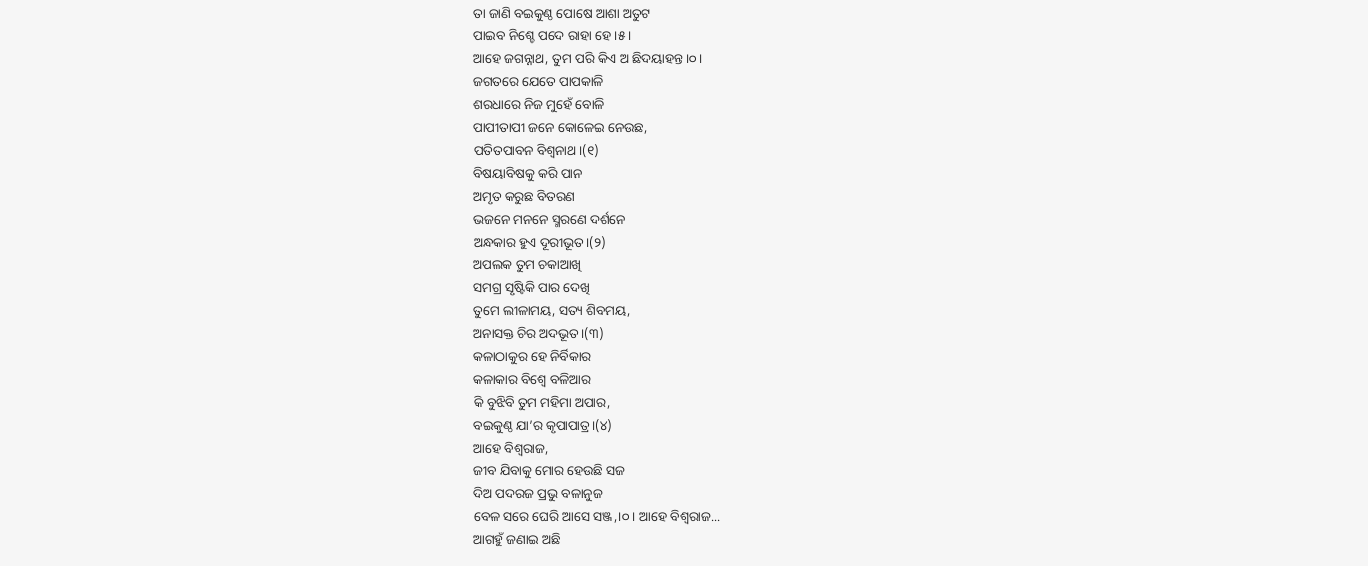ତା ଜାଣି ବଇକୁଣ୍ଠ ପୋଷେ ଆଶା ଅତୁଟ
ପାଇବ ନିଶ୍ଚେ ପଦେ ରାହା ହେ।୫।
ଆହେ ଜଗନ୍ନାଥ, ତୁମ ପରି କିଏ ଅ ଛିଦୟାହନ୍ତ।୦।
ଜଗତରେ ଯେତେ ପାପକାଳି
ଶରଧାରେ ନିଜ ମୁହେଁ ବୋଳି
ପାପୀତାପୀ ଜନେ କୋଳେଇ ନେଉଛ,
ପତିତପାବନ ବିଶ୍ଵନାଥ।(୧)
ବିଷୟାବିଷକୁ କରି ପାନ
ଅମୃତ କରୁଛ ବିତରଣ
ଭଜନେ ମନନେ ସ୍ମରଣେ ଦର୍ଶନେ
ଅନ୍ଧକାର ହୁଏ ଦୂରୀଭୂତ।(୨)
ଅପଲକ ତୁମ ଚକାଆଖି
ସମଗ୍ର ସୃଷ୍ଟିକି ପାର ଦେଖି
ତୁମେ ଲୀଳାମୟ, ସତ୍ୟ ଶିବମୟ,
ଅନାସକ୍ତ ଚିର ଅଦଭୂତ।(୩)
କଳାଠାକୁର ହେ ନିର୍ବିକାର
କଳାକାର ବିଶ୍ଵେ ବଳିଆର
କି ବୁଝିବି ତୁମ ମହିମା ଅପାର,
ବଇକୁଣ୍ଠ ଯା’ର କୃପାପାତ୍ର।(୪)
ଆହେ ବିଶ୍ଵରାଜ,
ଜୀବ ଯିବାକୁ ମୋର ହେଉଛି ସଜ
ଦିଅ ପଦରଜ ପ୍ରଭୁ ବଳାନୁଜ
ବେଳ ସରେ ଘେରି ଆସେ ସଞ୍ଜ,।୦। ଆହେ ବିଶ୍ଵରାଜ...
ଆଗହୁଁ ଜଣାଇ ଅଛି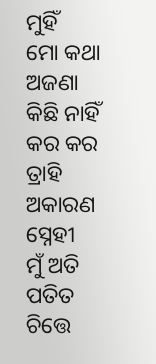ମୁହିଁ
ମୋ କଥା ଅଜଣା କିଛି ନାହିଁ
କର କର ତ୍ରାହି ଅକାରଣ ସ୍ନେହୀ
ମୁଁ ଅତି ପତିତ ଚିତ୍ତେ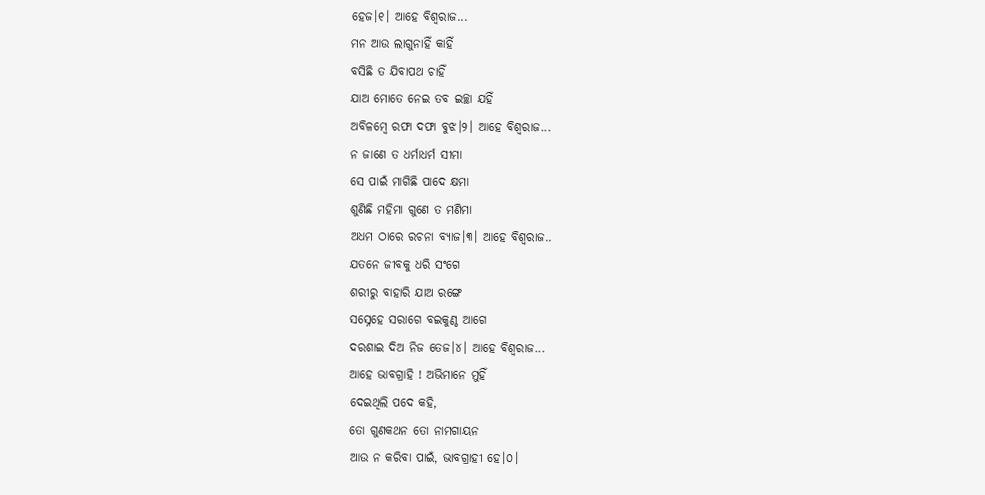ହେଜ।୧। ଆହେ ବିଶ୍ଵରାଜ...
ମନ ଆଉ ଲାଗୁନାହିଁ କାହିଁ
ବସିଛି ତ ଯିବାପଥ ଚାହିଁ
ଯାଅ ମୋତେ ନେଇ ତବ ଇଚ୍ଛା ଯହିଁ
ଅବିଳମ୍ବେ ରଫା ଦଫା ବୁଝ।୨। ଆହେ ବିଶ୍ଵରାଜ...
ନ ଜାଣେ ତ ଧର୍ମାଧର୍ମ ସୀମା
ସେ ପାଇଁ ମାଗିଛି ପାଦେ କ୍ଷମା
ଶୁଣିଛି ମହିମା ଗୁଣେ ତ ମଣିମା
ଅଧମ ଠାରେ ରଚନା ବ୍ୟାଜ।୩। ଆହେ ବିଶ୍ଵରାଜ..
ଯତନେ ଜୀବକୁ ଧରି ସଂଗେ
ଶରୀରୁ ବାହାରି ଯାଅ ରଙ୍ଗେ
ସସ୍ନେହେ ସରାଗେ ବଇକୁଣ୍ଠ ଆଗେ
ଦରଶାଇ ଦିଅ ନିଜ ତେଜ।୪। ଆହେ ବିଶ୍ଵରାଜ...
ଆହେ ଭାବଗ୍ରାହି ! ଅଭିମାନେ ମୁହିଁ
ଦେଇଥିଲି ପଦେ କହି,
ତୋ ଗୁଣକଥନ ତୋ ନାମଗାୟନ
ଆଉ ନ କରିବା ପାଇଁ, ଭାବଗ୍ରାହୀ ହେ।୦।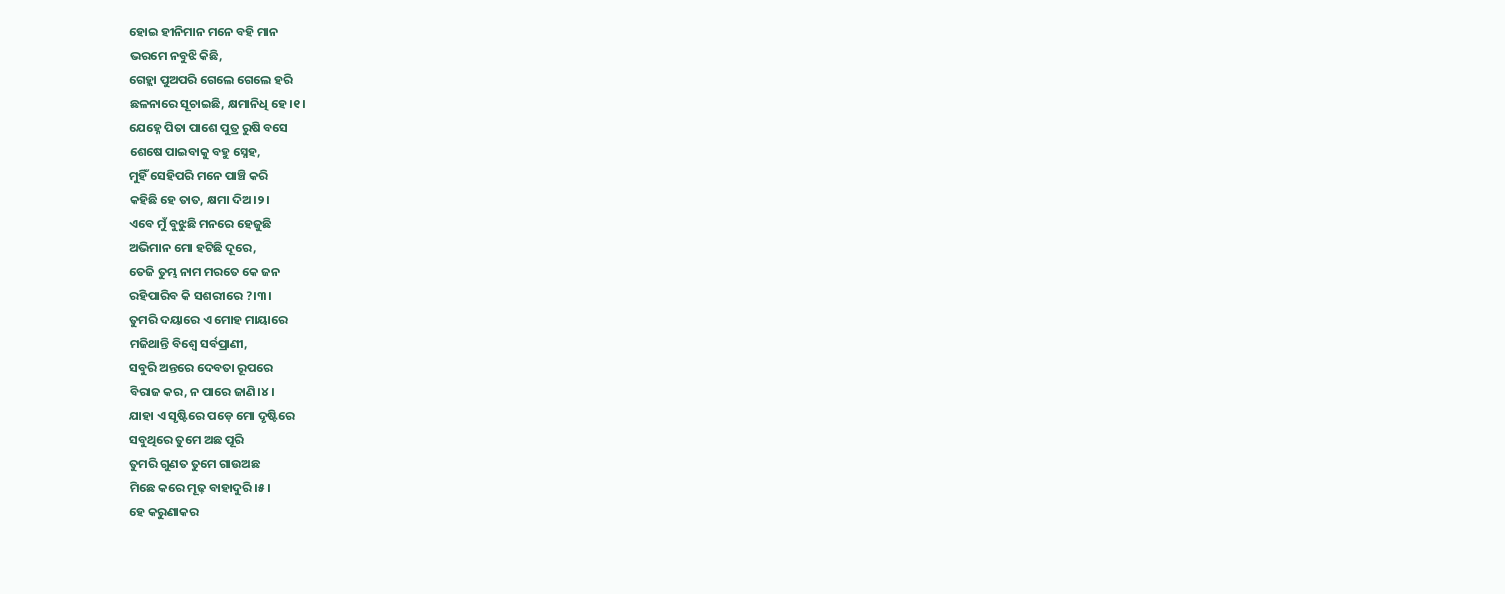ହୋଇ ହୀନିମାନ ମନେ ବହି ମାନ
ଭରମେ ନବୁଝି କିଛି,
ଗେହ୍ଲା ପୁଅପରି ଗେଲେ ଗେଲେ ହରି
ଛଳନାରେ ସୂଚାଇଛି, କ୍ଷମାନିଧି ହେ।୧।
ଯେହ୍ନେ ପିତା ପାଶେ ପୁତ୍ର ରୁଷି ବସେ
ଶେଷେ ପାଇବାକୁ ବହୁ ସ୍ନେହ,
ମୁହିଁ ସେହିପରି ମନେ ପାଞ୍ଚି କରି
କହିଛି ହେ ତାତ, କ୍ଷମା ଦିଅ।୨।
ଏବେ ମୁଁ ବୁଝୁଛି ମନରେ ହେଜୁଛି
ଅଭିମାନ ମୋ ହଟିଛି ଦୂରେ,
ତେଜି ତୁମ୍ଭ ନାମ ମରତେ କେ ଜନ
ରହିପାରିବ କି ସଶରୀରେ ?।୩।
ତୁମରି ଦୟାରେ ଏ ମୋହ ମାୟାରେ
ମଜିଥାନ୍ତି ବିଶ୍ଵେ ସର୍ବପ୍ରାଣୀ,
ସବୁରି ଅନ୍ତରେ ଦେବତା ରୂପରେ
ବିରାଜ କର, ନ ପାରେ ଜାଣି।୪।
ଯାହା ଏ ସୃଷ୍ଟିରେ ପଡ଼େ ମୋ ଦୃଷ୍ଟିରେ
ସବୁଥିରେ ତୁମେ ଅଛ ପୂରି
ତୁମରି ଗୁଣତ ତୁମେ ଗାଉଅଛ
ମିଛେ କରେ ମୂଢ଼ ବାହାଦୁରି।୫।
ହେ କରୁଣାକର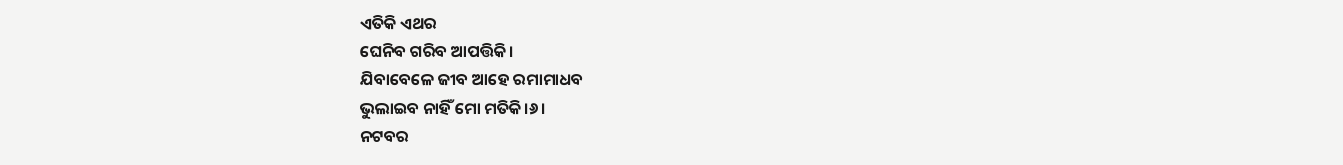ଏତିକି ଏଥର
ଘେନିବ ଗରିବ ଆପତ୍ତିକି।
ଯିବାବେଳେ ଜୀବ ଆହେ ରମାମାଧବ
ଭୁଲାଇବ ନାହିଁ ମୋ ମତିକି।୬।
ନଟବର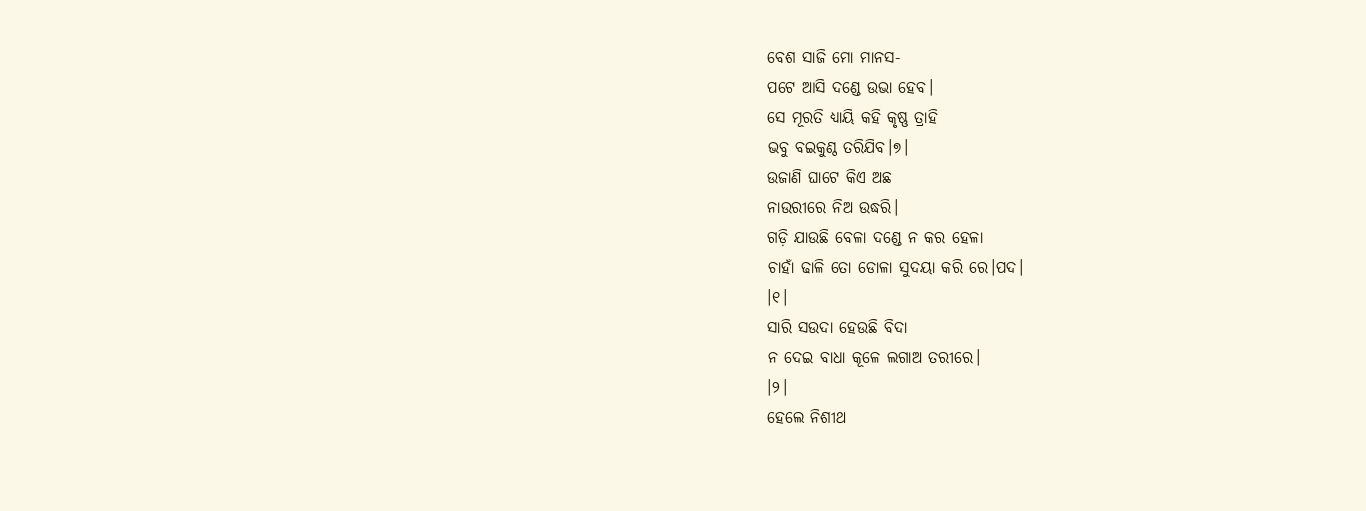ବେଶ ସାଜି ମୋ ମାନସ-
ପଟେ ଆସି ଦଣ୍ଡେ ଉଭା ହେବ।
ସେ ମୂରତି ଧ୍ୟାୟି କହି କୃଷ୍ଣ ତ୍ରାହି
ଭବୁ ବଇକୁଣ୍ଠ ତରିଯିବ।୭।
ଉଜାଣି ଘାଟେ କିଏ ଅଛ
ନାଉରୀରେ ନିଅ ଉଦ୍ଧରି।
ଗଡ଼ି ଯାଉଛି ବେଳା ଦଣ୍ଡେ ନ କର ହେଳା
ଚାହାଁ ଢାଳି ତୋ ଡୋଳା ସୁଦୟା କରି ରେ।ପଦ।
।୧।
ସାରି ସଉଦା ହେଉଛି ବିଦା
ନ ଦେଇ ବାଧା କୂଳେ ଲଗାଅ ତରୀରେ।
।୨।
ହେଲେ ନିଶୀଥ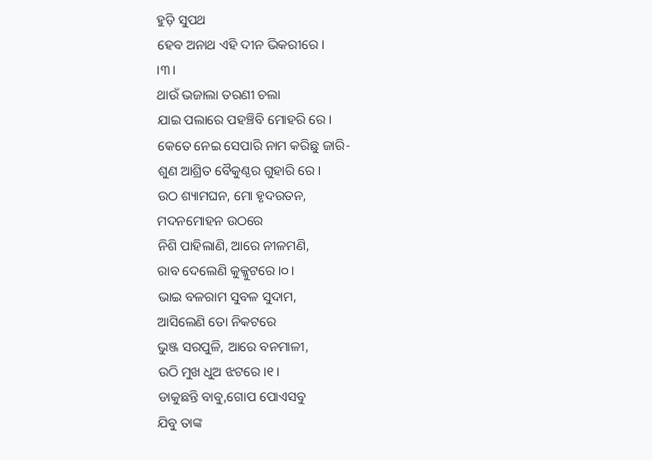ହୁଡ଼ି ସୁପଥ
ହେବ ଅନାଥ ଏହି ଦୀନ ଭିକରୀରେ।
।୩।
ଥାଉଁ ଭଜାଲା ତରଣୀ ଚଲା
ଯାଇ ପଲାରେ ପହଞ୍ଚିବି ମୋହରି ରେ।
କେତେ ନେଇ ସେପାରି ନାମ କରିଛୁ ଜାରି-
ଶୁଣ ଆଶ୍ରିତ ବୈକୁଣ୍ଠର ଗୁହାରି ରେ।
ଉଠ ଶ୍ୟାମଘନ, ମୋ ହୃଦରତନ,
ମଦନମୋହନ ଉଠରେ
ନିଶି ପାହିଲାଣି, ଆରେ ନୀଳମଣି,
ରାବ ଦେଲେଣି କୁକ୍କୁଟରେ।୦।
ଭାଇ ବଳରାମ ସୁବଳ ସୁଦାମ,
ଆସିଲେଣି ତୋ ନିକଟରେ
ଭୁଞ୍ଜ ସରପୁଳି, ଆରେ ବନମାଳୀ,
ଉଠି ମୁଖ ଧୁଅ ଝଟରେ।୧।
ଡାକୁଛନ୍ତି ବାବୁ,ଗୋପ ପୋଏସବୁ
ଯିବୁ ତାଙ୍କ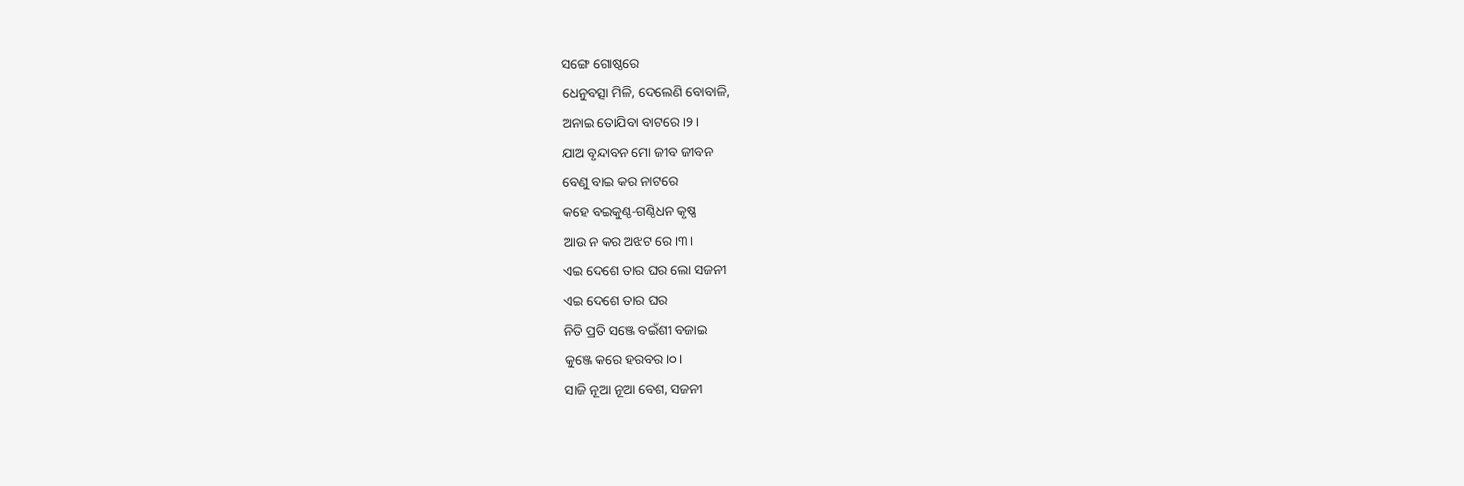ସଙ୍ଗେ ଗୋଷ୍ଠରେ
ଧେନୁବତ୍ସା ମିଳି, ଦେଲେଣି ବୋବାଳି,
ଅନାଇ ତୋଯିବା ବାଟରେ।୨।
ଯାଅ ବୃନ୍ଦାବନ ମୋ ଜୀବ ଜୀବନ
ବେଣୁ ବାଇ କର ନାଟରେ
କହେ ବଇକୁଣ୍ଠ-ଗଣ୍ଠିଧନ କୃଷ୍ଣ
ଆଉ ନ କର ଅଝଟ ରେ।୩।
ଏଇ ଦେଶେ ତାର ଘର ଲୋ ସଜନୀ
ଏଇ ଦେଶେ ତାର ଘର
ନିତି ପ୍ରତି ସଞ୍ଜେ ବଇଁଶୀ ବଜାଇ
କୁଞ୍ଜେ କରେ ହରବର।୦।
ସାଜି ନୂଆ ନୂଆ ବେଶ, ସଜନୀ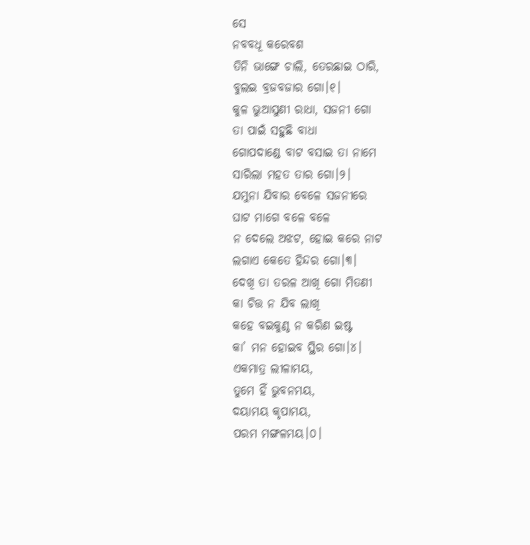ସେ
ନବବଧୂ କରେବଶ
ତିନି ଭାଙ୍ଗେ ଚାଲି, ତେରଛାଇ ଠାରି,
ବୁଲଇ ବ୍ରଜବଜାର ଗୋ।୧।
କୁଳ ଭୁଆସୁଣୀ ରାଧା, ସଜନୀ ଗୋ
ତା ପାଇଁ ସହୁଛି ବାଧା
ଗୋପଦାଣ୍ଡେ ବାଟ ବସାଇ ତା ନାମେ
ସାରିଲା ମହତ ତାର ଗୋ।୨।
ଯମୁନା ଯିବାର ବେଳେ ସଜନୀରେ
ଘାଟ ମାଗେ ବଳେ ବଳେ
ନ ଦେଲେ ଅଝଟ, ହୋଇ କରେ ନାଟ
ଲଗାଏ କେତେ ହିନ୍ଦର ଗୋ।୩।
ଦେଖି ତା ତରଳ ଆଖି ଗୋ ମିତଣୀ
କା ଚିତ୍ତ ନ ଯିବ ଲାଖି
କହେ ବଇକୁଣ୍ଠ ନ କରିଣ ଇଷ୍ଟ
କା’ ମନ ହୋଇବ ସ୍ଥିର ଗୋ।୪।
ଏକମାତ୍ର ଲୀଳାମୟ,
ତୁମେ ହିଁ ଭୁବନମୟ,
ଦୟାମୟ କୃପାମୟ,
ପରମ ମଙ୍ଗଳମୟ।୦।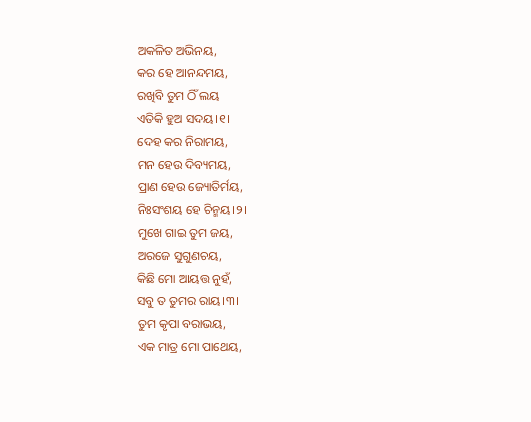ଅକଳିତ ଅଭିନୟ,
କର ହେ ଆନନ୍ଦମୟ,
ରଖିବି ତୁମ ଠିଁ ଲୟ
ଏତିକି ହୁଅ ସଦୟ।୧।
ଦେହ କର ନିରାମୟ,
ମନ ହେଉ ଦିବ୍ୟମୟ,
ପ୍ରାଣ ହେଉ ଜ୍ୟୋତିର୍ମୟ,
ନିଃସଂଶୟ ହେ ଚିନ୍ମୟ।୨।
ମୁଖେ ଗାଇ ତୁମ ଜୟ,
ଅରଜେ ସୁଗୁଣଚୟ,
କିଛି ମୋ ଆୟତ୍ତ ନୁହଁ,
ସବୁ ତ ତୁମର ରାୟ।୩।
ତୁମ କୃପା ବରାଭୟ,
ଏକ ମାତ୍ର ମୋ ପାଥେୟ,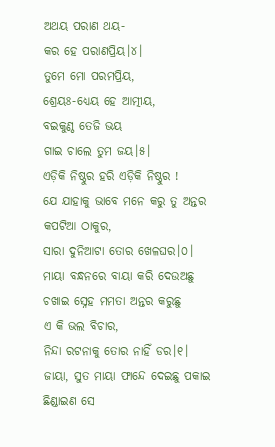ଅଥୟ ପରାଣ ଥୟ-
କର ହେ ପରାଣପ୍ରିୟ।୪।
ତୁମେ ମୋ ପରମପ୍ରିୟ,
ଶ୍ରେୟଃ-ଧ୍ୟେୟ ହେ ଆତ୍ମୀୟ,
ବଇକୁଣ୍ଠ ତେଜି ଭୟ
ଗାଇ ଚାଲେ ତୁମ ଜୟ।୫।
ଏଡ଼ିକି ନିଷ୍ଠୁର ହରି ଏଡ଼ିକି ନିଷ୍ଠୁର !
ଯେ ଯାହାକୁ ଭାବେ ମନେ କରୁ ତୁ ଅନ୍ତର
କପଟିଆ ଠାକୁର,
ସାରା ଦୁନିଆଟା ତୋର ଖେଳଘର।୦।
ମାୟା ବନ୍ଧନରେ ବାୟା କରି ଦେଉଅଛୁ
ଚଖାଇ ସ୍ନେହ ମମତା ଅନ୍ତର କରୁଛୁ
ଏ କି ଭଲ ବିଚାର,
ନିନ୍ଦା ରଟନାକୁ ତୋର ନାହିଁ ଡର।୧।
ଜାୟା, ସୁତ ମାୟା ଫାନ୍ଦେ ଦେଇଛୁ ପକାଇ
ଛିଣ୍ଡାଇଣ ସେ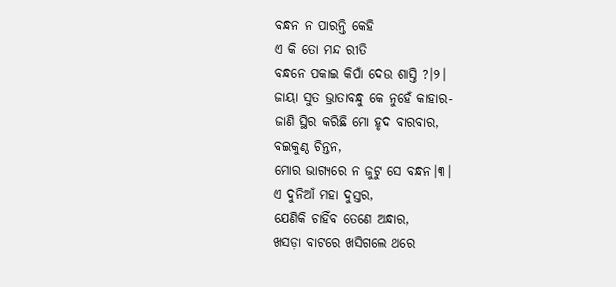ବନ୍ଧନ ନ ପାରନ୍ତି କେହି
ଏ କି ତୋ ମନ୍ଦ ରୀତି
ବନ୍ଧନେ ପକାଇ କିପାଁ ଦେଉ ଶାସ୍ତି ?।୨।
ଜାୟା ସୁତ ଭ୍ରାତାବନ୍ଧୁ କେ ନୁହେଁ କାହାର-
ଜାଣି ସ୍ଥିର କରିଛି ମୋ ହୃଦ ବାରବାର,
ବଇକୁଣ୍ଠ ଚିନ୍ତନ,
ମୋର ଭାଗ୍ୟରେ ନ ଜୁଟୁ ସେ ବନ୍ଧନ।୩।
ଏ ଦୁନିଆଁ ମହା ଦୁସ୍ତର,
ଯେଣିକି ଚାହିଁବ ତେଣେ ଅନ୍ଧାର,
ଖସଡ଼ା ବାଟରେ ଖସିଗଲେ ଥରେ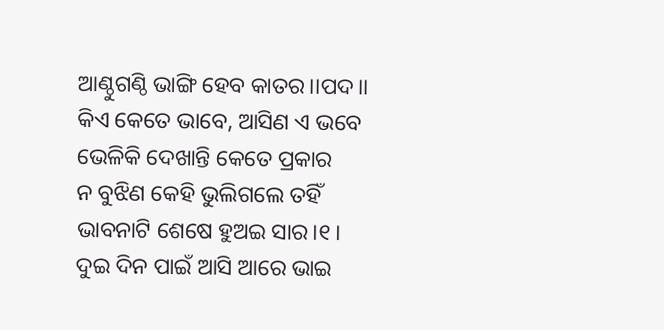ଆଣ୍ଠୁଗଣ୍ଠି ଭାଙ୍ଗି ହେବ କାତର।।ପଦ।।
କିଏ କେତେ ଭାବେ, ଆସିଣ ଏ ଭବେ
ଭେଳିକି ଦେଖାନ୍ତି କେତେ ପ୍ରକାର
ନ ବୁଝିଣ କେହି ଭୁଲିଗଲେ ତହିଁ
ଭାବନାଟି ଶେଷେ ହୁଅଇ ସାର।୧।
ଦୁଇ ଦିନ ପାଇଁ ଆସି ଆରେ ଭାଇ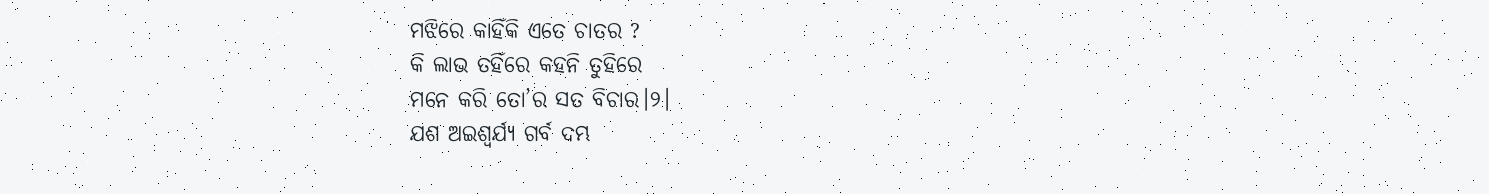ମଝିରେ କାହିଁକି ଏତେ ଚାତର ?
କି ଲାଭ ତହିଁରେ କହନି ତୁହିରେ
ମନେ କରି ତୋ’ର ସତ ବିଚାର।୨।
ଯଶ ଅଇଶ୍ଵର୍ଯ୍ୟ ଗର୍ବ ଦମ୍ଭ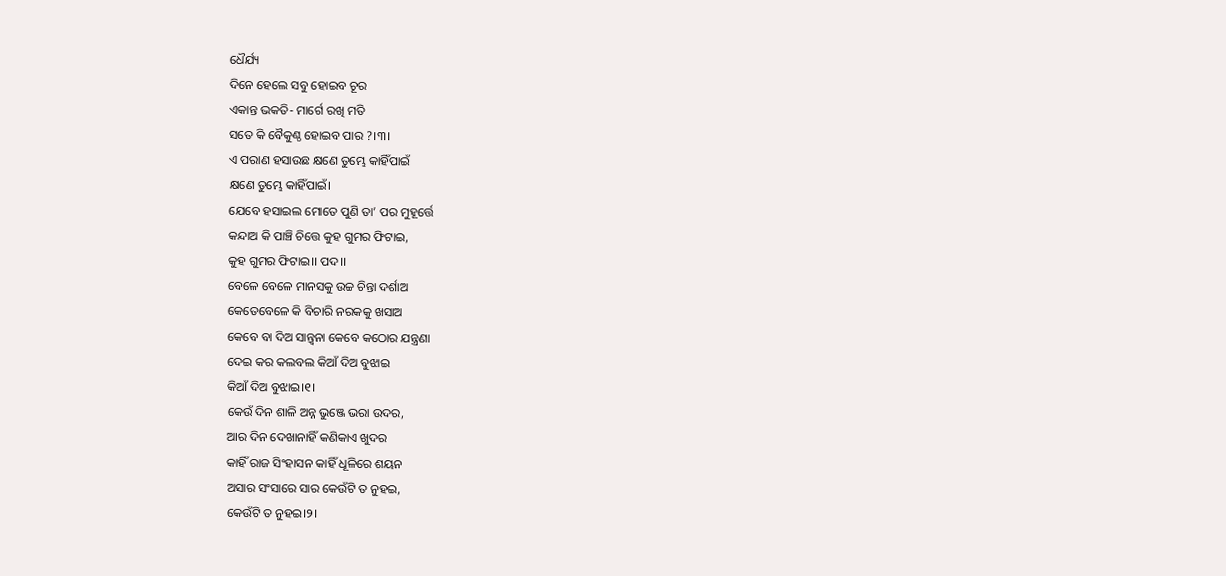ଧୈର୍ଯ୍ୟ
ଦିନେ ହେଲେ ସବୁ ହୋଇବ ଚୂର
ଏକାନ୍ତ ଭକତି- ମାର୍ଗେ ରଖି ମତି
ସତେ କି ବୈକୁଣ୍ଠ ହୋଇବ ପାର ?।୩।
ଏ ପରାଣ ହସାଉଛ କ୍ଷଣେ ତୁମ୍ଭେ କାହିଁପାଇଁ
କ୍ଷଣେ ତୁମ୍ଭେ କାହିଁପାଇଁ।
ଯେବେ ହସାଇଲ ମୋତେ ପୁଣି ତା’ ପର ମୁହୂର୍ତ୍ତେ
କନ୍ଦାଅ କି ପାଞ୍ଚି ଚିତ୍ତେ କୁହ ଗୁମର ଫିଟାଇ,
କୁହ ଗୁମର ଫିଟାଇ।। ପଦ।।
ବେଳେ ବେଳେ ମାନସକୁ ଉଚ୍ଚ ଚିନ୍ତା ଦର୍ଶାଅ
କେତେବେଳେ କି ବିଚାରି ନରକକୁ ଖସାଅ
କେବେ ବା ଦିଅ ସାନ୍ତ୍ଵନା କେବେ କଠୋର ଯନ୍ତ୍ରଣା
ଦେଇ କର କଲବଲ କିଆଁ ଦିଅ ବୁଝାଇ
କିଆଁ ଦିଅ ବୁଝାଇ।୧।
କେଉଁ ଦିନ ଶାଳି ଅନ୍ନ ଭୁଞ୍ଜେ ଭରା ଉଦର,
ଆର ଦିନ ଦେଖାନାହିଁ କଣିକାଏ ଖୁଦର
କାହିଁ ରାଜ ସିଂହାସନ କାହିଁ ଧୂଳିରେ ଶୟନ
ଅସାର ସଂସାରେ ସାର କେଉଁଟି ତ ନୁହଇ,
କେଉଁଟି ତ ନୁହଇ।୨।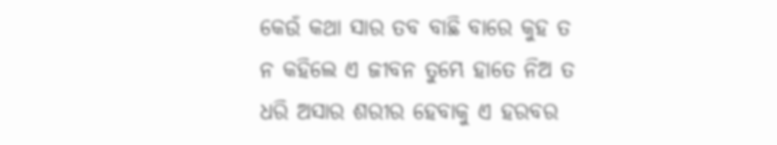କେଉଁ କଥା ସାର ତବ ବାଛି ବାରେ କୁହ ତ
ନ କହିଲେ ଏ ଜୀବନ ତୁମ୍ଭେ ହାତେ ନିଅ ତ
ଧରି ଅସାର ଶରୀର ହେବାକୁ ଏ ହରବର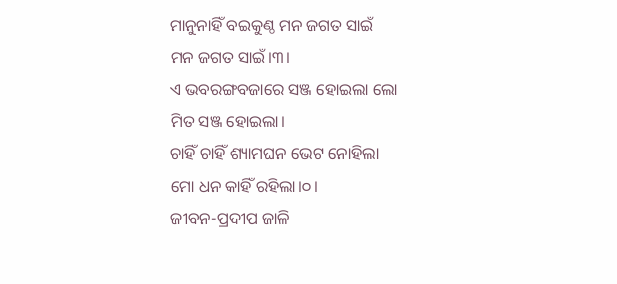ମାନୁନାହିଁ ବଇକୁଣ୍ଠ ମନ ଜଗତ ସାଇଁ
ମନ ଜଗତ ସାଇଁ।୩।
ଏ ଭବରଙ୍ଗବଜାରେ ସଞ୍ଜ ହୋଇଲା ଲୋ
ମିତ ସଞ୍ଜ ହୋଇଲା।
ଚାହିଁ ଚାହିଁ ଶ୍ୟାମଘନ ଭେଟ ନୋହିଲା
ମୋ ଧନ କାହିଁ ରହିଲା।୦।
ଜୀବନ-ପ୍ରଦୀପ ଜାଳି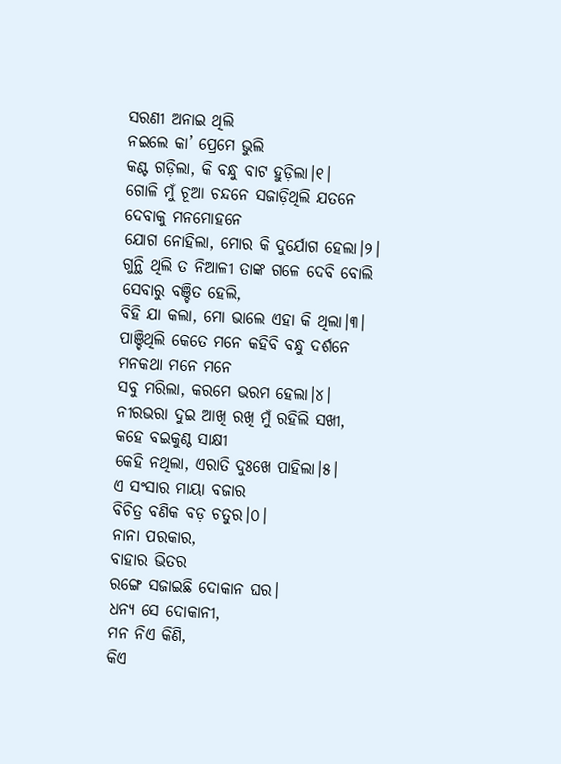ସରଣୀ ଅନାଇ ଥିଲି
ନଇଲେ କା’ ପ୍ରେମେ ଭୁଲି
କଣ୍ଟ ଗଡ଼ିଲା, କି ବନ୍ଧୁ ବାଟ ହୁଡ଼ିଲା।୧।
ଗୋଳି ମୁଁ ଚୂଆ ଚନ୍ଦନେ ସଜାଡ଼ିଥିଲି ଯତନେ
ଦେବାକୁ ମନମୋହନେ
ଯୋଗ ନୋହିଲା, ମୋର କି ଦୁର୍ଯୋଗ ହେଲା।୨।
ଗୁନ୍ଥି ଥିଲି ତ ନିଆଳୀ ତାଙ୍କ ଗଳେ ଦେବି ବୋଲି
ସେବାରୁ ବଞ୍ଚିତ ହେଲି,
ବିହି ଯା କଲା, ମୋ ଭାଲେ ଏହା କି ଥିଲା।୩।
ପାଞ୍ଚିଥିଲି କେତେ ମନେ କହିବି ବନ୍ଧୁ ଦର୍ଶନେ
ମନକଥା ମନେ ମନେ
ସବୁ ମରିଲା, କରମେ ଭରମ ହେଲା।୪।
ନୀରଭରା ଦୁଇ ଆଖି ରଖି ମୁଁ ରହିଲି ସଖୀ,
କହେ ବଇକୁଣ୍ଠ ସାକ୍ଷୀ
କେହି ନଥିଲା, ଏରାତି ଦୁଃଖେ ପାହିଲା।୫।
ଏ ସଂସାର ମାୟା ବଜାର
ବିଚିତ୍ର ବଣିକ ବଡ଼ ଚତୁର।୦।
ନାନା ପରକାର,
ବାହାର ଭିତର
ରଙ୍ଗେ ସଜାଇଛି ଦୋକାନ ଘର।
ଧନ୍ୟ ସେ ଦୋକାନୀ,
ମନ ନିଏ କିଣି,
କିଏ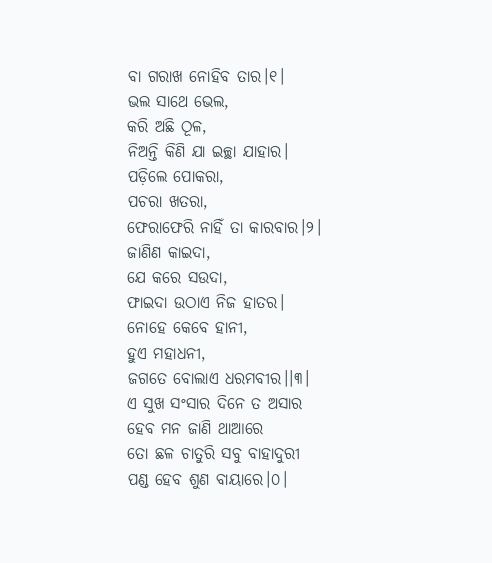ବା ଗରାଖ ନୋହିବ ତାର।୧।
ଭଲ ସାଥେ ଭେଲ,
କରି ଅଛି ଠୂଳ,
ନିଅନ୍ତି କିଣି ଯା ଇଚ୍ଛା ଯାହାର।
ପଡ଼ିଲେ ପୋକରା,
ପଚରା ଖତରା,
ଫେରାଫେରି ନାହିଁ ତା କାରବାର।୨।
ଜାଣିଣ କାଇଦା,
ଯେ କରେ ସଉଦା,
ଫାଇଦା ଉଠାଏ ନିଜ ହାତର।
ନୋହେ କେବେ ହାନୀ,
ହୁଏ ମହାଧନୀ,
ଜଗତେ ବୋଲାଏ ଧରମବୀର।।୩।
ଏ ସୁଖ ସଂସାର ଦିନେ ତ ଅସାର
ହେବ ମନ ଜାଣି ଥାଆରେ
ତୋ ଛଳ ଚାତୁରି ସବୁ ବାହାଦୁରୀ
ପଣ୍ଡ ହେବ ଶୁଣ ବାୟାରେ।୦।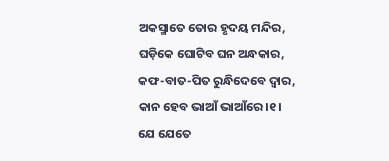ଅକସ୍ମାତେ ତୋର ହୃଦୟ ମନ୍ଦିର,
ଘଡ଼ିକେ ଘୋଟିବ ଘନ ଅନ୍ଧକାର,
କଫ-ବାତ-ପିତ ରୁନ୍ଧିଦେବେ ଦ୍ୱାର,
କାନ ହେବ ଭାଆଁ ଭାଆଁରେ।୧।
ଯେ ଯେତେ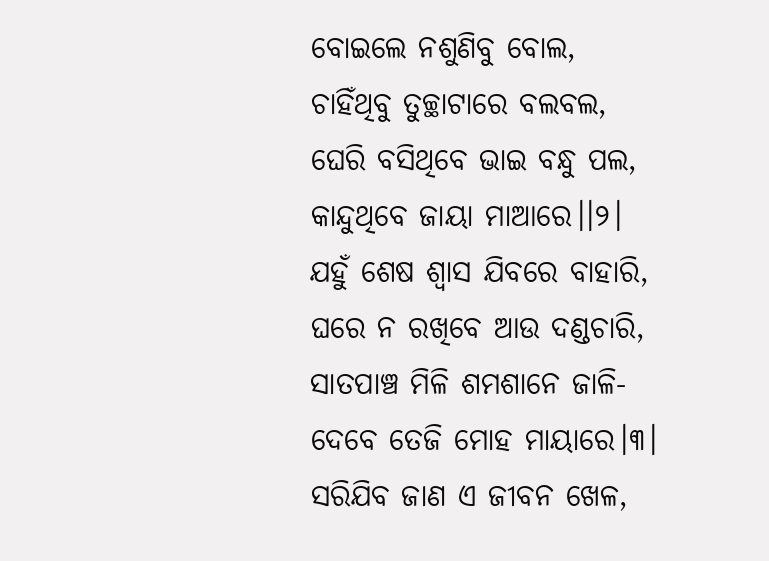ବୋଇଲେ ନଶୁଣିବୁ ବୋଲ,
ଚାହିଁଥିବୁ ତୁଚ୍ଛାଟାରେ ବଲବଲ,
ଘେରି ବସିଥିବେ ଭାଇ ବନ୍ଧୁ ପଲ,
କାନ୍ଦୁଥିବେ ଜାୟା ମାଆରେ।।୨।
ଯହୁଁ ଶେଷ ଶ୍ଵାସ ଯିବରେ ବାହାରି,
ଘରେ ନ ରଖିବେ ଆଉ ଦଣ୍ଡଚାରି,
ସାତପାଞ୍ଚ ମିଳି ଶମଶାନେ ଜାଳି-
ଦେବେ ତେଜି ମୋହ ମାୟାରେ।୩।
ସରିଯିବ ଜାଣ ଏ ଜୀବନ ଖେଳ,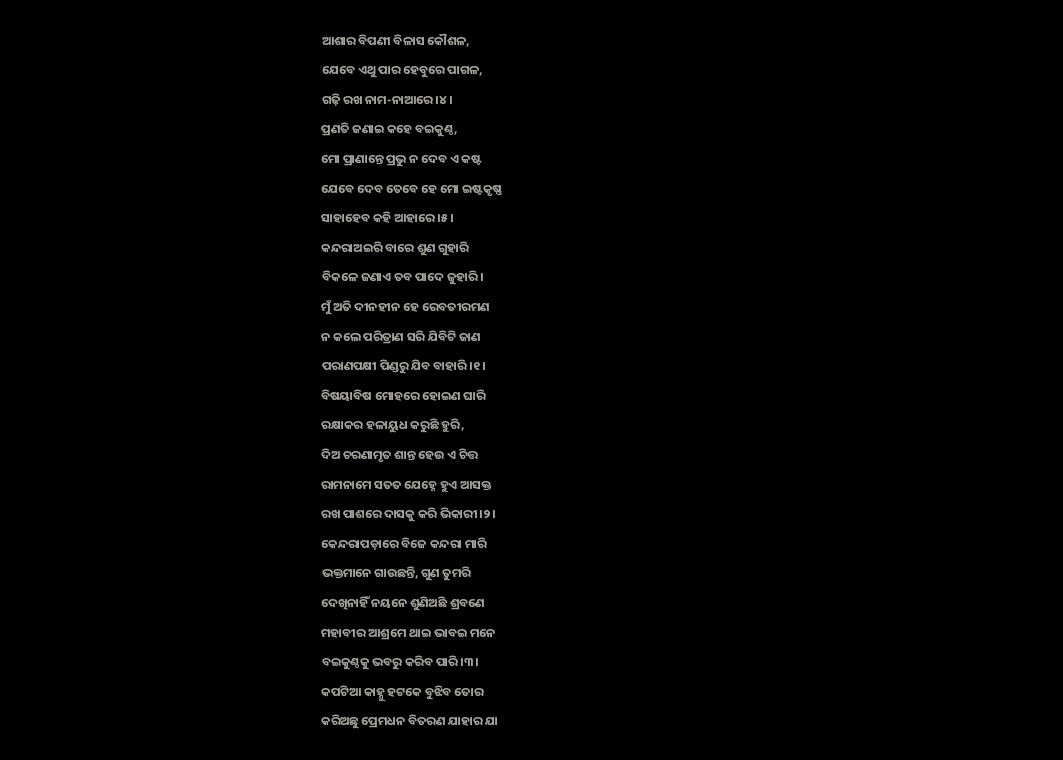ଆଶାର ବିପଣୀ ବିଳାସ କୌଶଳ,
ଯେବେ ଏଥୁ ପାର ହେବୁରେ ପାଗଳ,
ଗଢ଼ି ରଖ ନାମ-ନାଆରେ।୪।
ପ୍ରଣତି ଜଣାଇ କହେ ବଇକୁଣ୍ଠ,
ମୋ ପ୍ରାଣାନ୍ତେ ପ୍ରଭୁ ନ ଦେବ ଏ କଷ୍ଟ
ଯେବେ ଦେବ ତେବେ ହେ ମୋ ଇଷ୍ଟକୃଷ୍ଣ
ସାହାହେବ କହି ଆହାରେ।୫।
କନ୍ଦରାଅଇରି ବାରେ ଶୁଣ ଗୁହାରି
ବିକଳେ ଜଣାଏ ତବ ପାଦେ ଜୁହାରି।
ମୁଁ ଅତି ଦୀନହୀନ ହେ ରେବତୀରମଣ
ନ କଲେ ପରିତ୍ରାଣ ସରି ଯିବିଟି ଜାଣ
ପରାଣପକ୍ଷୀ ପିଣ୍ଡରୁ ଯିବ ବାହାରି।୧।
ବିଷୟାବିଷ ମୋହରେ ହୋଇଣ ଘାରି
ରକ୍ଷାକର ହଳାୟୁଧ କରୁଛି ହୁରି,
ଦିଅ ଚରଣାମୃତ ଶାନ୍ତ ହେଉ ଏ ଚିତ୍ତ
ରାମନାମେ ସତତ ଯେହ୍ନେ ହୁଏ ଆସକ୍ତ
ରଖ ପାଶରେ ଦାସକୁ କରି ଭିକାରୀ।୨।
କେନ୍ଦରାପଡ଼ାରେ ବିଜେ କନ୍ଦରା ମାରି
ଭକ୍ତମାନେ ଗାଉଛନ୍ତି, ଗୁଣ ତୁମରି
ଦେଖିନାହିଁ ନୟନେ ଶୁଣିଅଛି ଶ୍ରବଣେ
ମହାବୀର ଆଶ୍ରମେ ଥାଇ ଭାବଇ ମନେ
ବଇକୁଣ୍ଠକୁ ଭବରୁ କରିବ ପାରି।୩।
କପଟିଆ କାହ୍ନୁ ହଟକେ ବୁଝିବ ତୋର
କରିଅଛୁ ପ୍ରେମଧନ ବିତରଣ ଯାହାର ଯା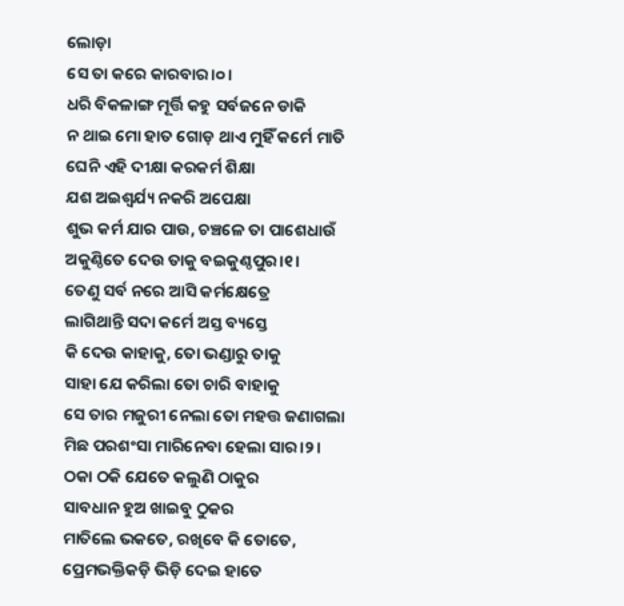ଲୋଡ଼ା
ସେ ତା କରେ କାରବାର।୦।
ଧରି ବିକଳାଙ୍ଗ ମୂର୍ତ୍ତି କହୁ ସର୍ବଜନେ ଡାକି
ନ ଥାଇ ମୋ ହାତ ଗୋଡ଼ ଥାଏ ମୁହିଁ କର୍ମେ ମାତି
ଘେନି ଏହି ଦୀକ୍ଷା କରକର୍ମ ଶିକ୍ଷା
ଯଶ ଅଇଶ୍ଵର୍ଯ୍ୟ ନକରି ଅପେକ୍ଷା
ଶୁଭ କର୍ମ ଯାର ପାଉ, ଚଞ୍ଚଳେ ତା ପାଶେଧାଉଁ
ଅକୁଣ୍ଠିତେ ଦେଉ ତାକୁ ବଇକୁଣ୍ଠପୁର।୧।
ତେଣୁ ସର୍ବ ନରେ ଆସି କର୍ମକ୍ଷେତ୍ରେ
ଲାଗିଥାନ୍ତି ସଦା କର୍ମେ ଅସ୍ତ ବ୍ୟସ୍ତେ
କି ଦେଉ କାହାକୁ, ତୋ ଭଣ୍ଡାରୁ ତାକୁ
ସାହା ଯେ କରିଲା ତୋ ଚାରି ବାହାକୁ
ସେ ତାର ମଜୁରୀ ନେଲା ତୋ ମହତ୍ତ ଜଣାଗଲା
ମିଛ ପରଶଂସା ମାରିନେବା ହେଲା ସାର।୨।
ଠକା ଠକି ଯେତେ କଲୁଣି ଠାକୁର
ସାବଧାନ ହୁଅ ଖାଇବୁ ଠୁକର
ମାତିଲେ ଭକତେ, ରଖିବେ କି ତୋତେ,
ପ୍ରେମଭକ୍ତିକଡ଼ି ଭିଡ଼ି ଦେଇ ହାତେ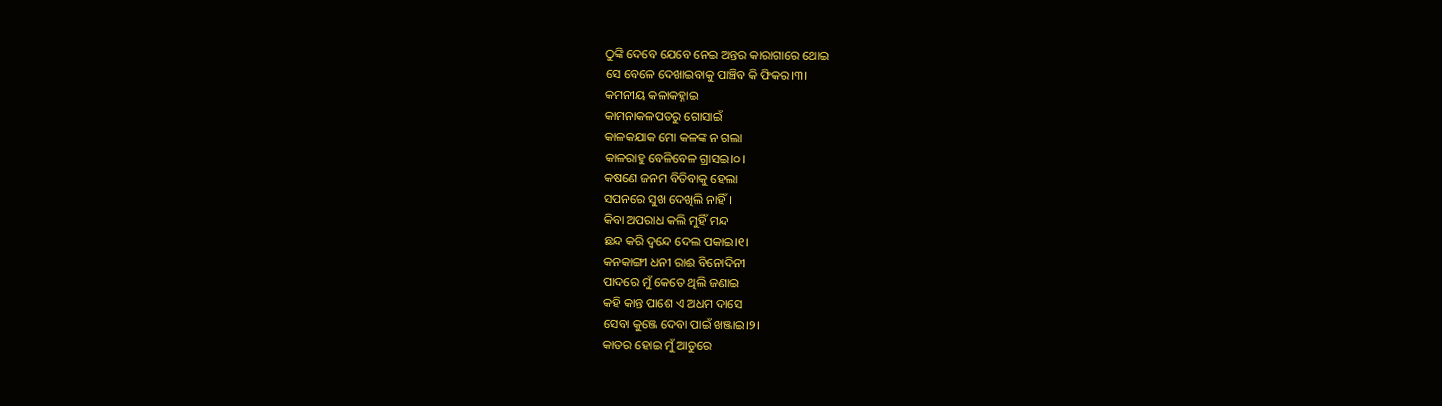ଠୁଙ୍କି ଦେବେ ଯେବେ ନେଇ ଅନ୍ତର କାରାଗାରେ ଥୋଇ
ସେ ବେଳେ ଦେଖାଇବାକୁ ପାଞ୍ଚିବ କି ଫିକର।୩।
କମନୀୟ କଳାକହ୍ନାଇ
କାମନାକଳପତରୁ ଗୋସାଇଁ
କାଳକଯାକ ମୋ କଳଙ୍କ ନ ଗଲା
କାଳରାହୁ ବେଳିବେଳ ଗ୍ରାସଇ।୦।
କଷଣେ ଜନମ ବିତିବାକୁ ହେଲା
ସପନରେ ସୁଖ ଦେଖିଲି ନାହିଁ।
କିବା ଅପରାଧ କଲି ମୁହିଁ ମନ୍ଦ
ଛନ୍ଦ କରି ଦ୍ଵନ୍ଦେ ଦେଲ ପକାଇ।୧।
କନକାଙ୍ଗୀ ଧନୀ ରାଈ ବିନୋଦିନୀ
ପାଦରେ ମୁଁ କେତେ ଥିଲି ଜଣାଇ
କହି କାନ୍ତ ପାଶେ ଏ ଅଧମ ଦାସେ
ସେବା କୁଞ୍ଜେ ଦେବା ପାଇଁ ଖଞ୍ଜାଇ।୨।
କାତର ହୋଇ ମୁଁ ଆତୁରେ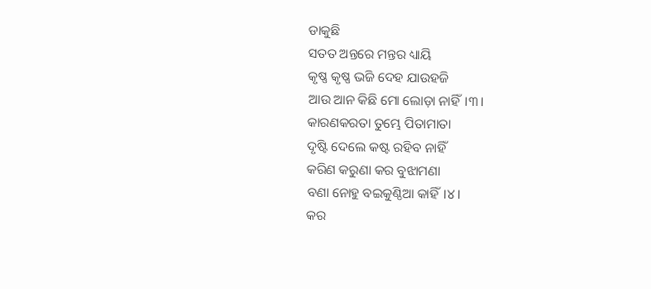ଡାକୁଛି
ସତତ ଅନ୍ତରେ ମନ୍ତର ଧ୍ୟାୟି
କୃଷ୍ଣ କୃଷ୍ଣ ଭଜି ଦେହ ଯାଉହଜି
ଆଉ ଆନ କିଛି ମୋ ଲୋଡ଼ା ନାହିଁ।୩।
କାରଣକରତା ତୁମ୍ଭେ ପିତାମାତା
ଦୃଷ୍ଟି ଦେଲେ କଷ୍ଟ ରହିବ ନାହିଁ
କରିଣ କରୁଣା କର ବୁଝାମଣା
ବଣା ନୋହୁ ବଇକୁଣ୍ଠିଆ କାହିଁ।୪।
କର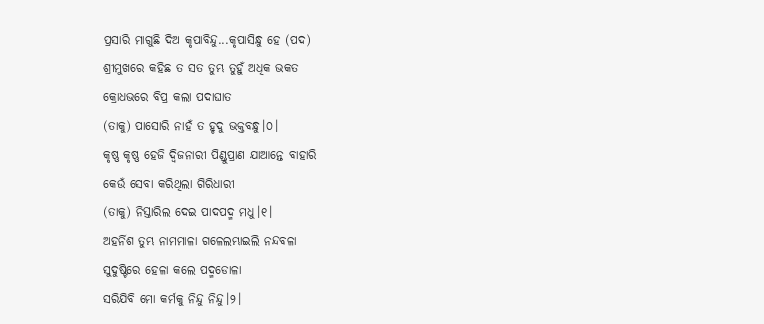ପ୍ରସାରି ମାଗୁଛି ଦିଅ କୃପାବିନ୍ଦୁ...କୃପାସିନ୍ଧୁ ହେ (ପଦ)
ଶ୍ରୀମୁଖରେ କହିଛ ତ ସତ ତୁମ୍ଭ ତୁହୁଁ ଅଧିକ ଭକତ
କ୍ରୋଧଭରେ ବିପ୍ର କଲା ପଦାଘାତ
(ତାକୁ) ପାସୋରି ନାହଁ ତ ହୃଦୁ ଭକ୍ତବନ୍ଧୁ।୦।
କୃଷ୍ଣ କୃଷ୍ଣ ହେଜି ଦ୍ୱିଜନାରୀ ପିଣ୍ଡୁପ୍ରାଣ ଯାଆନ୍ତେ ବାହାରି
କେଉଁ ସେବା କରିଥିଲା ଗିରିଧାରୀ
(ତାକୁ) ନିସ୍ତାରିଲ ଦେଇ ପାଦପଦ୍ମ ମଧୁ।୧।
ଅହର୍ନିଶ ତୁମ୍ଭ ନାମମାଳା ଗଳେଲମ୍ଭାଇଲି ନନ୍ଦବଳା
ସୁଦୁଷ୍ଟିରେ ହେଳା କଲେ ପଦ୍ମଡୋଳା
ସରିଯିବି ମୋ କର୍ମକୁ ନିନ୍ଦୁ ନିନ୍ଦୁ।୨।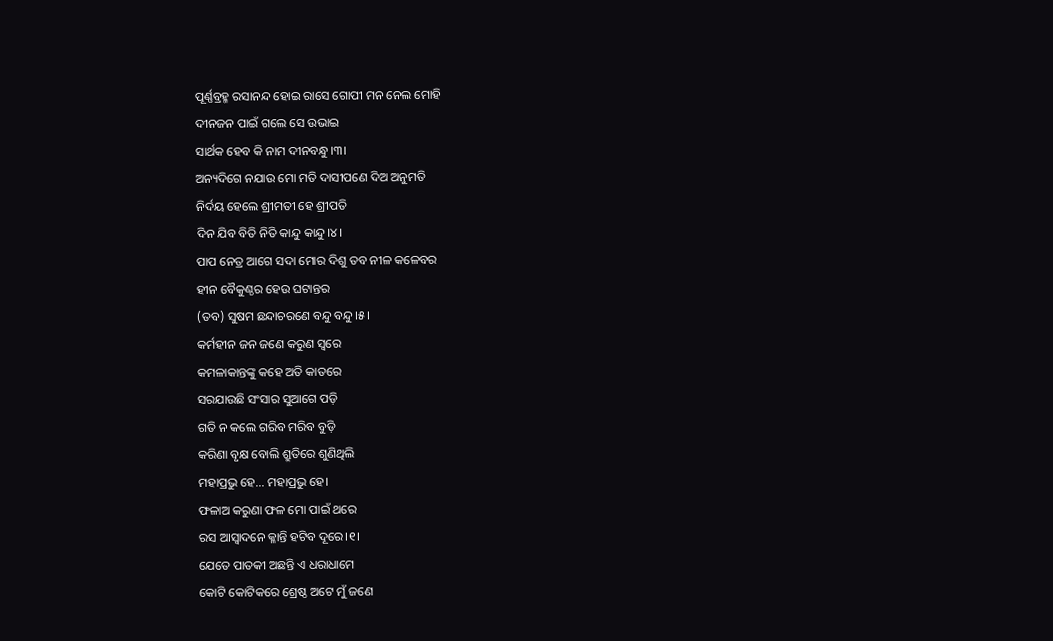ପୂର୍ଣ୍ଣବ୍ରହ୍ମ ରସାନନ୍ଦ ହୋଇ ରାସେ ଗୋପୀ ମନ ନେଲ ମୋହି
ଦୀନଜନ ପାଇଁ ଗଲେ ସେ ଉଭାଇ
ସାର୍ଥକ ହେବ କି ନାମ ଦୀନବନ୍ଧୁ।୩।
ଅନ୍ୟଦିଗେ ନଯାଉ ମୋ ମତି ଦାସୀପଣେ ଦିଅ ଅନୁମତି
ନିର୍ଦୟ ହେଲେ ଶ୍ରୀମତୀ ହେ ଶ୍ରୀପତି
ଦିନ ଯିବ ବିତି ନିତି କାନ୍ଦୁ କାନ୍ଦୁ।୪।
ପାପ ନେତ୍ର ଆଗେ ସଦା ମୋର ଦିଶୁ ତବ ନୀଳ କଳେବର
ହୀନ ବୈକୁଣ୍ଠର ହେଉ ଘଟାନ୍ତର
(ତବ) ସୁଷମ ଛନ୍ଦାଚରଣେ ବନ୍ଦୁ ବନ୍ଦୁ।୫।
କର୍ମହୀନ ଜନ ଜଣେ କରୁଣ ସ୍ଵରେ
କମଳାକାନ୍ତଙ୍କୁ କହେ ଅତି କାତରେ
ସରଯାଉଛି ସଂସାର ସୁଆଗେ ପଡ଼ି
ଗତି ନ କଲେ ଗରିବ ମରିବ ବୁଡ଼ି
କରିଣା ବୃକ୍ଷ ବୋଲି ଶ୍ରୁତିରେ ଶୁଣିଥିଲି
ମହାପ୍ରଭୁ ହେ... ମହାପ୍ରଭୁ ହେ।
ଫଳାଅ କରୁଣା ଫଳ ମୋ ପାଇଁ ଥରେ
ରସ ଆସ୍ଵାଦନେ କ୍ଳାନ୍ତି ହଟିବ ଦୂରେ।୧।
ଯେତେ ପାତକୀ ଅଛନ୍ତି ଏ ଧରାଧାମେ
କୋଟି କୋଟିକରେ ଶ୍ରେଷ୍ଠ ଅଟେ ମୁଁ ଜଣେ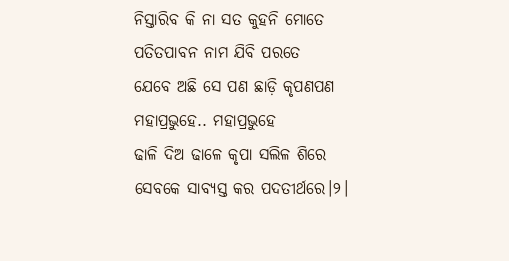ନିସ୍ତାରିବ କି ନା ସତ କୁହନି ମୋତେ
ପତିତପାବନ ନାମ ଯିବି ପରତେ
ଯେବେ ଅଛି ସେ ପଣ ଛାଡ଼ି କୃପଣପଣ
ମହାପ୍ରଭୁହେ.. ମହାପ୍ରଭୁହେ
ଢାଳି ଦିଅ ଢାଳେ କୃପା ସଲିଳ ଶିରେ
ସେବକେ ସାବ୍ୟସ୍ତ କର ପଦତୀର୍ଥରେ।୨।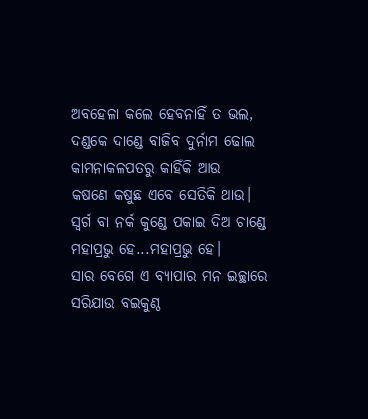ଅବହେଳା କଲେ ହେବନାହିଁ ତ ଭଲ,
ଦଣ୍ଡକେ ଦାଣ୍ଡେ ବାଜିବ ଦୁର୍ନାମ ଢୋଲ
କାମନାକଳପତରୁ କାହିଁକି ଆଉ
କଷଣେ କଷୁଛ ଏବେ ସେତିକି ଥାଉ।
ସ୍ଵର୍ଗ ବା ନର୍କ କୁଣ୍ଡେ ପକାଇ ଦିଅ ଚାଣ୍ଡେ
ମହାପ୍ରଭୁ ହେ...ମହାପ୍ରଭୁ ହେ।
ସାର ବେଗେ ଏ ବ୍ୟାପାର ମନ ଇଚ୍ଛାରେ
ସରିଯାଉ ବଇକୁଣ୍ଠ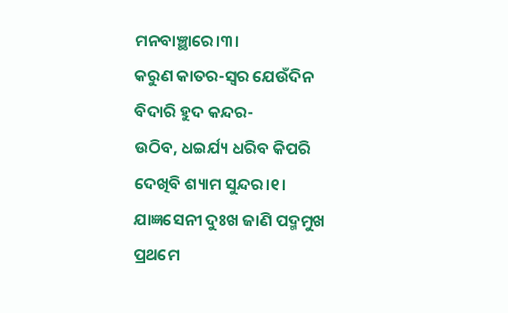ମନବାଞ୍ଛାରେ।୩।
କରୁଣ କାତର-ସ୍ଵର ଯେଉଁଦିନ
ବିଦାରି ହୁଦ କନ୍ଦର-
ଉଠିବ, ଧଇର୍ଯ୍ୟ ଧରିବ କିପରି
ଦେଖିବି ଶ୍ୟାମ ସୁନ୍ଦର।୧।
ଯାଜ୍ଞସେନୀ ଦୁଃଖ ଜାଣି ପଦ୍ମମୁଖ
ପ୍ରଥମେ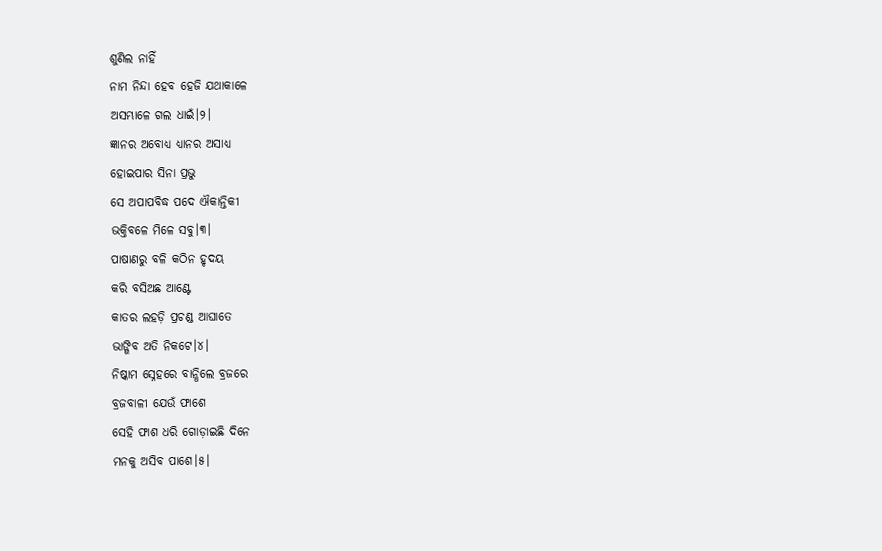ଶୁଣିଲ ନାହିଁ
ନାମ ନିନ୍ଦା ହେବ ହେଜି ଯଥାକାଳେ
ଅସମ୍ଭାଳେ ଗଲ ଧାଇଁ।୨।
ଜ୍ଞାନର ଅବୋଧ୍ୟ ଧ୍ୟାନର ଅସାଧ୍ୟ
ହୋଇପାର ସିନା ପ୍ରଭୁ
ସେ ଅପାପବିଦ୍ଧ ପଦେ ଐକାନ୍ତିକୀ
ଭକ୍ତିବଳେ ମିଳେ ସବୁ।୩।
ପାଷାଣରୁ ବଳି କଠିନ ହୃଦୟ
କରି ବସିଅଛ ଆଣ୍ଟେ
କାତର ଲହଡ଼ି ପ୍ରଚଣ୍ଡ ଆଘାତେ
ଭାଙ୍ଗିବ ଅତି ନିକଟେ।୪।
ନିଷ୍କାମ ସ୍ନେହରେ ବାନ୍ଧିଲେ ବ୍ରଜରେ
ବ୍ରଜବାଳୀ ଯେଉଁ ଫାଶେ
ସେହି ଫାଶ ଧରି ଗୋଡ଼ାଇଛି ଦିନେ
ମନକୁ ଅସିବ ପାଶେ।୫।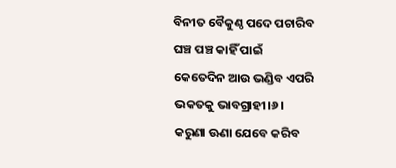ବିନୀତ ବୈକୁଣ୍ଠ ପଦେ ପଚାରିବ
ଘଞ୍ଚ ପଞ୍ଚ କାହିଁ ପାଇଁ
କେତେଦିନ ଆଉ ଭଣ୍ଡିବ ଏପରି
ଭକତକୁ ଭାବଗ୍ରାହୀ।୬।
କରୁଣା ଊଣା ଯେବେ କରିବ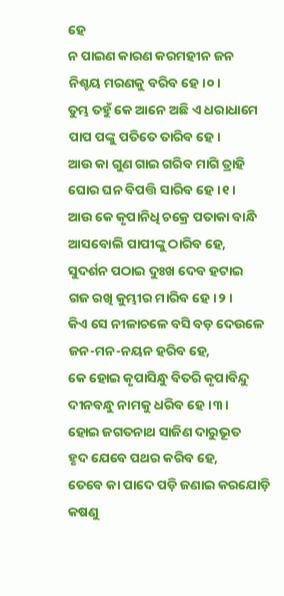ହେ
ନ ପାଇଣ କାରଣ କରମହୀନ ଜନ
ନିଶ୍ଚୟ ମରଣକୁ ବରିବ ହେ।୦।
ତୁମ୍ଭ ତହୁଁ କେ ଆନେ ଅଛି ଏ ଧରାଧାମେ
ପାପ ପଙ୍କୁ ପତିତେ ତାରିବ ହେ।
ଆଉ କା ଗୁଣ ଗାଇ ଗରିବ ମାଗି ତ୍ରାହି
ଘୋର ଘନ ବିପତ୍ତି ସାରିବ ହେ।୧।
ଆଉ କେ କୃପାନିଧି ଚକ୍ରେ ପତାକା ବାନ୍ଧି
ଆସବୋଲି ପାପୀଙ୍କୁ ଠାରିବ ହେ,
ସୁଦର୍ଶନ ପଠାଇ ଦୁଃଖ ଦେବ ହଟାଇ
ଗଜ ରଖି କୁମ୍ଭୀର ମାରିବ ହେ।୨।
କିଏ ସେ ନୀଳାଚଳେ ବସି ବଡ଼ ଦେଉଳେ
ଜନ-ମନ-ନୟନ ହରିବ ହେ,
କେ ହୋଇ କୃପାସିନ୍ଧୁ ବିତରି କୃପାବିନ୍ଦୁ
ଦୀନବନ୍ଧୁ ନାମକୁ ଧରିବ ହେ।୩।
ହୋଇ ଜଗତନାଥ ସାଜିଣ ଦାରୁଭୂତ
ହୃଦ ଯେବେ ପଥର କରିବ ହେ,
ତେବେ କା ପାଦେ ପଡ଼ି ଜଣାଇ କରଯୋଡ଼ି
କଷଣୁ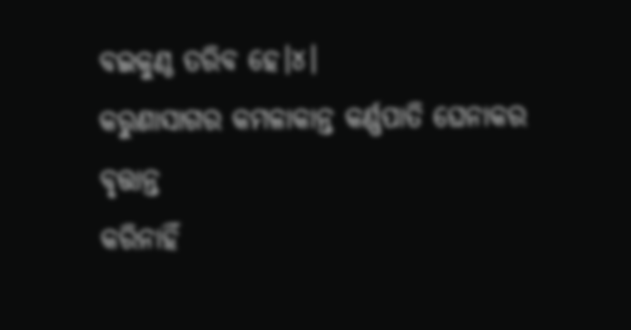ବଇକୁଣ୍ଠ ତରିବ ହେ।୪।
କରୁଣାସାଗର କମଳାକାନ୍ତ କର୍ଣ୍ଣପାତି ଘେନାକର ବୃତ୍ତାନ୍ତ
କରିନାହିଁ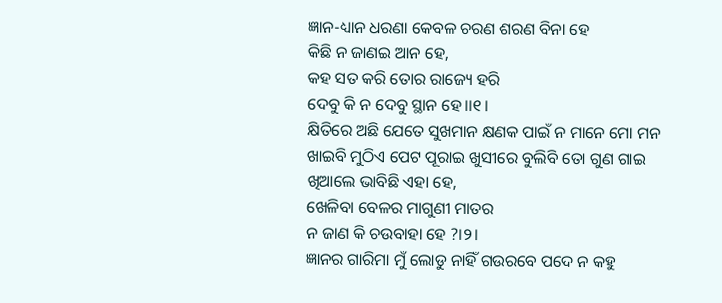ଜ୍ଞାନ-ଧ୍ୟାନ ଧରଣା କେବଳ ଚରଣ ଶରଣ ବିନା ହେ
କିଛି ନ ଜାଣଇ ଆନ ହେ,
କହ ସତ କରି ତୋର ରାଜ୍ୟେ ହରି
ଦେବୁ କି ନ ଦେବୁ ସ୍ଥାନ ହେ।।୧।
କ୍ଷିତିରେ ଅଛି ଯେତେ ସୁଖମାନ କ୍ଷଣକ ପାଇଁ ନ ମାନେ ମୋ ମନ
ଖାଇବି ମୁଠିଏ ପେଟ ପୂରାଇ ଖୁସୀରେ ବୁଲିବି ତୋ ଗୁଣ ଗାଇ
ଖିଆଲେ ଭାବିଛି ଏହା ହେ,
ଖେଳିବା ବେଳର ମାଗୁଣୀ ମାତର
ନ ଜାଣ କି ଚଉବାହା ହେ ?।୨।
ଜ୍ଞାନର ଗାରିମା ମୁଁ ଲୋଡୁ ନାହିଁ ଗଉରବେ ପଦେ ନ କହୁ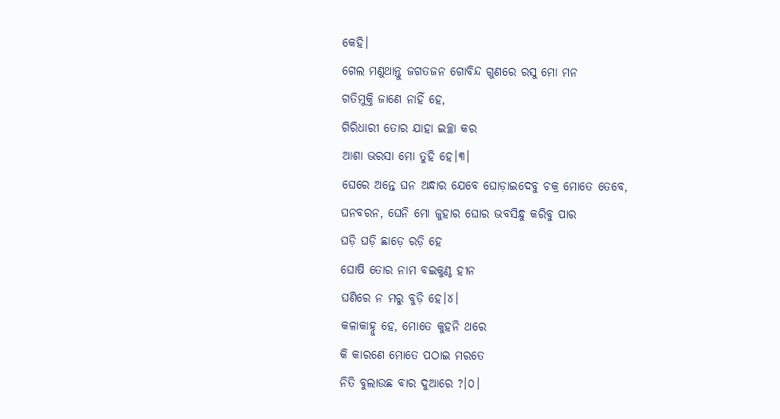କେହି।
ଗେଲ ମଣୁଥାନ୍ତୁ ଜଗତଜନ ଗୋବିନ୍ଦ ଗୁଣରେ ରସୁ ମୋ ମନ
ଗତିମୁକ୍ତି ଜାଣେ ନାହିଁ ହେ,
ଗିରିଧାରୀ ତୋର ଯାହା ଇଚ୍ଛା କର
ଆଶା ଭରସା ମୋ ତୁହି ହେ।୩।
ଘେରେ ଅନ୍ତେ ଘନ ଅନ୍ଧାର ଯେବେ ଘୋଡ଼ାଇଦେବୁ ଚକ୍ର ମୋତେ ତେବେ,
ଘନବରନ, ଘେନି ମୋ ଜୁହାର ଘୋର ଭବସିନ୍ଧୁ କରିବୁ ପାର
ଘଡ଼ି ଘଡ଼ି ଛାଡ଼େ ରଡ଼ି ହେ
ଘୋଷି ତୋର ନାମ ବଇକୁଣ୍ଠ ହୀନ
ଘଣିରେ ନ ମରୁ ବୁଡ଼ି ହେ।୪।
କଳାକାହ୍ନୁ ହେ, ମୋତେ କୁହନି ଥରେ
କି କାରଣେ ମୋତେ ପଠାଇ ମରତେ
ନିତି ବୁଲାଉଛ ବାର ଦୁଆରେ ?।୦।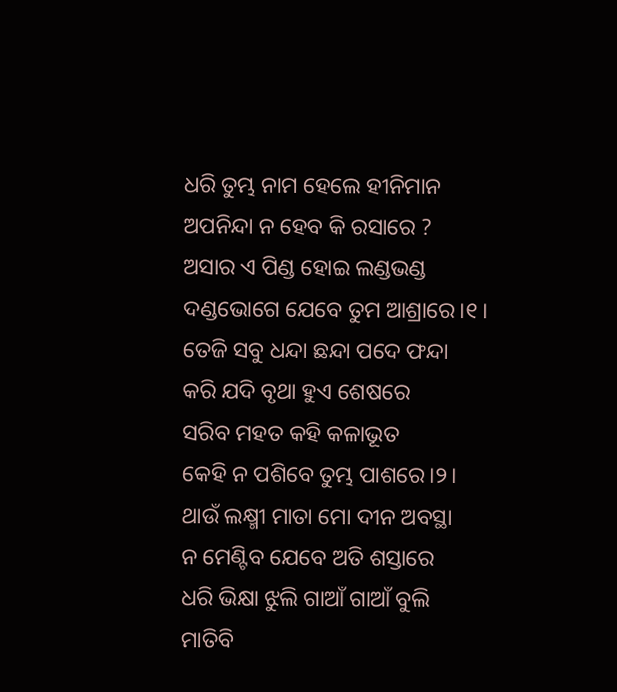ଧରି ତୁମ୍ଭ ନାମ ହେଲେ ହୀନିମାନ
ଅପନିନ୍ଦା ନ ହେବ କି ରସାରେ ?
ଅସାର ଏ ପିଣ୍ଡ ହୋଇ ଲଣ୍ଡଭଣ୍ଡ
ଦଣ୍ଡଭୋଗେ ଯେବେ ତୁମ ଆଶ୍ରାରେ।୧।
ତେଜି ସବୁ ଧନ୍ଦା ଛନ୍ଦା ପଦେ ଫନ୍ଦା
କରି ଯଦି ବୃଥା ହୁଏ ଶେଷରେ
ସରିବ ମହତ କହି କଳାଭୂତ
କେହି ନ ପଶିବେ ତୁମ୍ଭ ପାଶରେ।୨।
ଥାଉଁ ଲକ୍ଷ୍ମୀ ମାତା ମୋ ଦୀନ ଅବସ୍ଥା
ନ ମେଣ୍ଟିବ ଯେବେ ଅତି ଶସ୍ତାରେ
ଧରି ଭିକ୍ଷା ଝୁଲି ଗାଆଁ ଗାଆଁ ବୁଲି
ମାତିବି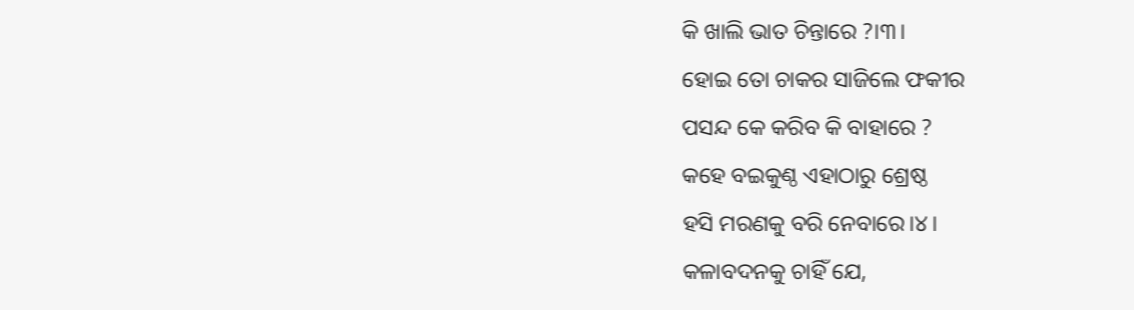କି ଖାଲି ଭାତ ଚିନ୍ତାରେ ?।୩।
ହୋଇ ତୋ ଚାକର ସାଜିଲେ ଫକୀର
ପସନ୍ଦ କେ କରିବ କି ବାହାରେ ?
କହେ ବଇକୁଣ୍ଠ ଏହାଠାରୁ ଶ୍ରେଷ୍ଠ
ହସି ମରଣକୁ ବରି ନେବାରେ।୪।
କଳାବଦନକୁ ଚାହିଁ ଯେ,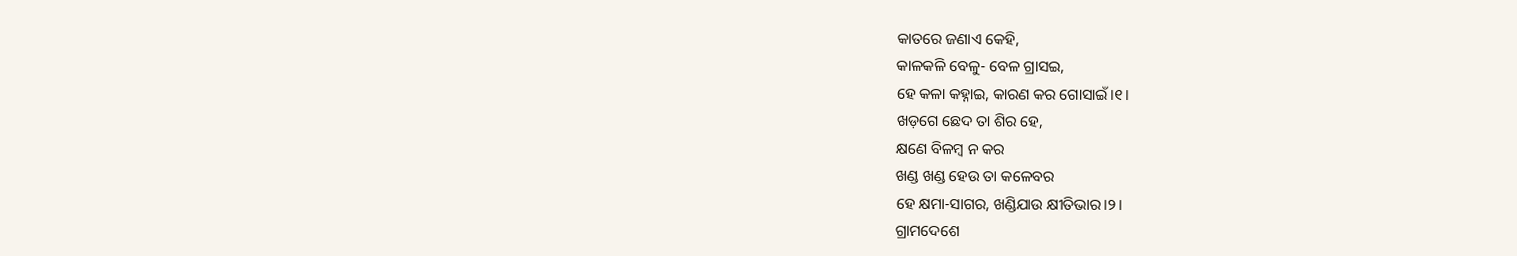କାତରେ ଜଣାଏ କେହି,
କାଳକଳି ବେଳୁ- ବେଳ ଗ୍ରାସଇ,
ହେ କଳା କହ୍ନାଇ, କାରଣ କର ଗୋସାଇଁ।୧।
ଖଡ଼ଗେ ଛେଦ ତା ଶିର ହେ,
କ୍ଷଣେ ବିଳମ୍ଵ ନ କର
ଖଣ୍ଡ ଖଣ୍ଡ ହେଉ ତା କଳେବର
ହେ କ୍ଷମା-ସାଗର, ଖଣ୍ଡିଯାଉ କ୍ଷୀତିଭାର।୨।
ଗ୍ରାମଦେଶେ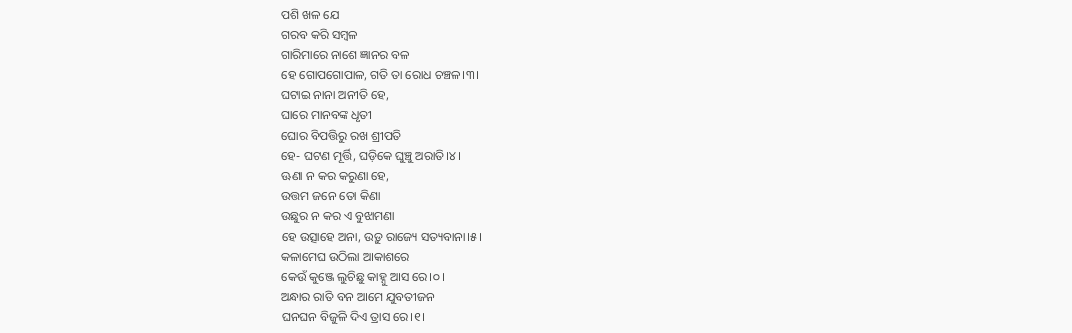ପଶି ଖଳ ଯେ
ଗରବ କରି ସମ୍ଵଳ
ଗାରିମାରେ ନାଶେ ଜ୍ଞାନର ବଳ
ହେ ଗୋପଗୋପାଳ, ଗତି ତା ରୋଧ ଚଞ୍ଚଳ।୩।
ଘଟାଇ ନାନା ଅନୀତି ହେ,
ଘାରେ ମାନବଙ୍କ ଧୃତୀ
ଘୋର ବିପତ୍ତିରୁ ରଖ ଶ୍ରୀପତି
ହେ- ଘଟଣ ମୂର୍ତ୍ତି, ଘଡ଼ିକେ ଘୁଞ୍ଚୁ ଅରାତି।୪।
ଊଣା ନ କର କରୁଣା ହେ,
ଉତ୍ତମ ଜନେ ତୋ କିଣା
ଉଛୁର ନ କର ଏ ବୁଝାମଣା
ହେ ଉତ୍ସାହେ ଅନା, ଉଡ଼ୁ ରାଜ୍ୟେ ସତ୍ୟବାନା।୫।
କଳାମେଘ ଉଠିଲା ଆକାଶରେ
କେଉଁ କୁଞ୍ଜେ ଲୁଚିଛୁ କାହ୍ନୁ ଆସ ରେ।୦।
ଅନ୍ଧାର ରାତି ବନ ଆମେ ଯୁବତୀଜନ
ଘନଘନ ବିଜୁଳି ଦିଏ ତ୍ରାସ ରେ।୧।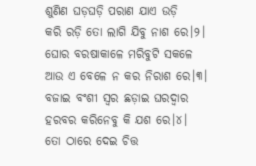ଶୁଣିଣ ଘଡ଼ଘଡ଼ି ପରାଣ ଯାଏ ଉଡ଼ି
କରି ରଡ଼ି ତୋ ଲାଗି ଯିବୁ ନାଶ ରେ।୨।
ଘୋର ବରଷାକାଳେ ମରିବୁଟି ସକଳେ
ଆଉ ଏ ବେଳେ ନ କର ନିରାଶ ରେ।୩।
ବଜାଇ ବଂଶୀ ସ୍ଵର ଛଡ଼ାଇ ଘରଦ୍ଵାର
ହରବର କରିନେବୁ କି ଯଶ ରେ।୪।
ତୋ ଠାରେ ଦେଇ ଚିତ୍ତ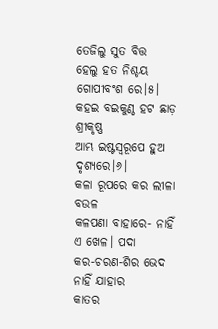ତେଜିଲୁ ସୁତ ବିତ୍ତ
ହେଲୁ ହତ ନିଶ୍ଚୟ ଗୋପୀବଂଶ ରେ।୫।
କହଇ ବଇକୁଣ୍ଠ ହଟ ଛାଡ଼ ଶ୍ରୀକୃଷ୍ଣ
ଆମ୍ଭ ଇଷ୍ଟସ୍ଵରୂପେ ହୁଅ ଦୃଶ୍ୟରେ।୬।
କଳା ରୂପରେ କର ଲୀଳା ବଉଳ
କଳପଣା ବାହାରେ- ନାହିଁ ଏ ଖେଳ। ପଦା
କର-ଚରଣ-ଶିର ଭେଦ ନାହିଁ ଯାହାର
କାତର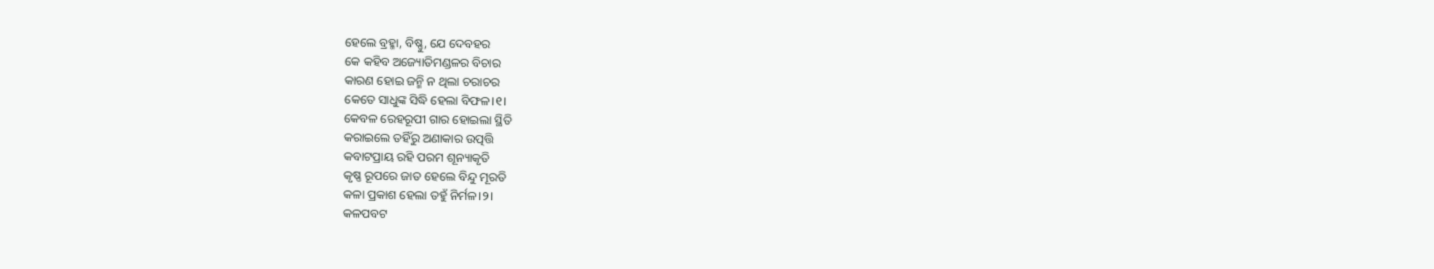ହେଲେ ବ୍ରହ୍ମା, ବିଷ୍ଣୁ, ଯେ ଦେବହର
କେ କହିବ ଅଜ୍ୟୋତିମଣ୍ଡଳର ବିଚାର
କାରଣ ହୋଇ ଜନ୍ମି ନ ଥିଲା ଚରାଚର
କେତେ ସାଧୁଙ୍କ ସିଦ୍ଧି ହେଲା ବିଫଳ।୧।
କେବଳ ରେହରୂପୀ ଗାର ହୋଇଲା ସ୍ଥିତି
କରାଇଲେ ତହିଁରୁ ଅଣାକାର ଉତ୍ପତ୍ତି
କବାଟପ୍ରାୟ ରହି ପରମ ଶୂନ୍ୟାକୃତି
କୃଷ୍ଣ ରୂପରେ ଜାତ ହେଲେ ବିନ୍ଦୁ ମୂରତି
କଳା ପ୍ରକାଶ ହେଲା ତହୁଁ ନିର୍ମଳ।୨।
କଳପବଟ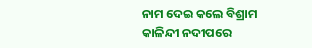ନାମ ଦେଇ କଲେ ବିଶ୍ରାମ
କାଳିନ୍ଦୀ ନଦୀପରେ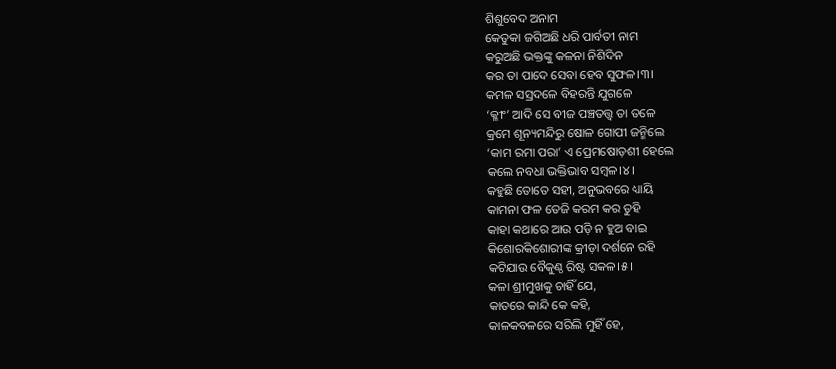ଶିଶୁବେଦ ଅନାମ
କେତୁକା ଜଗିଅଛି ଧରି ପାର୍ବତୀ ନାମ
କରୁଅଛି ଭକ୍ତଙ୍କୁ କଳନା ନିଶିଦିନ
କର ତା ପାଦେ ସେବା ହେବ ସୁଫଳ।୩।
କମଳ ସସ୍ରଦଳେ ବିହରନ୍ତି ଯୁଗଳେ
‘କ୍ଳୀଂ’ ଆଦି ସେ ବୀଜ ପଞ୍ଚତତ୍ତ୍ଵ ତା ତଳେ
କ୍ରମେ ଶୂନ୍ୟମନ୍ଦିରୁ ଷୋଳ ଗୋପୀ ଜନ୍ମିଲେ
‘କାମ ରମା ପରା’ ଏ ପ୍ରେମଷୋଡ଼ଶୀ ହେଲେ
କଲେ ନବଧା ଭକ୍ତିଭାବ ସମ୍ଵଳ।୪।
କହୁଛି ତୋତେ ସହୀ, ଅନୁଭବରେ ଧ୍ୟାୟି
କାମନା ଫଳ ତେଜି କରମ କର ତୁହି
କାହା କଥାରେ ଆଉ ପଡ଼ି ନ ହୁଅ ବାଇ
କିଶୋରକିଶୋରୀଙ୍କ କ୍ରୀଡ଼ା ଦର୍ଶନେ ରହି
କଟିଯାଉ ବୈକୁଣ୍ଠ ରିଷ୍ଟ ସକଳ।୫।
କଳା ଶ୍ରୀମୁଖକୁ ଚାହିଁ ଯେ,
କାତରେ କାନ୍ଦି କେ କହି,
କାଳକବଳରେ ସରିଲି ମୁହିଁ ହେ,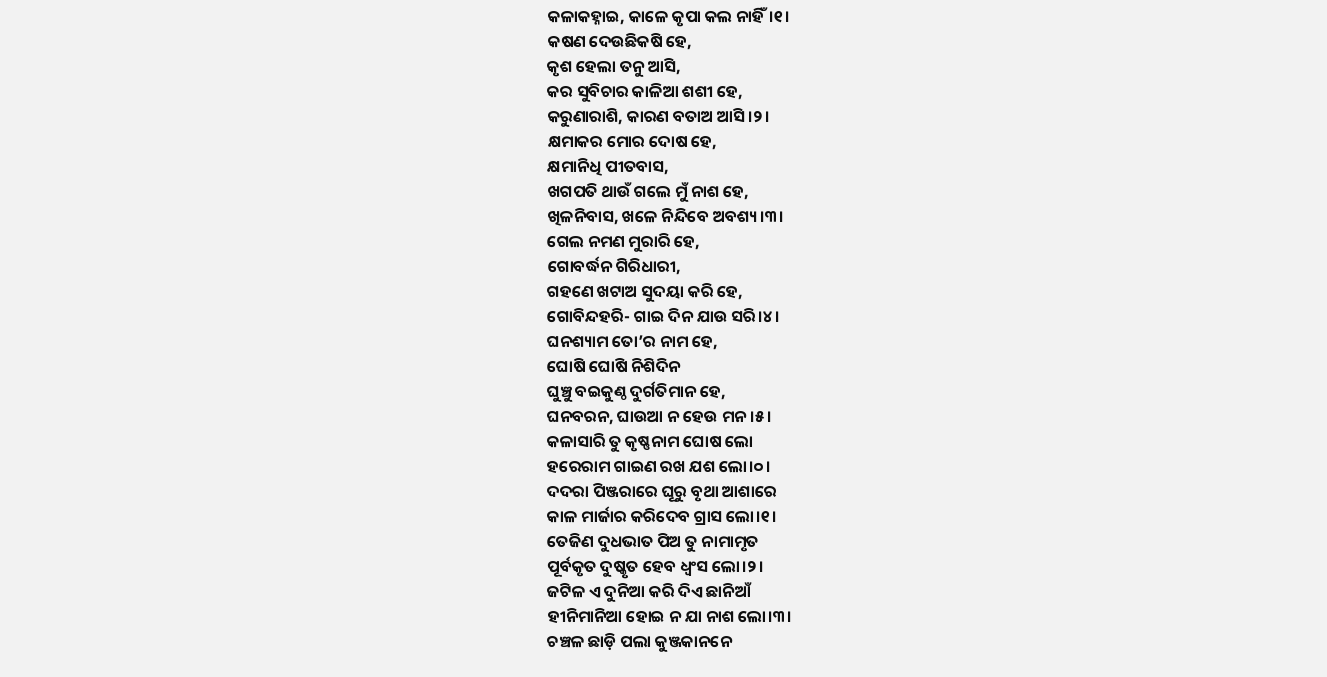କଳାକହ୍ନାଇ, କାଳେ କୃପା କଲ ନାହିଁ।୧।
କଷଣ ଦେଉଛିକଷି ହେ,
କୃଶ ହେଲା ତନୁ ଆସି,
କର ସୁବିଚାର କାଳିଆ ଶଶୀ ହେ,
କରୁଣାରାଶି, କାରଣ ବତାଅ ଆସି।୨।
କ୍ଷମାକର ମୋର ଦୋଷ ହେ,
କ୍ଷମାନିଧି ପୀତବାସ,
ଖଗପତି ଥାଉଁ ଗଲେ ମୁଁ ନାଶ ହେ,
ଖିଳନିବାସ, ଖଳେ ନିନ୍ଦିବେ ଅବଶ୍ୟ।୩।
ଗେଲ ନମଣ ମୁରାରି ହେ,
ଗୋବର୍ଦ୍ଧନ ଗିରିଧାରୀ,
ଗହଣେ ଖଟାଅ ସୁଦୟା କରି ହେ,
ଗୋବିନ୍ଦହରି- ଗାଇ ଦିନ ଯାଉ ସରି।୪।
ଘନଶ୍ୟାମ ତୋ’ର ନାମ ହେ,
ଘୋଷି ଘୋଷି ନିଶିଦିନ
ଘୁଞ୍ଚୁ ବଇକୁଣ୍ଠ ଦୁର୍ଗତିମାନ ହେ,
ଘନବରନ, ଘାଉଆ ନ ହେଉ ମନ।୫।
କଳାସାରି ତୁ କୃଷ୍ଣନାମ ଘୋଷ ଲୋ
ହରେରାମ ଗାଇଣ ରଖ ଯଶ ଲୋ।୦।
ଦଦରା ପିଞ୍ଜରାରେ ଘୂରୁ ବୃଥା ଆଶାରେ
କାଳ ମାର୍ଜାର କରିଦେବ ଗ୍ରାସ ଲୋ।୧।
ତେଜିଣ ଦୁଧଭାତ ପିଅ ତୁ ନାମାମୃତ
ପୂର୍ବକୃତ ଦୁଷ୍କୃତ ହେବ ଧ୍ଵଂସ ଲୋ।୨।
ଜଟିଳ ଏ ଦୁନିଆ କରି ଦିଏ ଛାନିଆଁ
ହୀନିମାନିଆ ହୋଇ ନ ଯା ନାଶ ଲୋ।୩।
ଚଞ୍ଚଳ ଛାଡ଼ି ପଲା କୁଞ୍ଜକାନନେ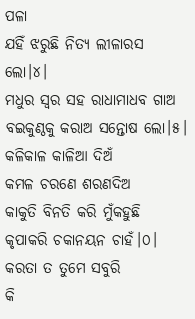ପଳା
ଯହିଁ ଝରୁଛି ନିତ୍ୟ ଲୀଳାରସ ଲୋ।୪।
ମଧୁର ସ୍ଵର ସହ ରାଧାମାଧବ ଗାଅ
ବଇକୁଣ୍ଠକୁ କରାଅ ସନ୍ତୋଷ ଲୋ।୫।
କଳିକାଳ କାଳିଆ ଦିଅଁ
କମଳ ଚରଣେ ଶରଣଦିଅ
କାକୁତି ବିନତି କରି ମୁଁକହୁଛି
କୃପାକରି ଚକାନୟନ ଚାହଁ।୦।
କରତା ତ ତୁମେ ସବୁରି
କି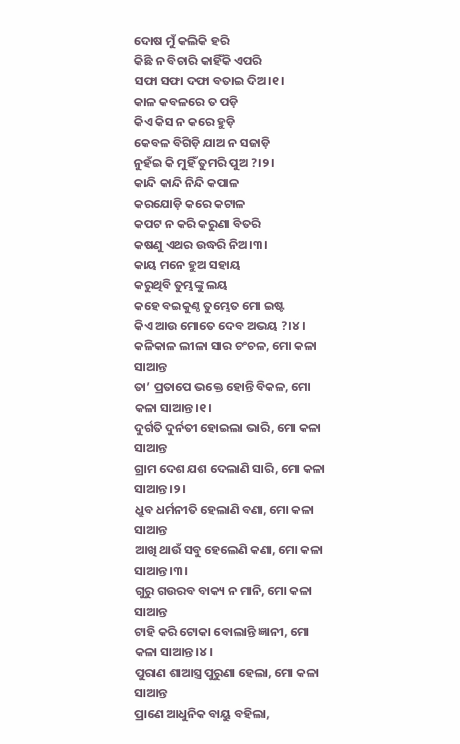ଦୋଷ ମୁଁ କଲିକି ହରି
କିଛି ନ ବିଚାରି କାହିଁକି ଏପରି
ସଫା ସଫା ଦଫା ବତାଇ ଦିଅ।୧।
କାଳ କବଳରେ ତ ପଡ଼ି
କିଏ କିସ ନ କରେ ହୁଡ଼ି
କେବଳ ବିଗିଡ଼ି ଯାଅ ନ ସଜାଡ଼ି
ନୁହଁଇ କି ମୁହିଁ ତୁମରି ପୁଅ ?।୨।
କାନ୍ଦି କାନ୍ଦି ନିନ୍ଦି କପାଳ
କରଯୋଡ଼ି କରେ କଟାଳ
କପଟ ନ କରି କରୁଣା ବିତରି
କଷଣୁ ଏଥର ଉଦ୍ଧରି ନିଅ।୩।
କାୟ ମନେ ହୁଅ ସହାୟ
କରୁଥିବି ତୁମ୍ଭଙ୍କୁ ଲୟ
କହେ ବଇକୁଣ୍ଠ ତୁମ୍ଭେତ ମୋ ଇଷ୍ଟ
କିଏ ଆଉ ମୋତେ ଦେବ ଅଭୟ ?।୪।
କଳିକାଳ ଲୀଳା ସାର ଚଂଚଳ, ମୋ କଳା ସାଆନ୍ତ
ତା’ ପ୍ରତାପେ ଭକ୍ତେ ହୋନ୍ତି ବିକଳ, ମୋ କଳା ସାଆନ୍ତ।୧।
ଦୁର୍ଗତି ଦୁର୍ନତୀ ହୋଇଲା ଭାରି, ମୋ କଳା ସାଆନ୍ତ
ଗ୍ରାମ ଦେଶ ଯଶ ଦେଲାଣି ସାରି, ମୋ କଳା ସାଆନ୍ତ।୨।
ଧ୍ରୁବ ଧର୍ମନୀତି ହେଲାଣି ବଣା, ମୋ କଳା ସାଆନ୍ତ
ଆଖି ଥାଉଁ ସବୁ ହେଲେଣି କଣା, ମୋ କଳା ସାଆନ୍ତ।୩।
ଗୁରୁ ଗଉରବ ବାକ୍ୟ ନ ମାନି, ମୋ କଳା ସାଆନ୍ତ
ଟାହି କରି ଟୋକା ବୋଲାନ୍ତି ଜ୍ଞାନୀ, ମୋ କଳା ସାଆନ୍ତ।୪।
ପୁରାଣ ଶାଆସ୍ତ୍ର ପୁରୁଣା ହେଲା, ମୋ କଳା ସାଆନ୍ତ
ପ୍ରାଣେ ଆଧୁନିକ ବାୟୁ ବହିଲା,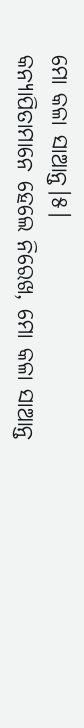ମୋ କଳା ସାଆନ୍ତ।୫।
କନ୍ୟାପିତାମାନେ ହେଲେ ନିରେଖ, ମୋ କଳା ସାଆନ୍ତ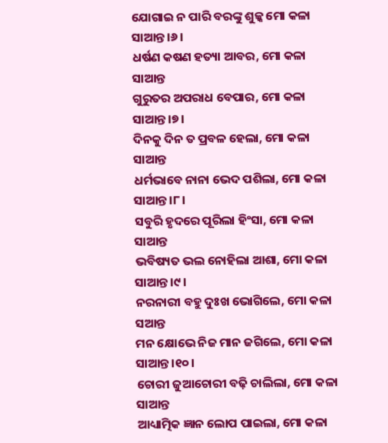ଯୋଗାଇ ନ ପାରି ବରଙ୍କୁ ଶୁଳ୍କ ମୋ କଳା ସାଆନ୍ତ।୬।
ଧର୍ଷଣ କଷଣ ହତ୍ୟା ଆବର, ମୋ କଳା ସାଆନ୍ତ
ଗୁରୁତର ଅପରାଧ ବେପାର, ମୋ କଳା ସାଆନ୍ତ।୭।
ଦିନକୁ ଦିନ ତ ପ୍ରବଳ ହେଲା, ମୋ କଳା ସାଆନ୍ତ
ଧର୍ମଭାବେ ନାନା ଭେଦ ପଶିଲା, ମୋ କଳା ସାଆନ୍ତ।୮।
ସବୁରି ହୃଦରେ ପୂରିଲା ହିଂସା, ମୋ କଳା ସାଆନ୍ତ
ଭବିଷ୍ୟତ ଭଲ ନୋହିଲା ଆଶା, ମୋ କଳା ସାଆନ୍ତ।୯।
ନରନାରୀ ବହୁ ଦୁଃଖ ଭୋଗିଲେ, ମୋ କଳା ସଆନ୍ତ
ମନ କ୍ଷୋଭେ ନିଜ ମାନ ଜଗିଲେ, ମୋ କଳା ସାଆନ୍ତ।୧୦।
ଚୋରୀ ଜୁଆଚୋରୀ ବଢ଼ି ଚାଲିଲା, ମୋ କଳା ସାଆନ୍ତ
ଆଧ୍ୟାତ୍ମିକ ଜ୍ଞାନ ଲୋପ ପାଇଲା, ମୋ କଳା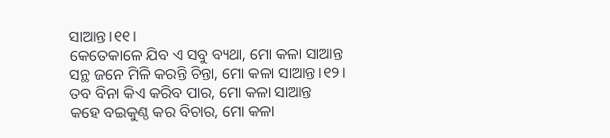ସାଆନ୍ତ।୧୧।
କେତେକାଳେ ଯିବ ଏ ସବୁ ବ୍ୟଥା, ମୋ କଳା ସାଆନ୍ତ
ସନ୍ଥ ଜନେ ମିଳି କରନ୍ତି ଚିନ୍ତା, ମୋ କଳା ସାଆନ୍ତ।୧୨।
ତବ ବିନା କିଏ କରିବ ପାର, ମୋ କଳା ସାଆନ୍ତ
କହେ ବଇକୁଣ୍ଠ କର ବିଚାର, ମୋ କଳା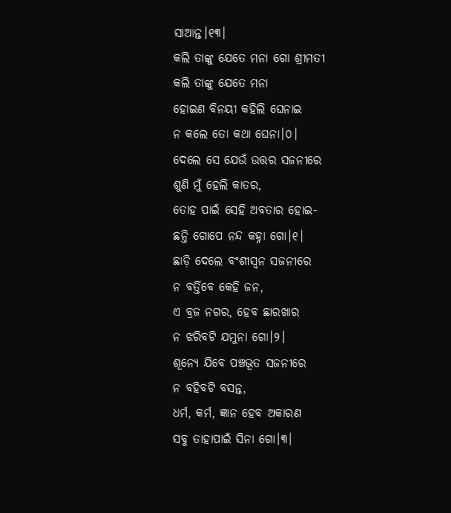ସାଆନ୍ତ।୧୩।
କଲି ତାଙ୍କୁ ଯେତେ ମନା ଗୋ ଶ୍ରୀମତୀ
କଲି ତାଙ୍କୁ ଯେତେ ମନା
ହୋଇଣ ବିନୟୀ କହିଲି ଘେନାଇ
ନ କଲେ ତୋ କଥା ଘେନା।୦।
ଦେଲେ ସେ ଯେଉଁ ଉତ୍ତର ସଜନୀରେ
ଶୁଣି ମୁଁ ହେଲି କାତର,
ତୋହ ପାଇଁ ସେହି ଅବତାର ହୋଇ-
ଛନ୍ତି ଗୋପେ ନନ୍ଦ କହ୍ନା ଗୋ।୧।
ଛାଡ଼ି ଦେଲେ ବଂଶୀସ୍ଵନ ସଜନୀରେ
ନ ବର୍ତ୍ତିବେ କେହି ଜନ,
ଏ ବ୍ରଜ ନଗର, ହେବ ଛାରଖାର
ନ ଝରିବଟି ଯମୁନା ଗୋ।୨।
ଶୂନ୍ୟେ ଯିବେ ପଞ୍ଚଭୂତ ସଜନୀରେ
ନ ବହିବଟି ବସନ୍ତ,
ଧର୍ମ, କର୍ମ, ଜ୍ଞାନ ହେବ ଅକାରଣ
ସବୁ ତାହାପାଇଁ ସିନା ଗୋ।୩।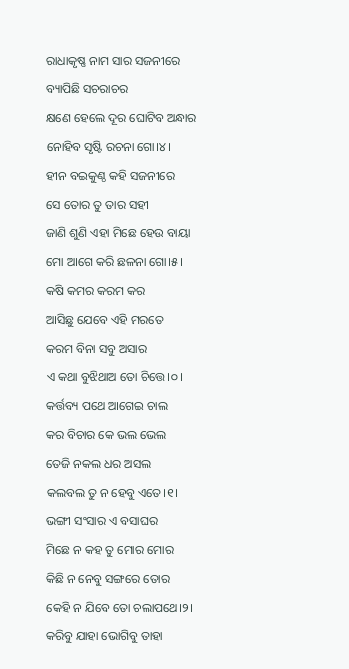ରାଧାକୃଷ୍ଣ ନାମ ସାର ସଜନୀରେ
ବ୍ୟାପିଛି ସଚରାଚର
କ୍ଷଣେ ହେଲେ ଦୂର ଘୋଟିବ ଅନ୍ଧାର
ନୋହିବ ସୃଷ୍ଟି ରଚନା ଗୋ।୪।
ହୀନ ବଇକୁଣ୍ଠ କହି ସଜନୀରେ
ସେ ତୋର ତୁ ତାର ସହୀ
ଜାଣି ଶୁଣି ଏହା ମିଛେ ହେଉ ବାୟା
ମୋ ଆଗେ କରି ଛଳନା ଗୋ।୫।
କଷି କମର କରମ କର
ଆସିଛୁ ଯେବେ ଏହି ମରତେ
କରମ ବିନା ସବୁ ଅସାର
ଏ କଥା ବୁଝିଥାଅ ତୋ ଚିତ୍ତେ।୦।
କର୍ତ୍ତବ୍ୟ ପଥେ ଆଗେଇ ଚାଲ
କର ବିଚାର କେ ଭଲ ଭେଲ
ତେଜି ନକଲ ଧର ଅସଲ
କଲବଲ ତୁ ନ ହେବୁ ଏତେ।୧।
ଭଙ୍ଗୀ ସଂସାର ଏ ବସାଘର
ମିଛେ ନ କହ ତୁ ମୋର ମୋର
କିଛି ନ ନେବୁ ସଙ୍ଗରେ ତୋର
କେହି ନ ଯିବେ ତୋ ଚଲାପଥେ।୨।
କରିବୁ ଯାହା ଭୋଗିବୁ ତାହା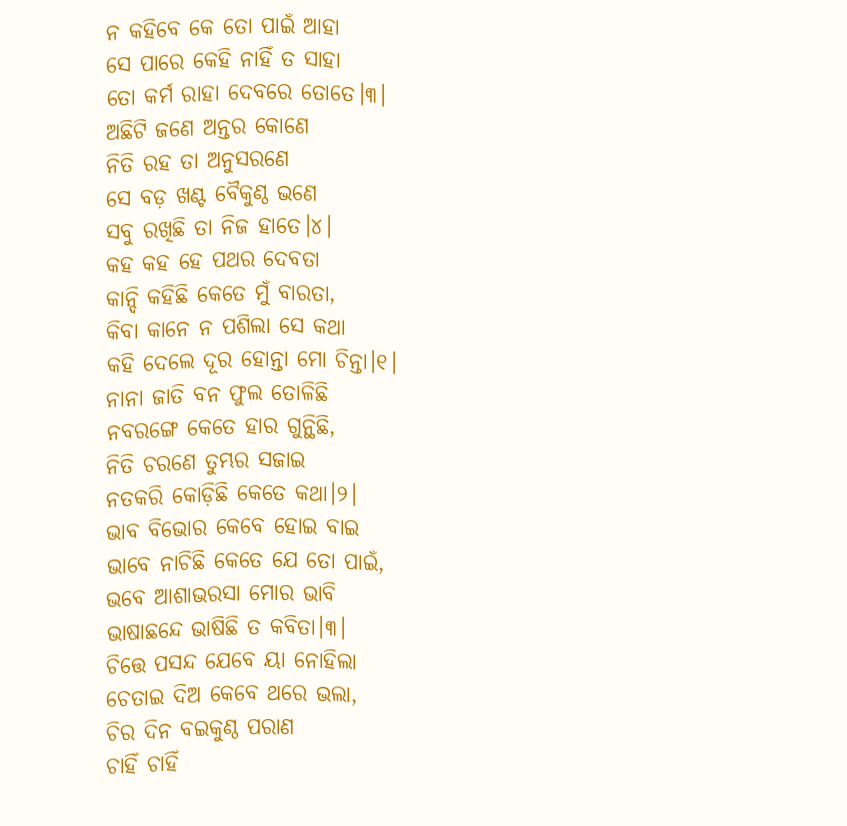ନ କହିବେ କେ ତୋ ପାଇଁ ଆହା
ସେ ପାରେ କେହି ନାହିଁ ତ ସାହା
ତୋ କର୍ମ ରାହା ଦେବରେ ତୋତେ।୩।
ଅଛିଟି ଜଣେ ଅନ୍ତର କୋଣେ
ନିତି ରହ ତା ଅନୁସରଣେ
ସେ ବଡ଼ ଖଣ୍ଟ ବୈକୁଣ୍ଠ ଭଣେ
ସବୁ ରଖିଛି ତା ନିଜ ହାତେ।୪।
କହ କହ ହେ ପଥର ଦେବତା
କାନ୍ଦି କହିଛି କେତେ ମୁଁ ବାରତା,
କିବା କାନେ ନ ପଶିଲା ସେ କଥା
କହି ଦେଲେ ଦୂର ହୋନ୍ତା ମୋ ଚିନ୍ତା।୧।
ନାନା ଜାତି ବନ ଫୁଲ ତୋଳିଛି
ନବରଙ୍ଗେ କେତେ ହାର ଗୁନ୍ଥିଛି,
ନିତି ଚରଣେ ତୁମ୍ଭର ସଜାଇ
ନତକରି କୋଡ଼ିଛି କେତେ କଥା।୨।
ଭାବ ବିଭୋର କେବେ ହୋଇ ବାଇ
ଭାବେ ନାଚିଛି କେତେ ଯେ ତୋ ପାଇଁ,
ଭବେ ଆଶାଭରସା ମୋର ଭାବି
ଭାଷାଛନ୍ଦେ ଭାଷିଛି ତ କବିତା।୩।
ଚିତ୍ତେ ପସନ୍ଦ ଯେବେ ୟା ନୋହିଲା
ଚେତାଇ ଦିଅ କେବେ ଥରେ ଭଲା,
ଚିର ଦିନ ବଇକୁଣ୍ଠ ପରାଣ
ଚାହିଁ ଚାହିଁ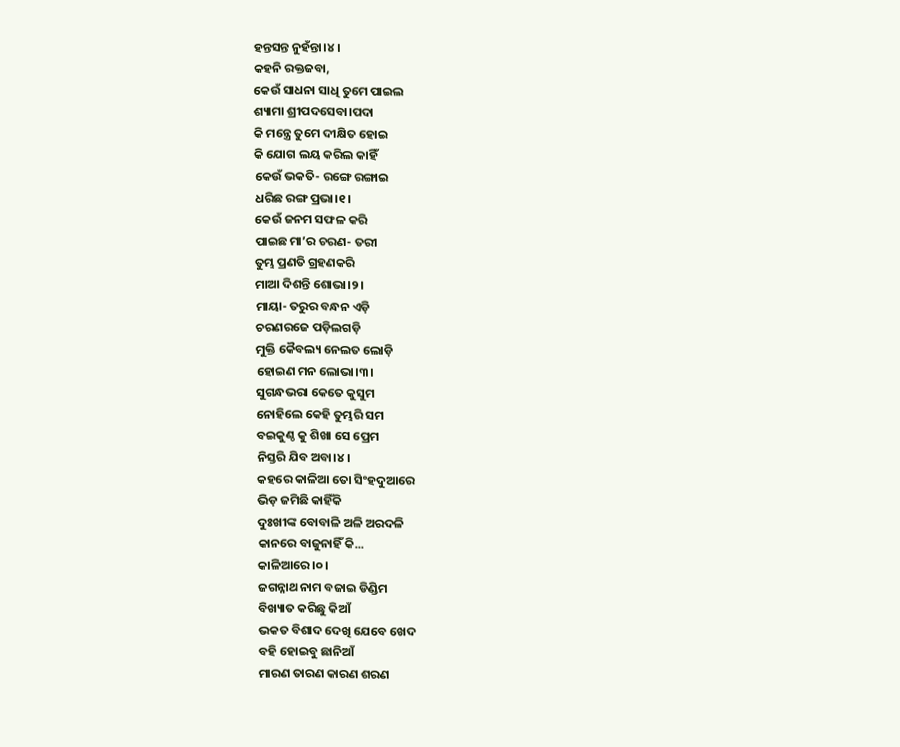ହନ୍ତସନ୍ତ ନୁହଁନ୍ତା।୪।
କହନି ରକ୍ତଜବା,
କେଉଁ ସାଧନା ସାଧି ତୁମେ ପାଇଲ
ଶ୍ୟାମା ଶ୍ରୀପଦସେବା।ପଦା
କି ମନ୍ତ୍ରେ ତୁମେ ଦୀକ୍ଷିତ ହୋଇ
କି ଯୋଗ ଲୟ କରିଲ କାହିଁ
କେଉଁ ଭକତି- ରଙ୍ଗେ ରଙ୍ଗାଇ
ଧରିଛ ରଙ୍ଗ ପ୍ରଭା।୧।
କେଉଁ ଜନମ ସଫଳ କରି
ପାଇଛ ମା’ର ଚରଣ- ତରୀ
ତୁମ୍ଭ ପ୍ରଣତି ଗ୍ରହଣକରି
ମାଆ ଦିଶନ୍ତି ଶୋଭା।୨।
ମାୟା- ତରୁର ବନ୍ଧନ ଏଡ଼ି
ଚରଣରଜେ ପଡ଼ିଲଗଡ଼ି
ମୁକ୍ତି କୈବଲ୍ୟ ନେଲତ ଲୋଡ଼ି
ହୋଇଣ ମନ ଲୋଭା।୩।
ସୁଗନ୍ଧଭରା କେତେ କୁସୁମ
ନୋହିଲେ କେହି ତୁମ୍ଭରି ସମ
ବଇକୁଣ୍ଠ କୁ ଶିଖା ସେ ପ୍ରେମ
ନିସ୍ତରି ଯିବ ଅବା।୪।
କହରେ କାଳିଆ ତୋ ସିଂହଦୁଆରେ
ଭିଡ଼ ଜମିଛି କାହିଁକି
ଦୁଃଖୀଙ୍କ ବୋବାଳି ଅଳି ଅରଦଳି
କାନରେ ବାଜୁନାହିଁ କି...
କାଳିଆରେ।୦।
ଜଗନ୍ନାଥ ନାମ ବଜାଇ ଡିଣ୍ଡିମ
ବିଖ୍ୟାତ କରିଛୁ କିଆଁ
ଭକତ ବିଶାଦ ଦେଖି ଯେବେ ଖେଦ
ବହି ହୋଇବୁ ଛାନିଆଁ
ମାରଣ ତାରଣ କାରଣ ଶରଣ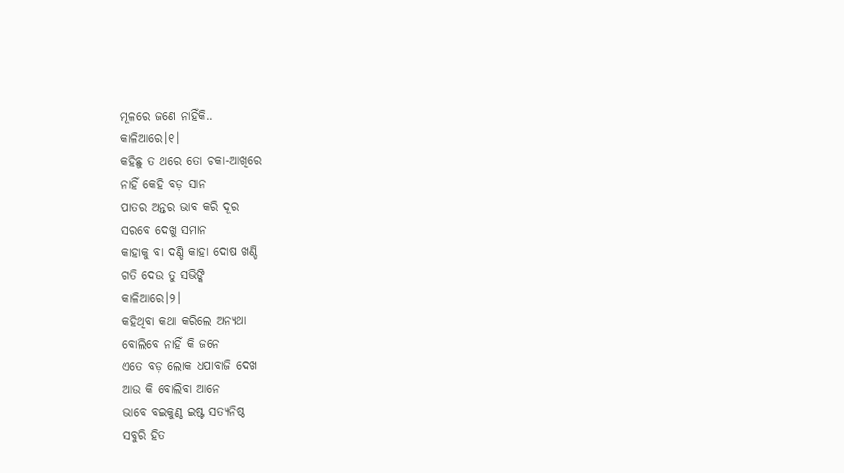ମୂଳରେ ଜଣେ ନାହିଁକି..
କାଳିଆରେ।୧।
କହିଛୁ ତ ଥରେ ତୋ ଚକା-ଆଖିରେ
ନାହିଁ କେହି ବଡ଼ ସାନ
ପାତର ଅନ୍ତର ଭାବ କରି ଦୂର
ସରବେ ଦେଖୁ ସମାନ
କାହାକୁ ବା ଦଣ୍ଡି କାହା ଦୋଷ ଖଣ୍ଡି
ଗତି ଦେଉ ତୁ ସଭିଙ୍କି
କାଳିଆରେ।୨।
କହିଥିବା କଥା କରିଲେ ଅନ୍ୟଥା
ବୋଲିବେ ନାହିଁ କି ଜନେ
ଏତେ ବଡ଼ ଲୋକ ଧପାବାଜି ଦେଖ
ଆଉ କି ବୋଲିବା ଆନେ
ଭାବେ ବଇକୁଣ୍ଠ ଇଷ୍ଟ ସତ୍ୟନିଷ୍ଠ
ସବୁରି ହିତ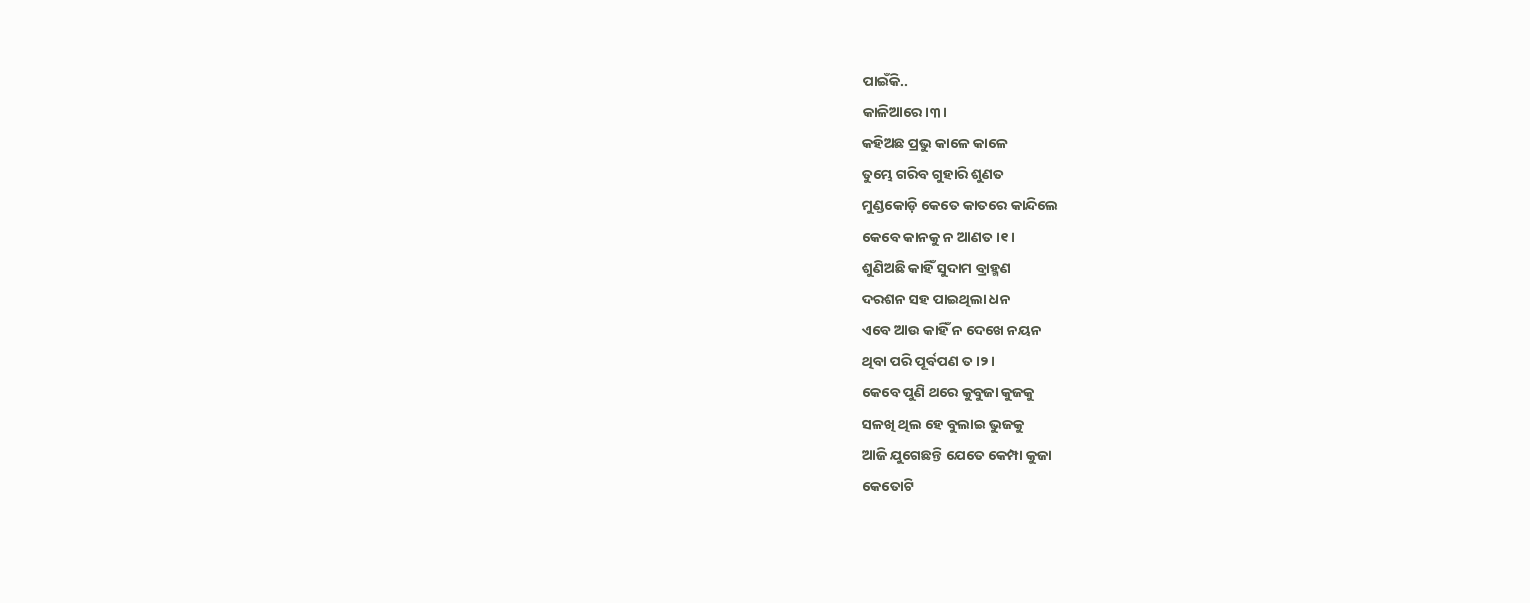ପାଇଁକି..
କାଳିଆରେ।୩।
କହିଅଛ ପ୍ରଭୁ କାଳେ କାଳେ
ତୁମ୍ଭେ ଗରିବ ଗୁହାରି ଶୁଣତ
ମୁଣ୍ଡକୋଡ଼ି କେତେ କାତରେ କାନ୍ଦିଲେ
କେବେ କାନକୁ ନ ଆଣତ।୧।
ଶୁଣିଅଛି କାହିଁ ସୁଦାମ ବ୍ରାହ୍ମଣ
ଦରଶନ ସହ ପାଇଥିଲା ଧନ
ଏବେ ଆଉ କାହିଁ ନ ଦେଖେ ନୟନ
ଥିବା ପରି ପୂର୍ବପଣ ତ।୨।
କେବେ ପୁଣି ଥରେ କୁବୁଜା କୁଜକୁ
ସଳଖି ଥିଲ ହେ ବୁଲାଇ ଭୁଜକୁ
ଆଜି ଯୁଗେଛନ୍ତି ଯେତେ କେମ୍ପା କୁଜା
କେତୋଟି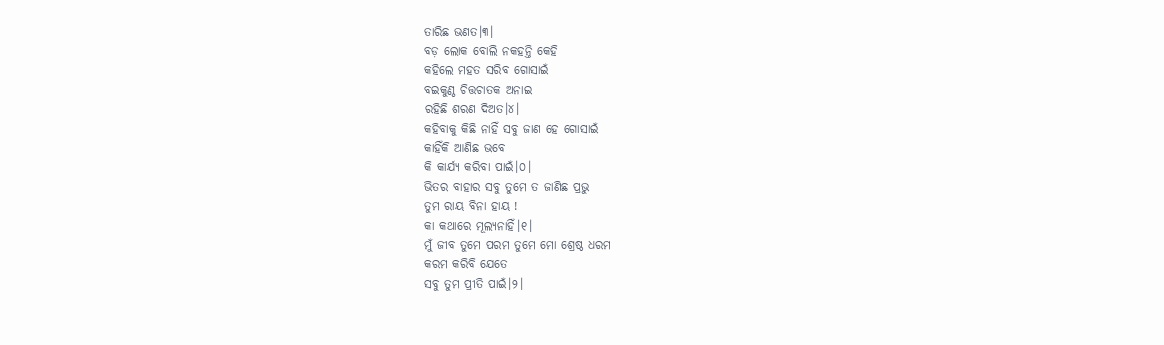ତାରିଛ ଭଣତ।୩।
ବଡ଼ ଲୋକ ବୋଲି ନକହନ୍ତି କେହି
କହିଲେ ମହତ ସରିବ ଗୋସାଇଁ
ବଇକୁଣ୍ଠ ଚିତ୍ତଚାତକ ଅନାଇ
ରହିଛି ଶରଣ ଦିଅତ।୪।
କହିବାକୁ କିଛି ନାହିଁ ସବୁ ଜାଣ ହେ ଗୋସାଇଁ
କାହିଁକି ଆଣିଛ ଭବେ
କି କାର୍ଯ୍ୟ କରିବା ପାଇଁ।୦।
ଭିତର ବାହାର ସବୁ ତୁମେ ତ ଜାଣିଛ ପ୍ରଭୁ
ତୁମ ରାୟ ବିନା ହାୟ !
କା କଥାରେ ମୂଲ୍ୟନାହିଁ।୧।
ମୁଁ ଜୀବ ତୁମେ ପରମ ତୁମେ ମୋ ଶ୍ରେଷ୍ଠ ଧରମ
କରମ କରିବି ଯେତେ
ସବୁ ତୁମ ପ୍ରୀତି ପାଇଁ।୨।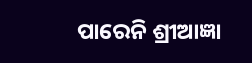ପାରେନି ଶ୍ରୀଆଜ୍ଞା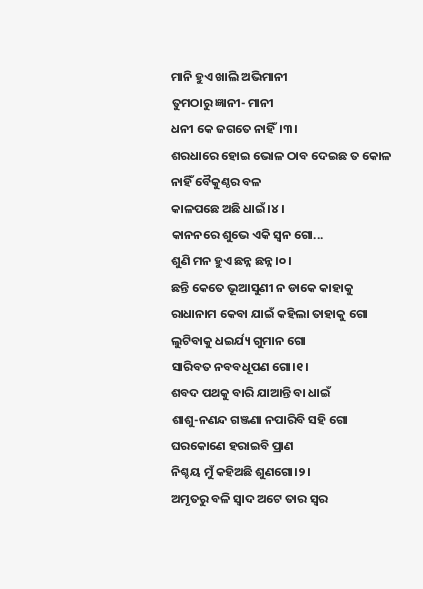ମାନି ହୁଏ ଖାଲି ଅଭିମାନୀ
ତୁମଠାରୁ ଜ୍ଞାନୀ- ମାନୀ
ଧନୀ କେ ଜଗତେ ନାହିଁ।୩।
ଶରଧାରେ ହୋଇ ଭୋଳ ଠାବ ଦେଇଛ ତ କୋଳ
ନାହିଁ ବୈକୁଣ୍ଠର ବଳ
କାଳପଛେ ଅଛି ଧାଇଁ।୪।
କାନନରେ ଶୁଭେ ଏକି ସ୍ଵନ ଗୋ...
ଶୁଣି ମନ ହୁଏ ଛନ୍ନ ଛନ୍ନ।୦।
ଛନ୍ତି କେତେ ଭୂଆସୁଣୀ ନ ଡାକେ କାହାକୁ
ରାଧାନାମ କେବା ଯାଇଁ କହିଲା ତାହାକୁ ଗୋ
ଲୁଟିବାକୁ ଧଇର୍ଯ୍ୟ ଗୁମାନ ଗୋ
ସାରିବତ ନବବଧୂପଣ ଗୋ।୧।
ଶବଦ ପଥକୁ ବାରି ଯାଆନ୍ତି ବା ଧାଇଁ
ଶାଶୁ-ନଣନ୍ଦ ଗଞ୍ଜଣା ନପାରିବି ସହି ଗୋ
ଘରକୋଣେ ହରାଇବି ପ୍ରାଣ
ନିଶ୍ଚୟ ମୁଁ କହିଅଛି ଶୁଣଗୋ।୨।
ଅମୃତରୁ ବଳି ସ୍ଵାଦ ଅଟେ ତାର ସ୍ଵର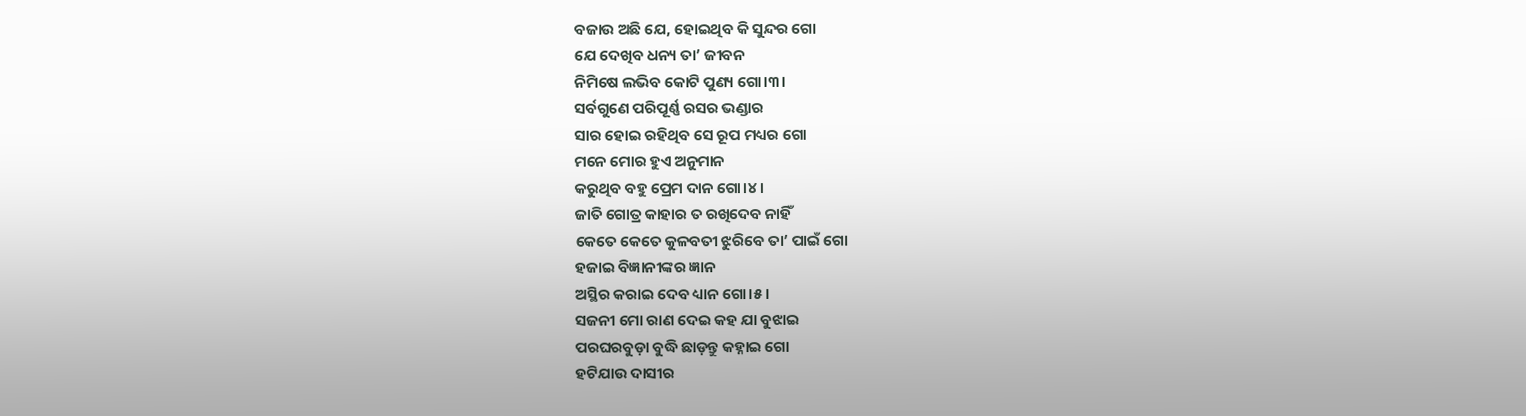ବଜାଉ ଅଛି ଯେ, ହୋଇଥିବ କି ସୁନ୍ଦର ଗୋ
ଯେ ଦେଖିବ ଧନ୍ୟ ତା’ ଜୀବନ
ନିମିଷେ ଲଭିବ କୋଟି ପୁଣ୍ୟ ଗୋ।୩।
ସର୍ବଗୁଣେ ପରିପୂର୍ଣ୍ଣ ରସର ଭଣ୍ଡାର
ସାର ହୋଇ ରହିଥିବ ସେ ରୂପ ମଧ୍ୟର ଗୋ
ମନେ ମୋର ହୁଏ ଅନୁମାନ
କରୁଥିବ ବହୁ ପ୍ରେମ ଦାନ ଗୋ।୪।
ଜାତି ଗୋତ୍ର କାହାର ତ ରଖିଦେବ ନାହିଁ
କେତେ କେତେ କୁଳବତୀ ଝୁରିବେ ତା’ ପାଇଁ ଗୋ
ହଜାଇ ବିଜ୍ଞାନୀଙ୍କର ଜ୍ଞାନ
ଅସ୍ଥିର କରାଇ ଦେବ ଧ୍ୟାନ ଗୋ।୫।
ସଜନୀ ମୋ ରାଣ ଦେଇ କହ ଯା ବୁଝାଇ
ପରଘରବୁଡ଼ା ବୁଦ୍ଧି ଛାଡ଼ନ୍ତୁ କହ୍ନାଇ ଗୋ
ହଟିଯାଉ ଦାସୀର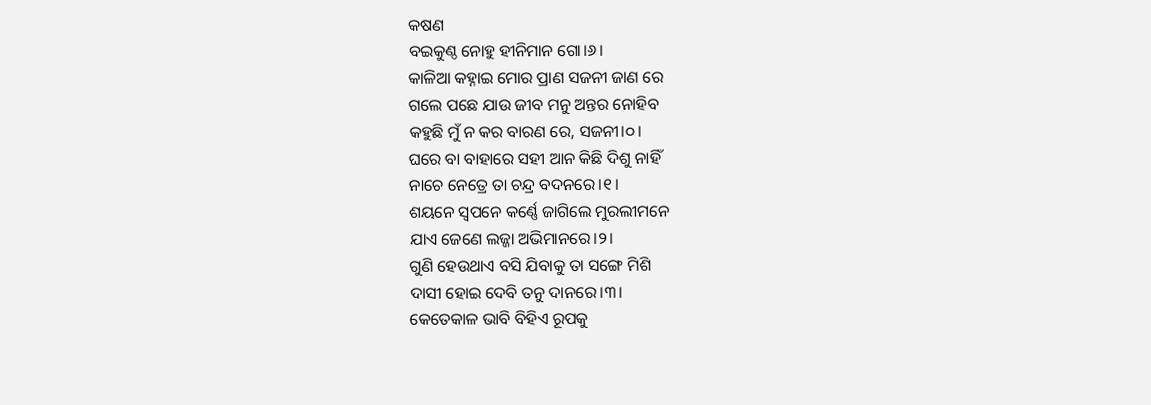କଷଣ
ବଇକୁଣ୍ଠ ନୋହୁ ହୀନିମାନ ଗୋ।୬।
କାଳିଆ କହ୍ନାଇ ମୋର ପ୍ରାଣ ସଜନୀ ଜାଣ ରେ
ଗଲେ ପଛେ ଯାଉ ଜୀବ ମନୁ ଅନ୍ତର ନୋହିବ
କହୁଛି ମୁଁ ନ କର ବାରଣ ରେ, ସଜନୀ।୦।
ଘରେ ବା ବାହାରେ ସହୀ ଆନ କିଛି ଦିଶୁ ନାହିଁ
ନାଚେ ନେତ୍ରେ ତା ଚନ୍ଦ୍ର ବଦନରେ।୧।
ଶୟନେ ସ୍ଵପନେ କର୍ଣ୍ଣେ ଜାଗିଲେ ମୁରଲୀମନେ
ଯାଏ ଜେଣେ ଲଜ୍ଜା ଅଭିମାନରେ।୨।
ଗୁଣି ହେଉଥାଏ ବସି ଯିବାକୁ ତା ସଙ୍ଗେ ମିଶି
ଦାସୀ ହୋଇ ଦେବି ତନୁ ଦାନରେ।୩।
କେତେକାଳ ଭାବି ବିହିଏ ରୂପକୁ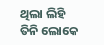ଥିଲା ଲିହି
ତିନି ଲୋକେ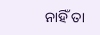ନାହିଁ ତା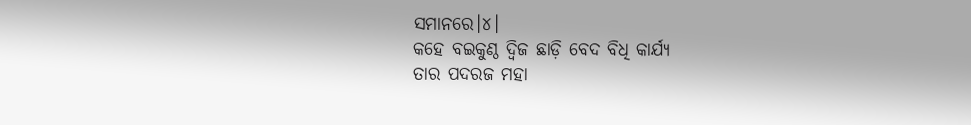ସମାନରେ।୪।
କହେ ବଇକୁଣ୍ଠ ଦ୍ଵିଜ ଛାଡ଼ି ବେଦ ବିଧି କାର୍ଯ୍ୟ
ତାର ପଦରଜ ମହା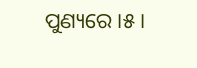ପୁଣ୍ୟରେ।୫।